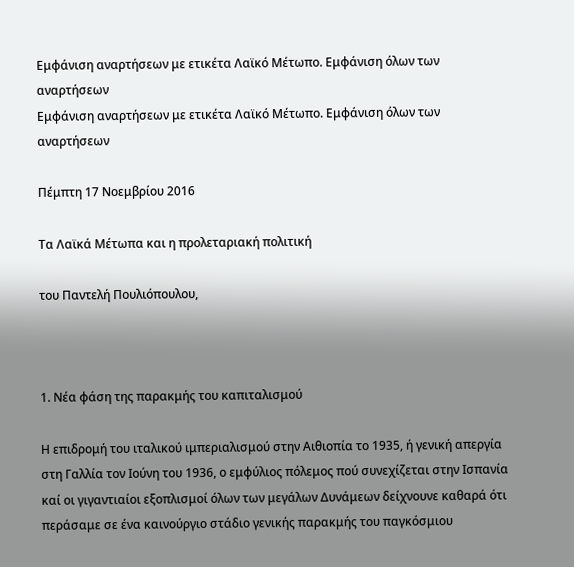Εμφάνιση αναρτήσεων με ετικέτα Λαϊκό Μέτωπο. Εμφάνιση όλων των αναρτήσεων
Εμφάνιση αναρτήσεων με ετικέτα Λαϊκό Μέτωπο. Εμφάνιση όλων των αναρτήσεων

Πέμπτη 17 Νοεμβρίου 2016

Τα Λαϊκά Μέτωπα και η προλεταριακή πολιτική

του Παντελή Πουλιόπουλου,



1. Νέα φάση της παρακμής του καπιταλισμού

Η επιδρομή του ιταλικού ιμπεριαλισμού στην Αιθιοπία το 1935, ή γενική απεργία στη Γαλλία τον Ιούνη του 1936, ο εμφύλιος πόλεμος πού συνεχίζεται στην Ισπανία καί οι γιγαντιαίοι εξοπλισμοί όλων των μεγάλων Δυνάμεων δείχνουνε καθαρά ότι περάσαμε σε ένα καινούργιο στάδιο γενικής παρακμής του παγκόσμιου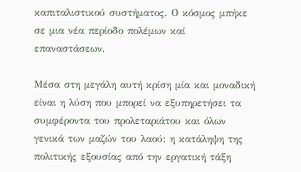καπιταλιστικού συστήματος. Ο κόσμος μπήκε σε μια νέα περίοδο πολέμων καί επαναστάσεων.

Μέσα στη μεγάλη αυτή κρίση μία και μοναδική είναι η λύση που μπορεί να εξυπηρετήσει τα συμφέροντα του προλεταριάτου και όλων γενικά των μαζών του λαού: η κατάληψη της πολιτικής εξουσίας από την εργατική τάξη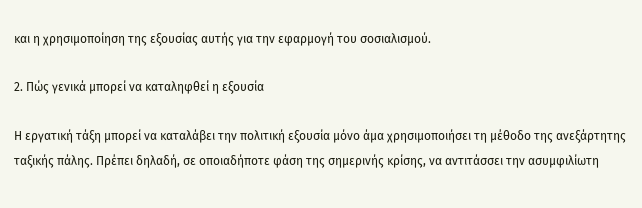και η χρησιμοποίηση της εξουσίας αυτής για την εφαρμογή του σοσιαλισμού.

2. Πώς γενικά μπορεί να καταληφθεί η εξουσία

Η εργατική τάξη μπορεί να καταλάβει την πολιτική εξουσία μόνο άμα χρησιμοποιήσει τη μέθοδο της ανεξάρτητης ταξικής πάλης. Πρέπει δηλαδή, σε οποιαδήποτε φάση της σημερινής κρίσης, να αντιτάσσει την ασυμφιλίωτη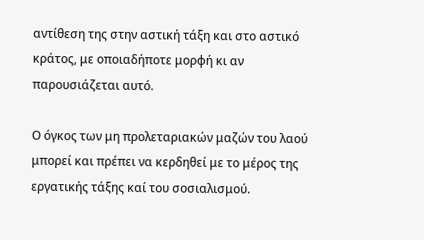αντίθεση της στην αστική τάξη και στο αστικό κράτος, με οποιαδήποτε μορφή κι αν παρουσιάζεται αυτό.

Ο όγκος των μη προλεταριακών μαζών του λαού μπορεί και πρέπει να κερδηθεί με το μέρος της εργατικής τάξης καί του σοσιαλισμού.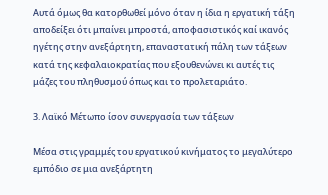Αυτά όμως θα κατορθωθεί μόνο όταν η ίδια η εργατική τάξη αποδείξει ότι μπαίνει μπροστά, αποφασιστικός καί ικανός ηγέτης στην ανεξάρτητη, επαναστατική πάλη των τάξεων κατά της κεφαλαιοκρατίας που εξουθενώνει κι αυτές τις μάζες του πληθυσμού όπως και το προλεταριάτο.

3. Λαϊκό Μέτωπο ίσον συνεργασία των τάξεων

Μέσα στις γραμμές του εργατικού κινήματος το μεγαλύτερο εμπόδιο σε μια ανεξάρτητη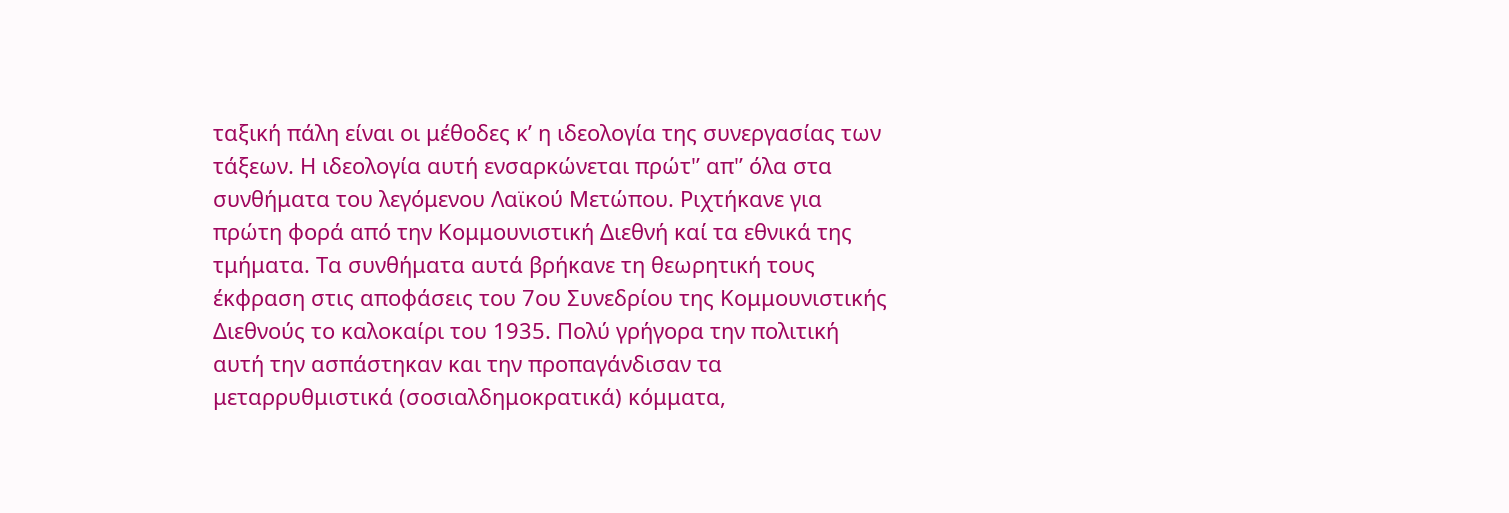ταξική πάλη είναι οι μέθοδες κ’ η ιδεολογία της συνεργασίας των τάξεων. Η ιδεολογία αυτή ενσαρκώνεται πρώτ'’ απ'’ όλα στα συνθήματα του λεγόμενου Λαϊκού Μετώπου. Ριχτήκανε για πρώτη φορά από την Κομμουνιστική Διεθνή καί τα εθνικά της τμήματα. Τα συνθήματα αυτά βρήκανε τη θεωρητική τους έκφραση στις αποφάσεις του 7ου Συνεδρίου της Κομμουνιστικής Διεθνούς το καλοκαίρι του 1935. Πολύ γρήγορα την πολιτική αυτή την ασπάστηκαν και την προπαγάνδισαν τα μεταρρυθμιστικά (σοσιαλδημοκρατικά) κόμματα,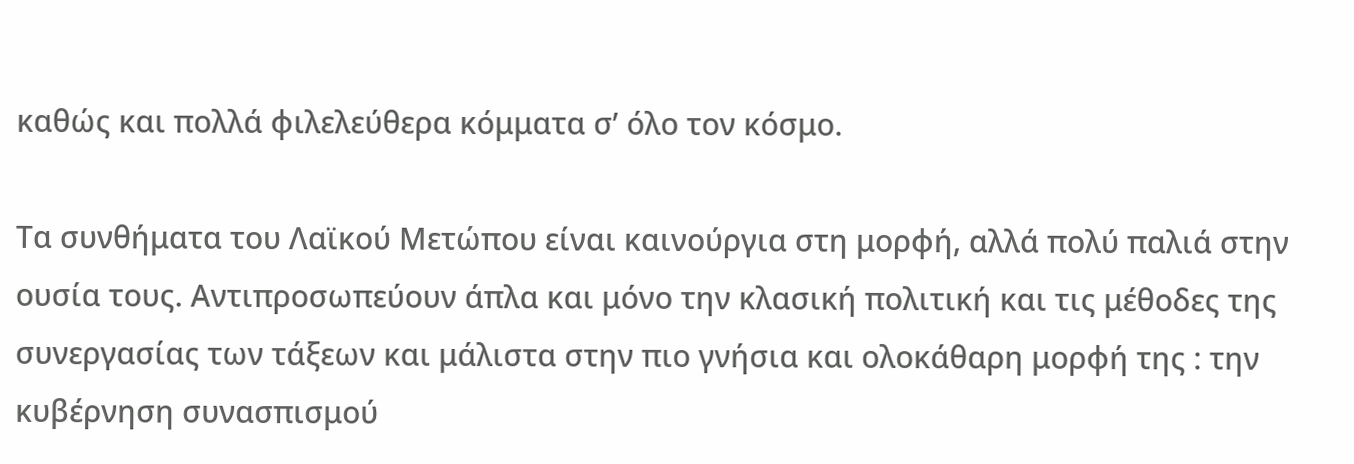καθώς και πολλά φιλελεύθερα κόμματα σ’ όλο τον κόσμο.

Τα συνθήματα του Λαϊκού Μετώπου είναι καινούργια στη μορφή, αλλά πολύ παλιά στην ουσία τους. Αντιπροσωπεύουν άπλα και μόνο την κλασική πολιτική και τις μέθοδες της συνεργασίας των τάξεων και μάλιστα στην πιο γνήσια και ολοκάθαρη μορφή της : την κυβέρνηση συνασπισμού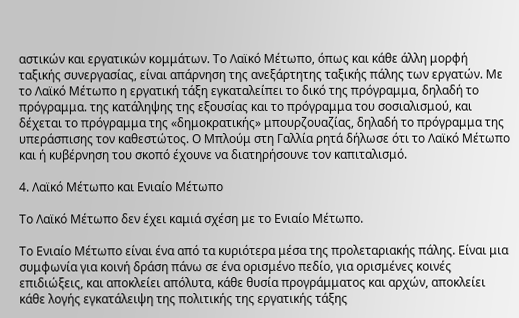αστικών και εργατικών κομμάτων. Το Λαϊκό Μέτωπο, όπως και κάθε άλλη μορφή ταξικής συνεργασίας, είναι απάρνηση της ανεξάρτητης ταξικής πάλης των εργατών. Με το Λαϊκό Μέτωπο η εργατική τάξη εγκαταλείπει το δικό της πρόγραμμα, δηλαδή το πρόγραμμα. της κατάληψης της εξουσίας και το πρόγραμμα του σοσιαλισμού, και δέχεται το πρόγραμμα της «δημοκρατικής» μπουρζουαζίας, δηλαδή το πρόγραμμα της υπεράσπισης τον καθεστώτος. Ο Μπλούμ στη Γαλλία ρητά δήλωσε ότι το Λαϊκό Μέτωπο και ή κυβέρνηση του σκοπό έχουνε να διατηρήσουνε τον καπιταλισμό.

4. Λαϊκό Μέτωπο και Ενιαίο Μέτωπο

Το Λαϊκό Μέτωπο δεν έχει καμιά σχέση με το Ενιαίο Μέτωπο.

Το Ενιαίο Μέτωπο είναι ένα από τα κυριότερα μέσα της προλεταριακής πάλης. Είναι μια συμφωνία για κοινή δράση πάνω σε ένα ορισμένο πεδίο, για ορισμένες κοινές επιδιώξεις, και αποκλείει απόλυτα, κάθε θυσία προγράμματος και αρχών, αποκλείει κάθε λογής εγκατάλειψη της πολιτικής της εργατικής τάξης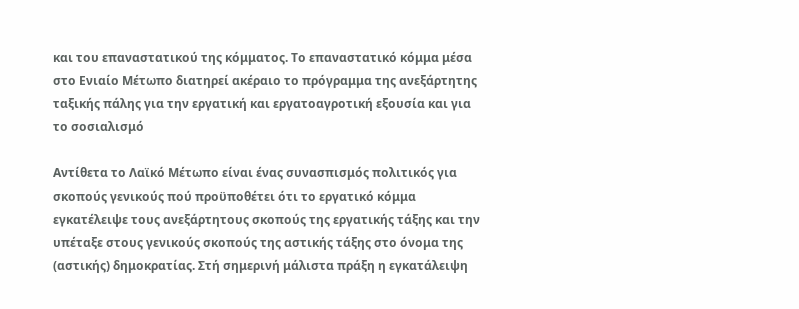και του επαναστατικού της κόμματος. Το επαναστατικό κόμμα μέσα στο Ενιαίο Μέτωπο διατηρεί ακέραιο το πρόγραμμα της ανεξάρτητης ταξικής πάλης για την εργατική και εργατοαγροτική εξουσία και για το σοσιαλισμό

Αντίθετα το Λαϊκό Μέτωπο είναι ένας συνασπισμός πολιτικός για σκοπούς γενικούς πού προϋποθέτει ότι το εργατικό κόμμα εγκατέλειψε τους ανεξάρτητους σκοπούς της εργατικής τάξης και την υπέταξε στους γενικούς σκοπούς της αστικής τάξης στο όνομα της (αστικής) δημοκρατίας. Στή σημερινή μάλιστα πράξη η εγκατάλειψη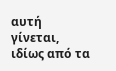αυτή γίνεται, ιδίως από τα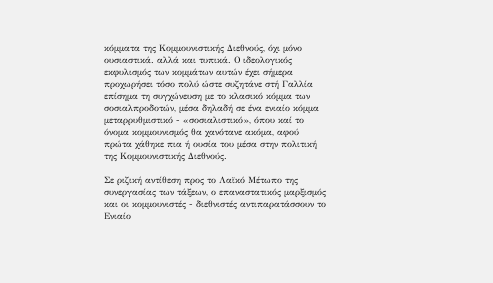κόμματα της Κομμουνιστικής Διεθνούς, όχι μόνο ουσιαστικά. αλλά και τυπικά. Ο ιδεολογικός εκφυλισμός των κομμάτων αυτών έχει σήμερα προχωρήσει τόσο πολύ ώστε συζητάνε στή Γαλλία επίσημα τη συγχώνευση με το κλασικό κόμμα των σοσιαλπροδοτών, μέσα δηλαδή σε ένα ενιαίο κόμμα μεταρρυθμιστικό - «σοσιαλιστικό», όπου καί το όνομα κομμουνισμός θα χανότανε ακόμα, αφού πρώτα χάθηκε πια ή ουσία του μέσα στην πολιτική της Κομμουνιστικής Διεθνούς.

Σε ριζική αντίθεση προς το Λαϊκό Μέτωπο της συνεργασίας των τάξεων, ο επαναστατικός μαρξισμός και οι κομμουνιστές - διεθνιστές αντιπαρατάσσουν το Ενιαίο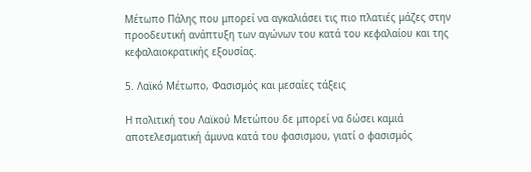Μέτωπο Πάλης που μπορεί να αγκαλιάσει τις πιο πλατιές μάζες στην προοδευτική ανάπτυξη των αγώνων του κατά του κεφαλαίου και της κεφαλαιοκρατικής εξουσίας.

5. Λαϊκό Μέτωπο, Φασισμός και μεσαίες τάξεις

Η πολιτική του Λαϊκού Μετώπου δε μπορεί να δώσει καμιά αποτελεσματική άμυνα κατά του φασισμου, γιατί ο φασισμός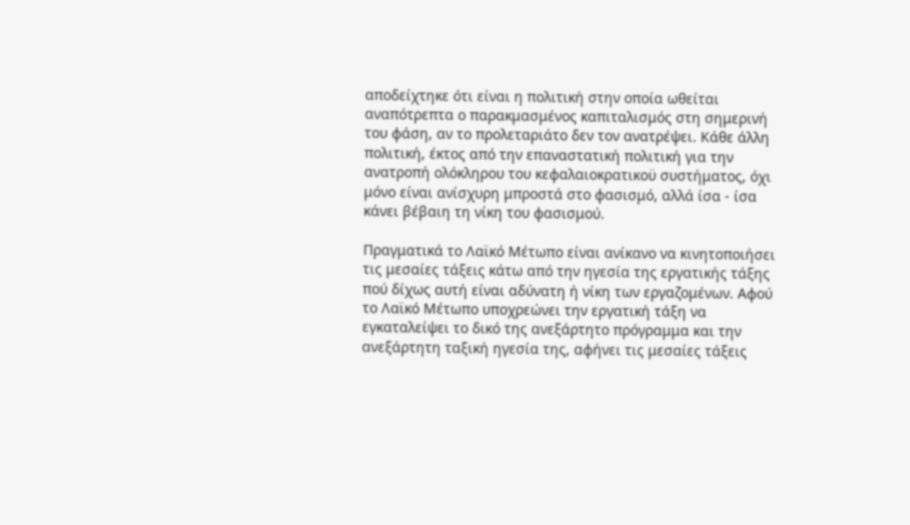αποδείχτηκε ότι είναι η πολιτική στην οποία ωθείται αναπότρεπτα ο παρακμασμένος καπιταλισμός στη σημερινή του φάση, αν το προλεταριάτο δεν τον ανατρέψει. Κάθε άλλη πολιτική, έκτος από την επαναστατική πολιτική για την ανατροπή ολόκληρου του κεφαλαιοκρατικοϋ συστήματος, όχι μόνο είναι ανίσχυρη μπροστά στο φασισμό, αλλά ίσα - ίσα κάνει βέβαιη τη νίκη του φασισμού.

Πραγματικά το Λαϊκό Μέτωπο είναι ανίκανο να κινητοποιήσει τις μεσαίες τάξεις κάτω από την ηγεσία της εργατικής τάξης πού δίχως αυτή είναι αδύνατη ή νίκη των εργαζομένων. Αφού το Λαϊκό Μέτωπο υποχρεώνει την εργατική τάξη να εγκαταλείψει το δικό της ανεξάρτητο πρόγραμμα και την ανεξάρτητη ταξική ηγεσία της, αφήνει τις μεσαίες τάξεις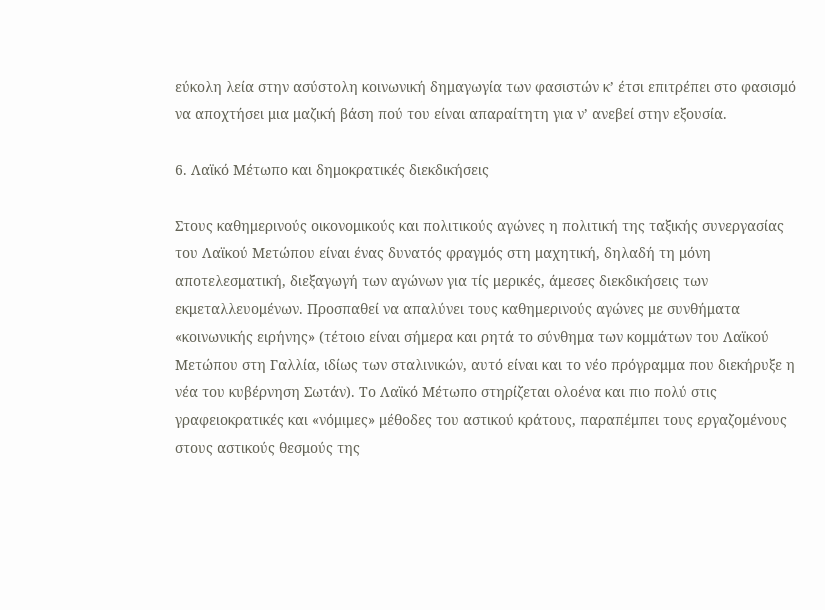εύκολη λεία στην ασύστολη κοινωνική δημαγωγία των φασιστών κ’ έτσι επιτρέπει στο φασισμό να αποχτήσει μια μαζική βάση πού του είναι απαραίτητη για ν’ ανεβεί στην εξουσία.

6. Λαϊκό Μέτωπο και δημοκρατικές διεκδικήσεις

Στους καθημερινούς οικονομικούς και πολιτικούς αγώνες η πολιτική της ταξικής συνεργασίας του Λαϊκού Μετώπου είναι ένας δυνατός φραγμός στη μαχητική, δηλαδή τη μόνη αποτελεσματική, διεξαγωγή των αγώνων για τίς μερικές, άμεσες διεκδικήσεις των εκμεταλλευομένων. Προσπαθεί να απαλύνει τους καθημερινούς αγώνες με συνθήματα «κοινωνικής ειρήνης» (τέτοιο είναι σήμερα και ρητά το σύνθημα των κομμάτων του Λαϊκού Μετώπου στη Γαλλία, ιδίως των σταλινικών, αυτό είναι και το νέο πρόγραμμα που διεκήρυξε η νέα του κυβέρνηση Σωτάν). Το Λαϊκό Μέτωπο στηρίζεται ολοένα και πιο πολύ στις γραφειοκρατικές και «νόμιμες» μέθοδες του αστικού κράτους, παραπέμπει τους εργαζομένους στους αστικούς θεσμούς της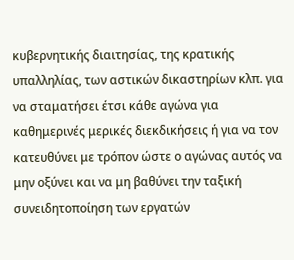κυβερνητικής διαιτησίας, της κρατικής υπαλληλίας, των αστικών δικαστηρίων κλπ. για να σταματήσει έτσι κάθε αγώνα για καθημερινές μερικές διεκδικήσεις ή για να τον κατευθύνει με τρόπον ώστε ο αγώνας αυτός να μην οξύνει και να μη βαθύνει την ταξική συνειδητοποίηση των εργατών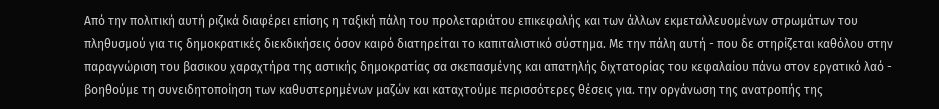Από την πολιτική αυτή ριζικά διαφέρει επίσης η ταξική πάλη του προλεταριάτου επικεφαλής και των άλλων εκμεταλλευομένων στρωμάτων του πληθυσμού για τις δημοκρατικές διεκδικήσεις όσον καιρό διατηρείται το καπιταλιστικό σύστημα. Με την πάλη αυτή - που δε στηρίζεται καθόλου στην παραγνώριση του βασικου χαραχτήρα της αστικής δημοκρατίας σα σκεπασμένης και απατηλής διχτατορίας του κεφαλαίου πάνω στον εργατικό λαό - βοηθούμε τη συνειδητοποίηση των καθυστερημένων μαζών και καταχτούμε περισσότερες θέσεις για. την οργάνωση της ανατροπής της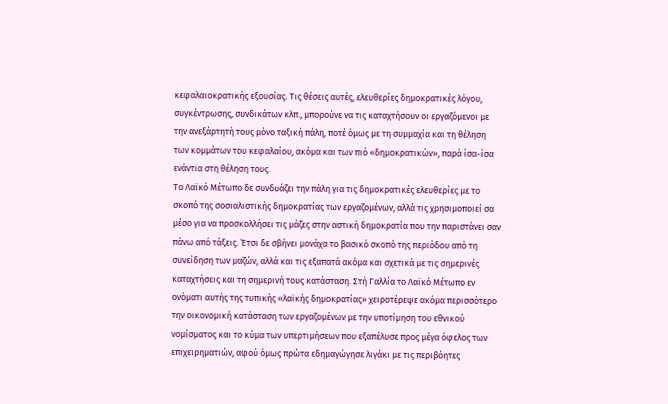κεφαλαιοκρατικής εξουσίας. Τις θέσεις αυτές, ελευθερίες δημοκρατικές λόγου, συγκέντρωσης, συνδικάτων κλπ., μπορούνε να τις καταχτήσουν οι εργαζόμενοι με την ανεξάρτητή τους μόνο ταξική πάλη, ποτέ όμως με τη συμμαχία και τη θέληση των κομμάτων του κεφαλαίου, ακόμα και των πιό «δημοκρατικών», παρά ίσα-ίσα ενάντια στη θέληση τους.
Το Λαϊκό Μέτωπο δε συνδυάζει την πάλη για τις δημοκρατικές ελευθερίες με το σκοπό της σοσιαλιστικής δημοκρατίας των εργαζομένων, αλλά τις χρησιμοποιεί σα μέσο για να προσκολλήσει τις μάζες στην αστική δημοκρατία που την παριστάνει σαν πάνω από τάξεις. Έτσι δε σβήνει μονάχα το βασικό σκοπό της περιόδου από τη συνείδηση των μαζών, αλλά και τις εξαπατά ακόμα και σχετικά με τις σημερινές καταχτήσεις και τη σημερινή τους κατάσταση. Στή Γαλλία το Λαϊκό Μέτωπο εν ονόματι αυτής της τυπικής «λαϊκής δημοκρατίας» χειροτέρεψε ακόμα περισσότερο την οικονομική κατάσταση των εργαζομένων με την υποτίμηση του εθνικού νομίσματος και το κύμα των υπερτιμήσεων που εξαπέλυσε προς μέγα όφελος των επιχειρηματιών, αφού όμως πρώτα εδημαγώγησε λιγάκι με τις περιβόητες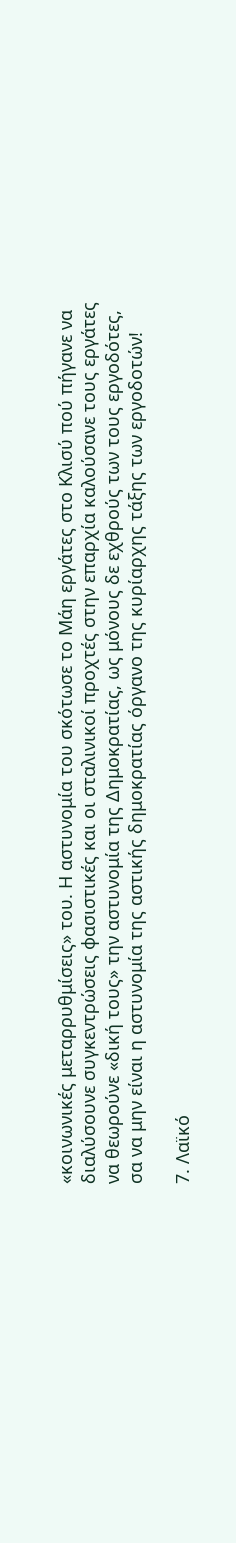«κοινωνικές μεταρρυθμίσεις» του. Η αστυνομία του σκότωσε το Μάη εργάτες στο Κλισύ πού πήγανε να διαλύσουνε συγκεντρώσεις φασιστικές και οι σταλινικοί προχτές στην επαρχία καλούσανε τους εργάτες να θεωρούνε «δική τους» την αστυνομία της Δημοκρατίας, ως μόνους δε εχθρούς των τους εργοδότες, σα να μην είναι η αστυνομία της αστικής δημοκρατίας όργανο της κυρίαρχης τάξης των εργοδοτών!

7. Λαϊκό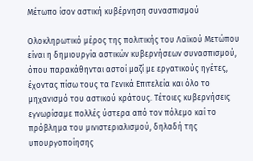Μέτωπο ίσον αστική κυβέρνηση συνασπισμού

Ολοκληρωτικό μέρος της πολιτικής του Λαϊκού Μετώπου είναι η δημιουργία αστικών κυβερνήσεων συνασπισμού, όπου παρακάθηνται αστοί μαζί με εργατικούς ηγέτες, έχοντας πίσω τους τα Γενικά Επιτελεία και όλο το μηχανισμό του αστικού κράτους. Τέτοιες κυβερνήσεις εγνωρίσαμε πολλές ύστερα από τον πόλεμο καί το πρόβλημα του μινιστεριαλισμού, δηλαδή της υπουργοποίησης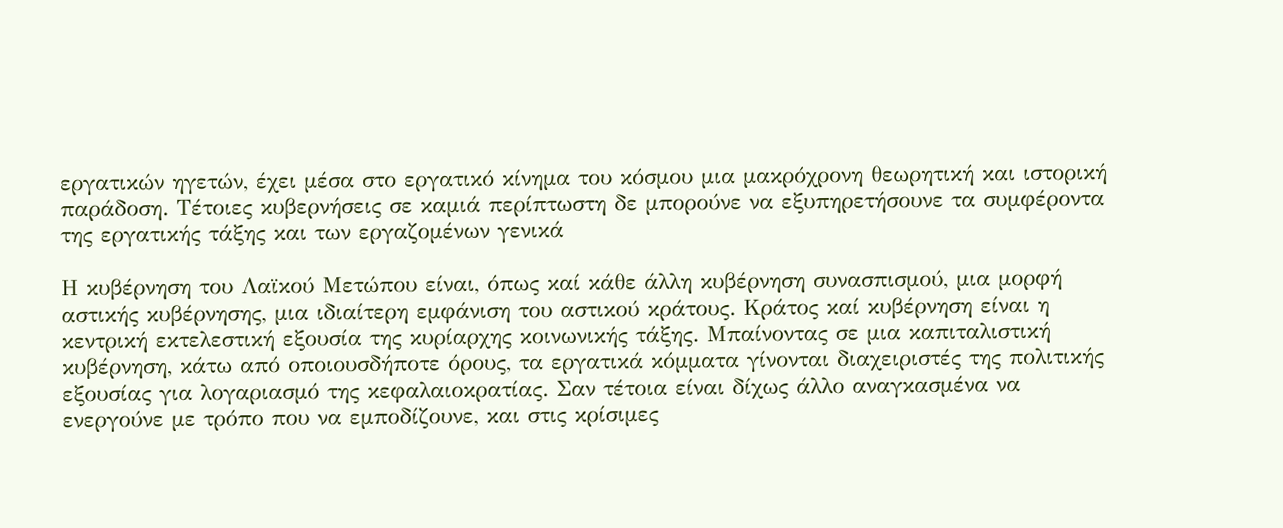εργατικών ηγετών, έχει μέσα στο εργατικό κίνημα του κόσμου μια μακρόχρονη θεωρητική και ιστορική παράδοση. Τέτοιες κυβερνήσεις σε καμιά περίπτωστη δε μπορούνε να εξυπηρετήσουνε τα συμφέροντα της εργατικής τάξης και των εργαζομένων γενικά

Η κυβέρνηση του Λαϊκού Μετώπου είναι, όπως καί κάθε άλλη κυβέρνηση συνασπισμού, μια μορφή αστικής κυβέρνησης, μια ιδιαίτερη εμφάνιση του αστικού κράτους. Κράτος καί κυβέρνηση είναι η κεντρική εκτελεστική εξουσία της κυρίαρχης κοινωνικής τάξης. Μπαίνοντας σε μια καπιταλιστική κυβέρνηση, κάτω από οποιουσδήποτε όρους, τα εργατικά κόμματα γίνονται διαχειριστές της πολιτικής εξουσίας για λογαριασμό της κεφαλαιοκρατίας. Σαν τέτοια είναι δίχως άλλο αναγκασμένα να ενεργούνε με τρόπο που να εμποδίζουνε, και στις κρίσιμες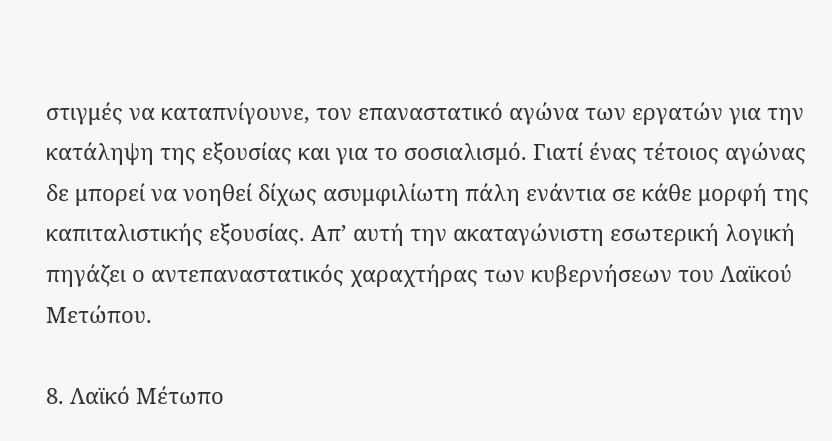στιγμές να καταπνίγουνε, τον επαναστατικό αγώνα των εργατών για την κατάληψη της εξουσίας και για το σοσιαλισμό. Γιατί ένας τέτοιος αγώνας δε μπορεί να νοηθεί δίχως ασυμφιλίωτη πάλη ενάντια σε κάθε μορφή της καπιταλιστικής εξουσίας. Απ’ αυτή την ακαταγώνιστη εσωτερική λογική πηγάζει ο αντεπαναστατικός χαραχτήρας των κυβερνήσεων του Λαϊκού Μετώπου.

8. Λαϊκό Μέτωπο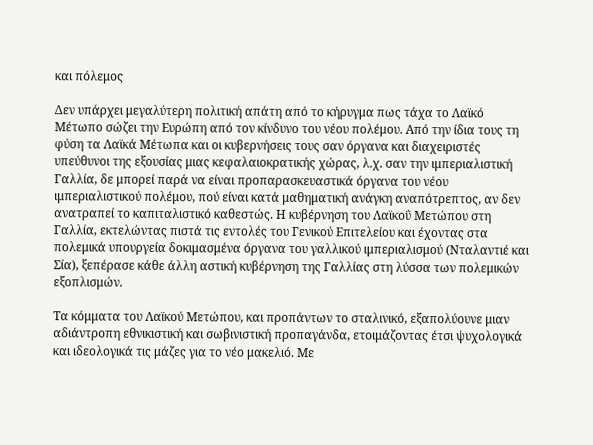και πόλεμος

Δεν υπάρχει μεγαλύτερη πολιτική απάτη από το κήρυγμα πως τάχα το Λαϊκό Μέτωπο σώζει την Ευρώπη από τον κίνδυνο του νέου πολέμου. Από την ίδια τους τη φύση τα Λαϊκά Μέτωπα και οι κυβερνήσεις τους σαν όργανα και διαχειριστές υπεύθυνοι της εξουσίας μιας κεφαλαιοκρατικής χώρας, λ.χ. σαν την ιμπεριαλιστική Γαλλία, δε μπορεί παρά να είναι προπαρασκευαστικά όργανα του νέου ιμπεριαλιστικού πολέμου, πού είναι κατά μαθηματική ανάγκη αναπότρεπτος, αν δεν ανατραπεί το καπιταλιστικό καθεστώς. Η κυβέρνηση του Λαϊκοΰ Μετώπου στη Γαλλία, εκτελώντας πιστά τις εντολές του Γενικού Επιτελείου και έχοντας στα πολεμικά υπουργεία δοκιμασμένα όργανα του γαλλικού ιμπεριαλισμού (Νταλαντιέ και Σία), ξεπέρασε κάθε άλλη αστική κυβέρνηση της Γαλλίας στη λύσσα των πολεμικών εξοπλισμών.

Τα κόμματα του Λαϊκού Μετώπου, και προπάντων το σταλινικό, εξαπολύουνε μιαν αδιάντροπη εθνικιστική και σωβινιστική προπαγάνδα, ετοιμάζοντας έτσι ψυχολογικά και ιδεολογικά τις μάζες για το νέο μακελιό. Με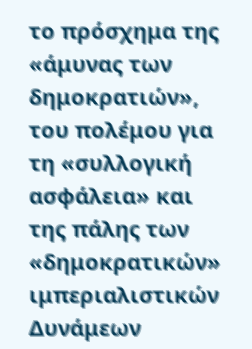το πρόσχημα της «άμυνας των δημοκρατιών», του πολέμου για τη «συλλογική ασφάλεια» και της πάλης των «δημοκρατικών» ιμπεριαλιστικών Δυνάμεων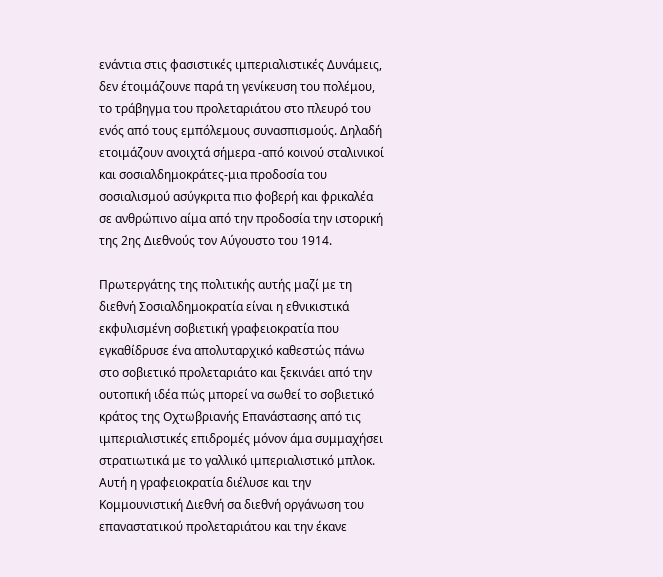ενάντια στις φασιστικές ιμπεριαλιστικές Δυνάμεις, δεν έτοιμάζουνε παρά τη γενίκευση του πολέμου, το τράβηγμα του προλεταριάτου στο πλευρό του ενός από τους εμπόλεμους συνασπισμούς. Δηλαδή ετοιμάζουν ανοιχτά σήμερα -από κοινού σταλινικοί και σοσιαλδημοκράτες-μια προδοσία του σοσιαλισμού ασύγκριτα πιο φοβερή και φρικαλέα σε ανθρώπινο αίμα από την προδοσία την ιστορική της 2ης Διεθνούς τον Αύγουστο του 1914.

Πρωτεργάτης της πολιτικής αυτής μαζί με τη διεθνή Σοσιαλδημοκρατία είναι η εθνικιστικά εκφυλισμένη σοβιετική γραφειοκρατία που εγκαθίδρυσε ένα απολυταρχικό καθεστώς πάνω στο σοβιετικό προλεταριάτο και ξεκινάει από την ουτοπική ιδέα πώς μπορεί να σωθεί το σοβιετικό κράτος της Οχτωβριανής Επανάστασης από τις ιμπεριαλιστικές επιδρομές μόνον άμα συμμαχήσει στρατιωτικά με το γαλλικό ιμπεριαλιστικό μπλοκ. Αυτή η γραφειοκρατία διέλυσε και την Κομμουνιστική Διεθνή σα διεθνή οργάνωση του επαναστατικού προλεταριάτου και την έκανε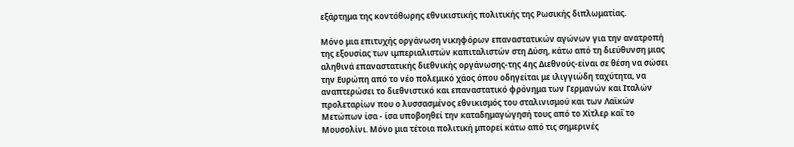εξάρτημα της κοντόθωρης εθνικιστικής πολιτικής της Ρωσικής διπλωματίας.

Μόνο μια επιτυχής οργάνωση νικηφόρων επαναστατικών αγώνων για την ανατροπή της εξουσίας των ιμπεριαλιστών καπιταλιστών στη Δύση, κάτω από τη διεύθυνση μιας αληθινά επαναστατικής διεθνικής οργάνωσης-της 4ης Διεθνούς-είναι σε θέση να σώσει την Ευρώπη από το νέο πολεμικό χάος όπου οδηγείται με ιλιγγιώδη ταχύτητα, να αναπτερώσει το διεθνιστικό και επαναστατικό φρόνημα των Γερμανών και Ιταλών προλεταρίων που ο λυσσασμένος εθνικισμός του σταλινισμού και των Λαϊκών Μετώπων ίσα - ίσα υποβοηθεί την καταδημαγώγησή τους από το Χίτλερ καΐ το Μουσολίνι. Μόνο μια τέτοια πολιτική μπορεί κάτω από τις σημερινές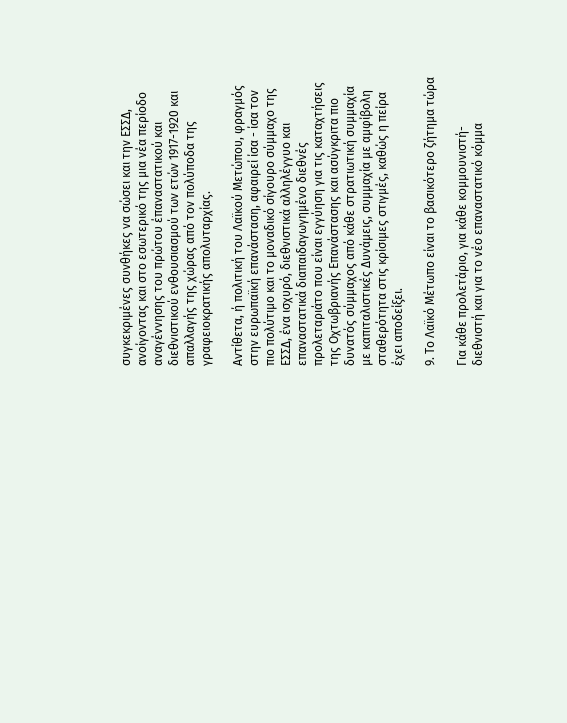συγκεκριμένες συνθήκες να σώσει και την ΕΣΣΔ, ανοίγοντας και στο εσωτερικό της μια νέα περίοδο αναγέννησης του πρώτου έπαναστατικού και διεθνιστικού ενθουσιασμού των ετών 1917-1920 και απαλλαγής της χώρας από τον πολύποδα της γραφειοκρατικής απολυταρχίας.

Αντίθετα, ή πολιτική του Λαϊκού Μετώπου, φραγμός στην ευρωπαϊκή επανάσταση, αφαιρεί ίσα - ίσα τον πιο πολύτιμο και το μοναδικό σίγουρο σύμμαχο της ΕΣΣΔ, ένα ισχυρό, διεθνιστικά αλληλέγγυο και επαναστατικά διαπαιδαγωγημένο διεθνές προλεταριάτο που είναι εγγύηση για τις καταχτήσεις της Οχτωβριανής Επανάστασης και ασύγκριτα πιο δυνατός σύμμαχος από κάθε στρατιωτική συμμαχία με καπιταλιστικές Δυνάμεις, συμμαχία με αμφίβολη σταθερότητα στις κρίσιμες στιγμές, καθώς η πείρα έχει αποδείξει.

9. Το Λαϊκό Μέτωπο είναι το βασικότερο ζήτημα τώρα

Για κάθε προλετάριο, για κάθε κομμουνιστή-διεθνιστή και για το νέο επαναστατικό κόμμα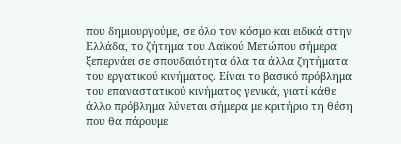που δημιουργούμε, σε όλο τον κόσμο και ειδικά στην Ελλάδα, το ζήτημα του Λαϊκού Μετώπου σήμερα ξεπερνάει σε σπουδαιότητα όλα τα άλλα ζητήματα του εργατικού κινήματος. Είναι το βασικό πρόβλημα του επαναστατικού κινήματος γενικά, γιατί κάθε άλλο πρόβλημα λύνεται σήμερα με κριτήριο τη θέση που θα πάρουμε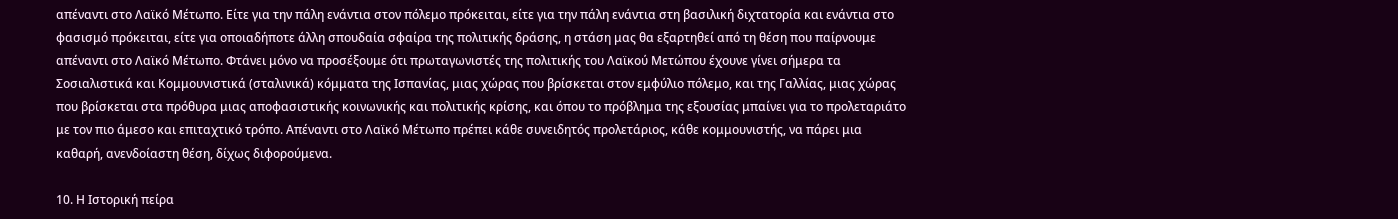απέναντι στο Λαϊκό Μέτωπο. Είτε για την πάλη ενάντια στον πόλεμο πρόκειται, είτε για την πάλη ενάντια στη βασιλική διχτατορία και ενάντια στο φασισμό πρόκειται, είτε για οποιαδήποτε άλλη σπουδαία σφαίρα της πολιτικής δράσης, η στάση μας θα εξαρτηθεί από τη θέση που παίρνουμε απέναντι στο Λαϊκό Μέτωπο. Φτάνει μόνο να προσέξουμε ότι πρωταγωνιστές της πολιτικής του Λαϊκού Μετώπου έχουνε γίνει σήμερα τα Σοσιαλιστικά και Κομμουνιστικά (σταλινικά) κόμματα της Ισπανίας, μιας χώρας που βρίσκεται στον εμφύλιο πόλεμο, και της Γαλλίας, μιας χώρας που βρίσκεται στα πρόθυρα μιας αποφασιστικής κοινωνικής και πολιτικής κρίσης, και όπου το πρόβλημα της εξουσίας μπαίνει για το προλεταριάτο με τον πιο άμεσο και επιταχτικό τρόπο. Απέναντι στο Λαϊκό Μέτωπο πρέπει κάθε συνειδητός προλετάριος, κάθε κομμουνιστής, να πάρει μια καθαρή, ανενδοίαστη θέση, δίχως διφορούμενα.

10. Η Ιστορική πείρα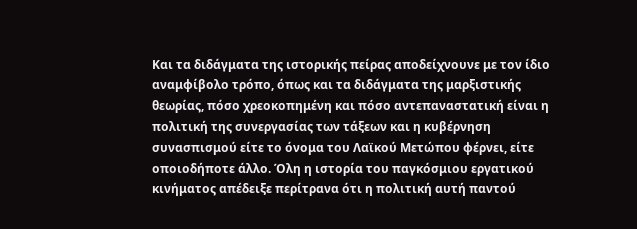Και τα διδάγματα της ιστορικής πείρας αποδείχνουνε με τον ίδιο αναμφίβολο τρόπο, όπως και τα διδάγματα της μαρξιστικής θεωρίας, πόσο χρεοκοπημένη και πόσο αντεπαναστατική είναι η πολιτική της συνεργασίας των τάξεων και η κυβέρνηση συνασπισμού είτε το όνομα του Λαϊκού Μετώπου φέρνει, είτε οποιοδήποτε άλλο. Όλη η ιστορία του παγκόσμιου εργατικού κινήματος απέδειξε περίτρανα ότι η πολιτική αυτή παντού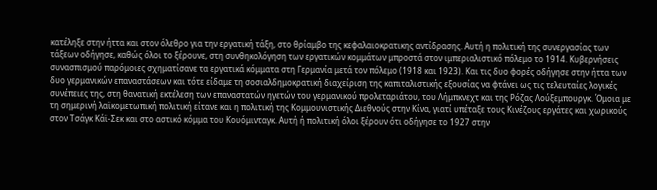κατέληξε στην ήττα και στον όλεθρο για την εργατική τάξη, στο θρίαμβο της κεφαλαιοκρατικης αντίδρασης. Αυτή η πολιτική της συνεργασίας των τάξεων οδήγησε, καθώς όλοι το ξέρουνε, στη συνθηκολόγηση των εργατικών κομμάτων μπροστά στον ιμπεριαλιστικό πόλεμο το 1914. Κυβερνήσεις συνασπισμού παρόμοιες σχηματίσανε τα εργατικά κόμματα στη Γερμανία μετά τον πόλεμο (1918 και 1923). Και τις δυο φορές οδήγησε στην ήττα των δυο γερμανικών επαναστάσεων και τότε είδαμε τη σοσιαλδημοκρατική διαχείριση της καπιταλιστικής εξουσίας να φτάνει ως τις τελευταίες λογικές συνέπειες της, στη θανατική εκτέλεση των επαναστατών ηγετών του γερμανικού προλεταριάτου, του Λήμπκνεχτ και της Ρόζας Λούξεμπουργκ. Όμοια με τη σημερινή λαϊκομετωπική πολιτική είτανε και η πολιτική της Κομμουνιστικής Διεθνούς στην Κίνα, γιατί υπέταξε τους Κινέζους εργάτες και χωρικούς στον Τσάγκ Κάϊ-Σεκ και στο αστικό κόμμα του Κουόμινταγκ. Αυτή ή πολιτική όλοι ξέρουν ότι οδήγησε το 1927 στην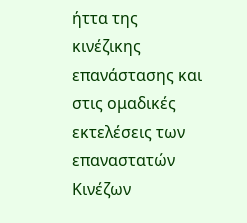ήττα της κινέζικης επανάστασης και στις ομαδικές εκτελέσεις των επαναστατών Κινέζων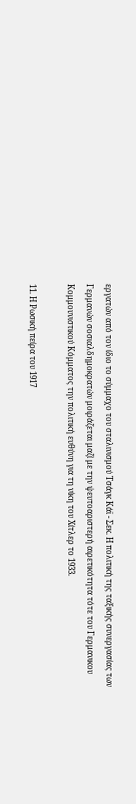εργατών από τον ίδιο το σύμμαχο του σταλινισμού Τσάγκ Κάϊ - Σεκ. Η πολιτική της ταξικής συνεργασίας των Γερμανών σοσιαλδημοκρατών μοιράζεται μαζί με την ψευτοαριστερή αιρετικότητα τότε του Γερμανικου Κομμουνιστικού Κόμματος την πολιτική ευθύνη για τη νίκη του Χίτλερ το 1933.

11. Η Ρωσική πείρα του 1917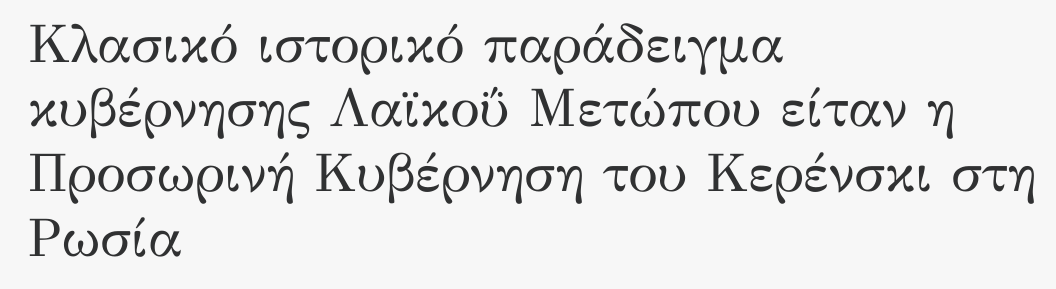Κλασικό ιστορικό παράδειγμα κυβέρνησης Λαϊκοΰ Μετώπου είταν η Προσωρινή Κυβέρνηση του Κερένσκι στη Ρωσία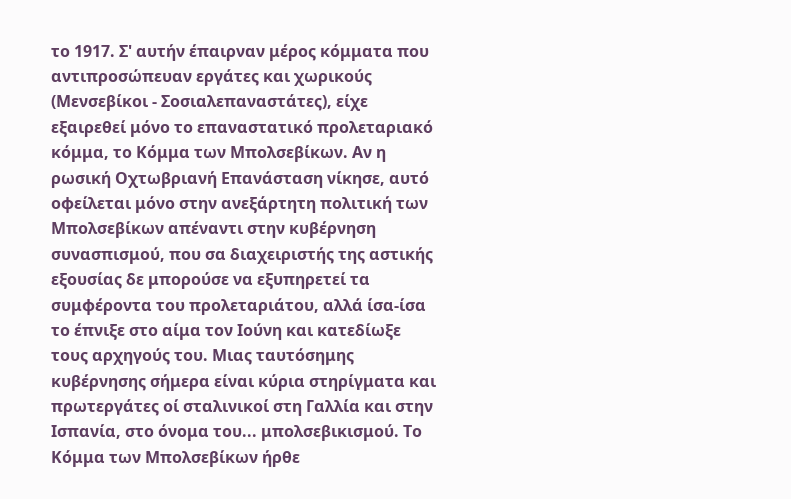το 1917. Σ' αυτήν έπαιρναν μέρος κόμματα που αντιπροσώπευαν εργάτες και χωρικούς (Μενσεβίκοι - Σοσιαλεπαναστάτες), είχε εξαιρεθεί μόνο το επαναστατικό προλεταριακό κόμμα, το Κόμμα των Μπολσεβίκων. Αν η ρωσική Οχτωβριανή Επανάσταση νίκησε, αυτό οφείλεται μόνο στην ανεξάρτητη πολιτική των Μπολσεβίκων απέναντι στην κυβέρνηση συνασπισμού, που σα διαχειριστής της αστικής εξουσίας δε μπορούσε να εξυπηρετεί τα συμφέροντα του προλεταριάτου, αλλά ίσα-ίσα το έπνιξε στο αίμα τον Ιούνη και κατεδίωξε τους αρχηγούς του. Μιας ταυτόσημης κυβέρνησης σήμερα είναι κύρια στηρίγματα και πρωτεργάτες οί σταλινικοί στη Γαλλία και στην Ισπανία, στο όνομα του... μπολσεβικισμού. Το Κόμμα των Μπολσεβίκων ήρθε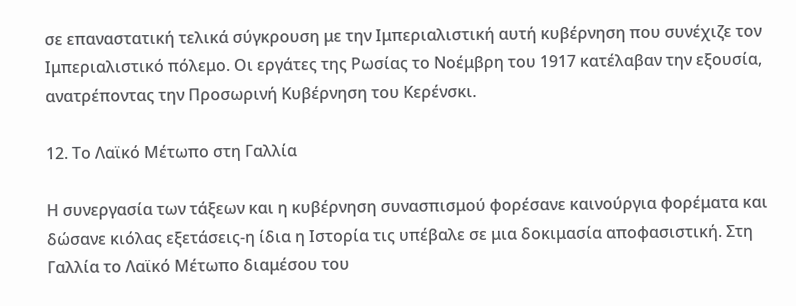σε επαναστατική τελικά σύγκρουση με την Ιμπεριαλιστική αυτή κυβέρνηση που συνέχιζε τον Ιμπεριαλιστικό πόλεμο. Οι εργάτες της Ρωσίας το Νοέμβρη του 1917 κατέλαβαν την εξουσία, ανατρέποντας την Προσωρινή Κυβέρνηση του Κερένσκι.

12. Το Λαϊκό Μέτωπο στη Γαλλία

Η συνεργασία των τάξεων και η κυβέρνηση συνασπισμού φορέσανε καινούργια φορέματα και δώσανε κιόλας εξετάσεις-η ίδια η Ιστορία τις υπέβαλε σε μια δοκιμασία αποφασιστική. Στη Γαλλία το Λαϊκό Μέτωπο διαμέσου του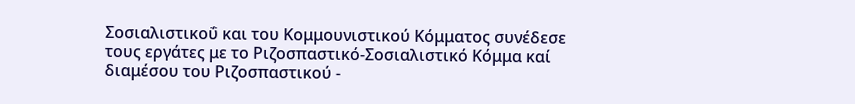Σοσιαλιστικοΰ και του Κομμουνιστικού Κόμματος συνέδεσε τους εργάτες με το Ριζοσπαστικό-Σοσιαλιστικό Κόμμα καί διαμέσου του Ριζοσπαστικού -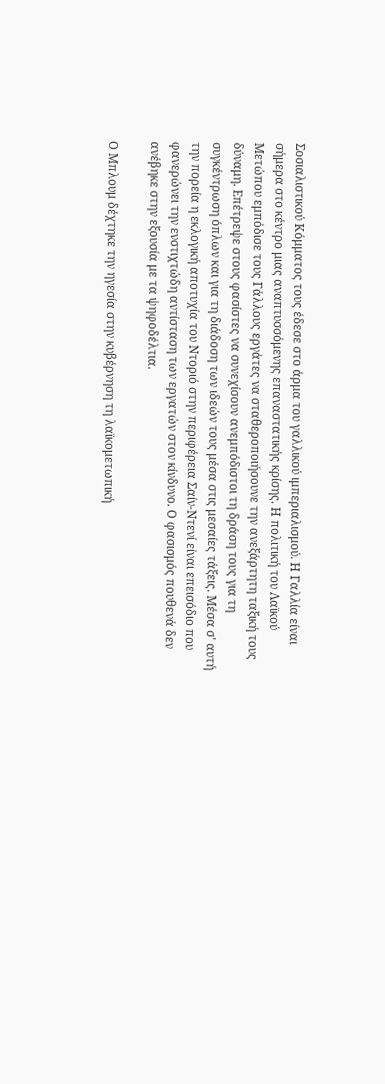Σοσιαλιστικού Κόμματος τους έδεσε στο άρμα του γαλλικού ιμπεριαλισμού. Η Γαλλία είναι σήμερα στο κέντρο μιας αναπτυσσόμενης επαναστατικής κρίσης. Η πολιτική του Λαϊκού Μετώπου εμπόδισε τους Γάλλους εργάτες να σταθεροποιήσουνε την ανεξάρτητη ταξική τους δύναμη. Επέτρεψε στους φασίστες να συνεχίσουν ανεμπόδιστοι τη δράση τους για τη συγκέντρωση όπλων και για τη διάδοση των ιδεών τους μέσα στις μεσαίες τάξεις. Μέσα σ' αυτή την πορεία η εκλογική αποτυχία του Ντοριό στην περιφέρεια Σαίν-Ντενί είναι επεισόδιο που φανερώνει την ενστιχτώδη αντίσταση των εργατών στον κίνδυνο. Ο φασισμός πουθενά δεν ανέβηκε στην εξουσία με τα ψηφοδέλτια.

Ο Μπλουμ δέχτηκε την ηγεσία στην κυβέρνηση τη λαϊκομετωπική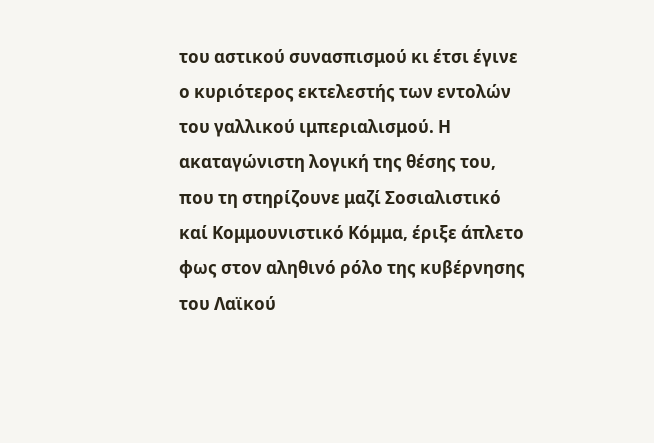του αστικού συνασπισμού κι έτσι έγινε ο κυριότερος εκτελεστής των εντολών του γαλλικού ιμπεριαλισμού. Η ακαταγώνιστη λογική της θέσης του, που τη στηρίζουνε μαζί Σοσιαλιστικό καί Κομμουνιστικό Κόμμα, έριξε άπλετο φως στον αληθινό ρόλο της κυβέρνησης του Λαϊκού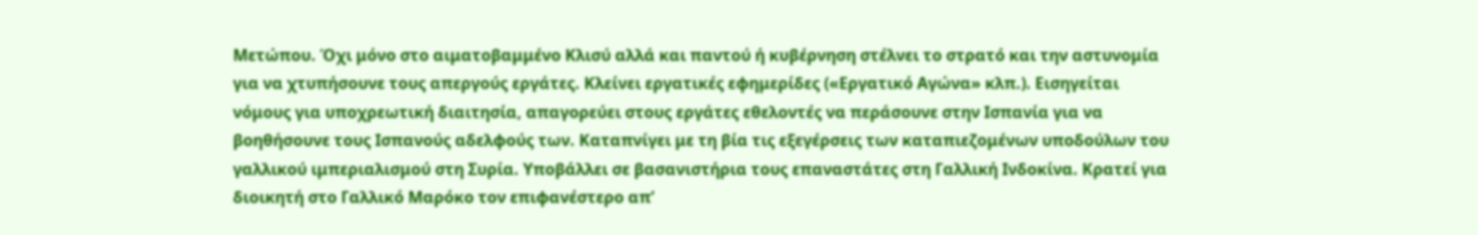Μετώπου. Όχι μόνο στο αιματοβαμμένο Κλισύ αλλά και παντού ή κυβέρνηση στέλνει το στρατό και την αστυνομία για να χτυπήσουνε τους απεργούς εργάτες. Κλείνει εργατικές εφημερίδες («Εργατικό Αγώνα» κλπ.). Εισηγείται νόμους για υποχρεωτική διαιτησία, απαγορεύει στους εργάτες εθελοντές να περάσουνε στην Ισπανία για να βοηθήσουνε τους Ισπανούς αδελφούς των. Καταπνίγει με τη βία τις εξεγέρσεις των καταπιεζομένων υποδούλων του γαλλικού ιμπεριαλισμού στη Συρία. Υποβάλλει σε βασανιστήρια τους επαναστάτες στη Γαλλική Ινδοκίνα. Κρατεί για διοικητή στο Γαλλικό Μαρόκο τον επιφανέστερο απ’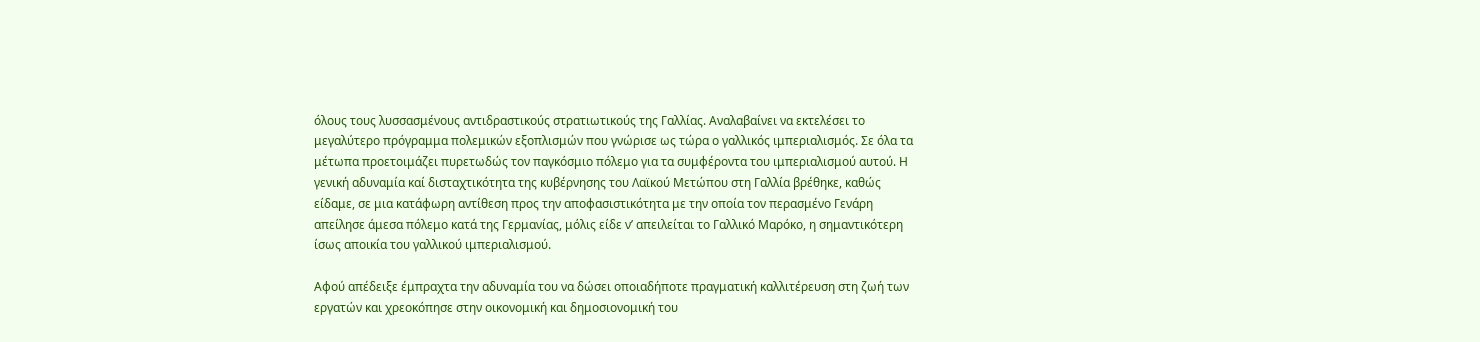όλους τους λυσσασμένους αντιδραστικούς στρατιωτικούς της Γαλλίας. Αναλαβαίνει να εκτελέσει το μεγαλύτερο πρόγραμμα πολεμικών εξοπλισμών που γνώρισε ως τώρα ο γαλλικός ιμπεριαλισμός. Σε όλα τα μέτωπα προετοιμάζει πυρετωδώς τον παγκόσμιο πόλεμο για τα συμφέροντα του ιμπεριαλισμού αυτού. Η γενική αδυναμία καί δισταχτικότητα της κυβέρνησης του Λαϊκού Μετώπου στη Γαλλία βρέθηκε, καθώς είδαμε, σε μια κατάφωρη αντίθεση προς την αποφασιστικότητα με την οποία τον περασμένο Γενάρη απείλησε άμεσα πόλεμο κατά της Γερμανίας, μόλις είδε ν’ απειλείται το Γαλλικό Μαρόκο, η σημαντικότερη ίσως αποικία του γαλλικού ιμπεριαλισμού.

Αφού απέδειξε έμπραχτα την αδυναμία του να δώσει οποιαδήποτε πραγματική καλλιτέρευση στη ζωή των εργατών και χρεοκόπησε στην οικονομική και δημοσιονομική του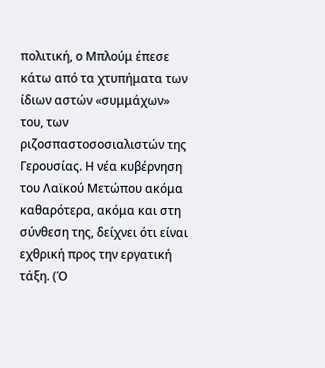πολιτική, ο Μπλούμ έπεσε κάτω από τα χτυπήματα των ίδιων αστών «συμμάχων» του, των ριζοσπαστοσοσιαλιστών της Γερουσίας. Η νέα κυβέρνηση του Λαϊκού Μετώπου ακόμα καθαρότερα, ακόμα και στη σύνθεση της, δείχνει ότι είναι εχθρική προς την εργατική τάξη. (Ό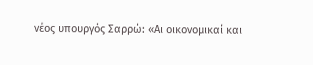νέος υπουργός Σαρρώ: «Αι οικονομικαί και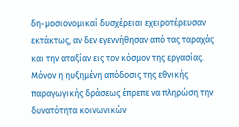δη-μοσιονομικαί δυσχέρειαι εχειροτέρευσαν εκτάκτως, αν δεν εγεννήθησαν από τας ταραχάς και την αταξίαν εις τον κόσμον της εργασίας. Μόνον η ηυξημένη απόδοσις της εθνικής παραγωγικής δράσεως έπρεπε να πληρώση την δυνατότητα κοινωνικών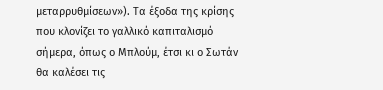μεταρρυθμίσεων»). Τα έξοδα της κρίσης που κλονίζει το γαλλικό καπιταλισμό σήμερα, όπως ο Μπλούμ, έτσι κι ο Σωτάν θα καλέσει τις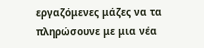εργαζόμενες μάζες να τα πληρώσουνε με μια νέα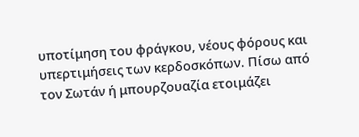υποτίμηση του φράγκου, νέους φόρους και υπερτιμήσεις των κερδοσκόπων. Πίσω από τον Σωτάν ή μπουρζουαζία ετοιμάζει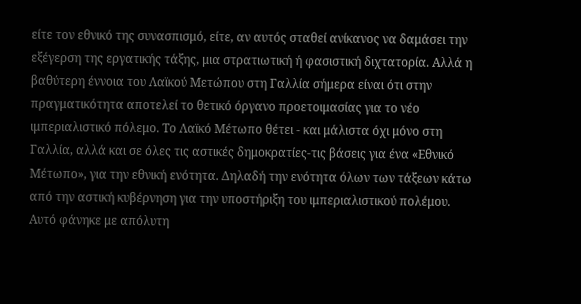είτε τον εθνικό της συνασπισμό, είτε, αν αυτός σταθεί ανίκανος να δαμάσει την εξέγερση της εργατικής τάξης, μια στρατιωτική ή φασιστική διχτατορία. Αλλά η βαθύτερη έννοια του Λαϊκού Μετώπου στη Γαλλία σήμερα είναι ότι στην πραγματικότητα αποτελεί το θετικό όργανο προετοιμασίας για το νέο ιμπεριαλιστικό πόλεμο. Το Λαϊκό Μέτωπο θέτει - και μάλιστα όχι μόνο στη Γαλλία, αλλά και σε όλες τις αστικές δημοκρατίες-τις βάσεις για ένα «Εθνικό Μέτωπο», για την εθνική ενότητα. Δηλαδή την ενότητα όλων των τάξεων κάτω από την αστική κυβέρνηση για την υποστήριξη του ιμπεριαλιστικού πολέμου. Αυτό φάνηκε με απόλυτη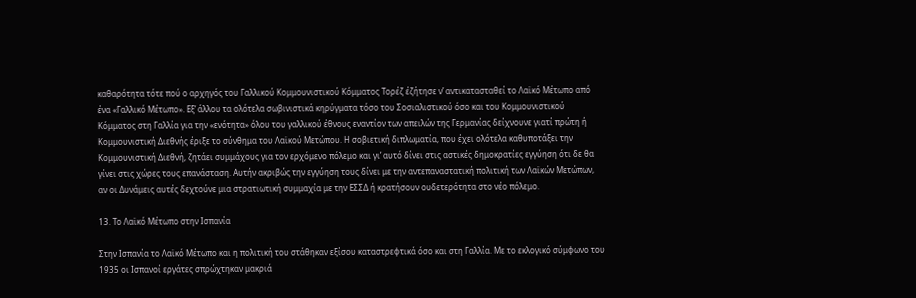καθαρότητα τότε πού ο αρχηγός του Γαλλικού Κομμουνιστικού Κόμματος Τορέζ έζήτησε ν’ αντικατασταθεί το Λαϊκό Μέτωπο από ένα «Γαλλικό Μέτωπο». Εξ’ άλλου τα ολότελα σωβινιστικά κηρύγματα τόσο του Σοσιαλιστικού όσο και του Κομμουνιστικού Κόμματος στη Γαλλία για την «ενότητα» όλου του γαλλικού έθνους εναντίον των απειλών της Γερμανίας δείχνουνε γιατί πρώτη ή Κομμουνιστική Διεθνής έριξε το σύνθημα του Λαϊκού Μετώπου. Η σοβιετική διπλωματία, που έχει ολότελα καθυποτάξει την Κομμουνιστική Διεθνή, ζητάει συμμάχους για τον ερχόμενο πόλεμο και γι’ αυτό δίνει στις αστικές δημοκρατίες εγγύηση ότι δε θα γίνει στις χώρες τους επανάσταση. Αυτήν ακριβώς την εγγύηση τους δίνει με την αντεπαναστατική πολιτική των Λαϊκών Μετώπων, αν οι Δυνάμεις αυτές δεχτούνε μια στρατιωτική συμμαχία με την ΕΣΣΔ ή κρατήσουν ουδετερότητα στο νέο πόλεμο.

13. Το Λαϊκό Μέτωπο στην Ισπανία

Στην Ισπανία το Λαϊκό Μέτωπο και η πολιτική του στάθηκαν εξίσου καταστρεφτικά όσο και στη Γαλλία. Με το εκλογικό σύμφωνο του 1935 οι Ισπανοί εργάτες σπρώχτηκαν μακριά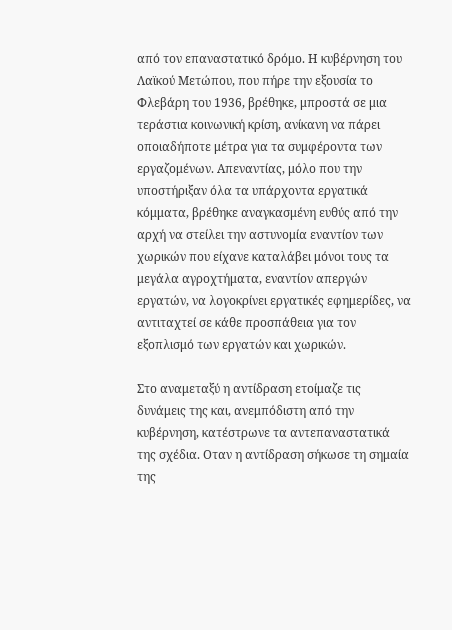από τον επαναστατικό δρόμο. Η κυβέρνηση του Λαϊκού Μετώπου, που πήρε την εξουσία το Φλεβάρη του 1936, βρέθηκε, μπροστά σε μια τεράστια κοινωνική κρίση, ανίκανη να πάρει οποιαδήποτε μέτρα για τα συμφέροντα των εργαζομένων. Απεναντίας, μόλο που την υποστήριξαν όλα τα υπάρχοντα εργατικά κόμματα, βρέθηκε αναγκασμένη ευθύς από την αρχή να στείλει την αστυνομία εναντίον των χωρικών που είχανε καταλάβει μόνοι τους τα μεγάλα αγροχτήματα, εναντίον απεργών εργατών, να λογοκρίνει εργατικές εφημερίδες, να αντιταχτεί σε κάθε προσπάθεια για τον εξοπλισμό των εργατών και χωρικών.

Στο αναμεταξύ η αντίδραση ετοίμαζε τις δυνάμεις της και, ανεμπόδιστη από την κυβέρνηση, κατέστρωνε τα αντεπαναστατικά της σχέδια. Οταν η αντίδραση σήκωσε τη σημαία της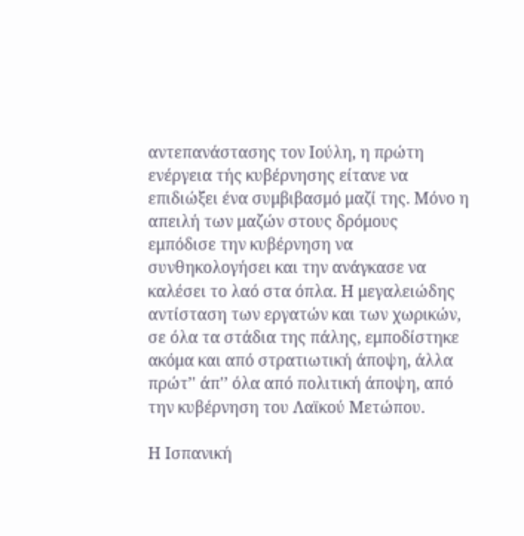αντεπανάστασης τον Ιούλη, η πρώτη ενέργεια τής κυβέρνησης είτανε να επιδιώξει ένα συμβιβασμό μαζί της. Μόνο η απειλή των μαζών στους δρόμους εμπόδισε την κυβέρνηση να συνθηκολογήσει και την ανάγκασε να καλέσει το λαό στα όπλα. Η μεγαλειώδης αντίσταση των εργατών και των χωρικών, σε όλα τα στάδια της πάλης, εμποδίστηκε ακόμα και από στρατιωτική άποψη, άλλα πρώτ’' άπ'’ όλα από πολιτική άποψη, από την κυβέρνηση του Λαϊκού Μετώπου.

Η Ισπανική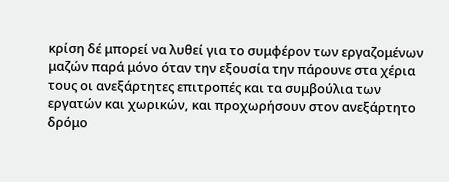κρίση δέ μπορεί να λυθεί για το συμφέρον των εργαζομένων μαζών παρά μόνο όταν την εξουσία την πάρουνε στα χέρια τους οι ανεξάρτητες επιτροπές και τα συμβούλια των εργατών και χωρικών, και προχωρήσουν στον ανεξάρτητο δρόμο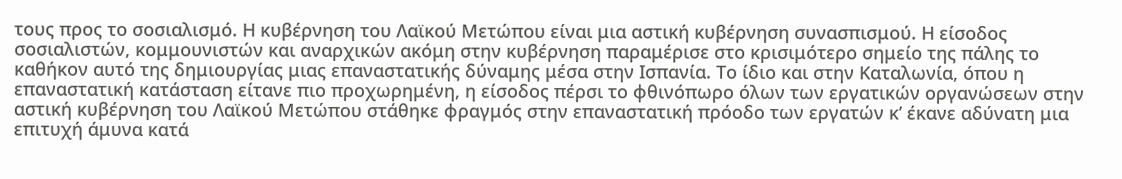τους προς το σοσιαλισμό. Η κυβέρνηση του Λαϊκού Μετώπου είναι μια αστική κυβέρνηση συνασπισμού. Η είσοδος σοσιαλιστών, κομμουνιστών και αναρχικών ακόμη στην κυβέρνηση παραμέρισε στο κρισιμότερο σημείο της πάλης το καθήκον αυτό της δημιουργίας μιας επαναστατικής δύναμης μέσα στην Ισπανία. Το ίδιο και στην Καταλωνία, όπου η επαναστατική κατάσταση είτανε πιο προχωρημένη, η είσοδος πέρσι το φθινόπωρο όλων των εργατικών οργανώσεων στην αστική κυβέρνηση του Λαϊκού Μετώπου στάθηκε φραγμός στην επαναστατική πρόοδο των εργατών κ’ έκανε αδύνατη μια επιτυχή άμυνα κατά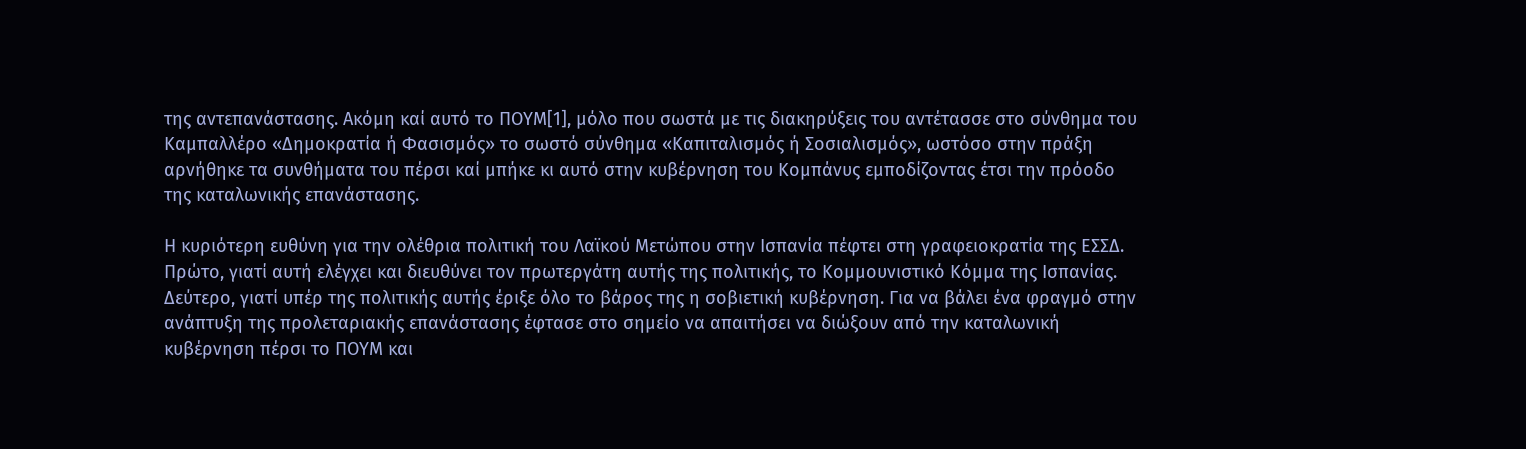της αντεπανάστασης. Ακόμη καί αυτό το ΠΟΥΜ[1], μόλο που σωστά με τις διακηρύξεις του αντέτασσε στο σύνθημα του Καμπαλλέρο «Δημοκρατία ή Φασισμός» το σωστό σύνθημα «Καπιταλισμός ή Σοσιαλισμός», ωστόσο στην πράξη αρνήθηκε τα συνθήματα του πέρσι καί μπήκε κι αυτό στην κυβέρνηση του Κομπάνυς εμποδίζοντας έτσι την πρόοδο της καταλωνικής επανάστασης.

Η κυριότερη ευθύνη για την ολέθρια πολιτική του Λαϊκού Μετώπου στην Ισπανία πέφτει στη γραφειοκρατία της ΕΣΣΔ. Πρώτο, γιατί αυτή ελέγχει και διευθύνει τον πρωτεργάτη αυτής της πολιτικής, το Κομμουνιστικό Κόμμα της Ισπανίας. Δεύτερο, γιατί υπέρ της πολιτικής αυτής έριξε όλο το βάρος της η σοβιετική κυβέρνηση. Για να βάλει ένα φραγμό στην ανάπτυξη της προλεταριακής επανάστασης έφτασε στο σημείο να απαιτήσει να διώξουν από την καταλωνική κυβέρνηση πέρσι το ΠΟΥΜ και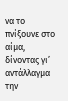να το πνίξουνε στο αίμα, δίνοντας γι’ αντάλλαγμα την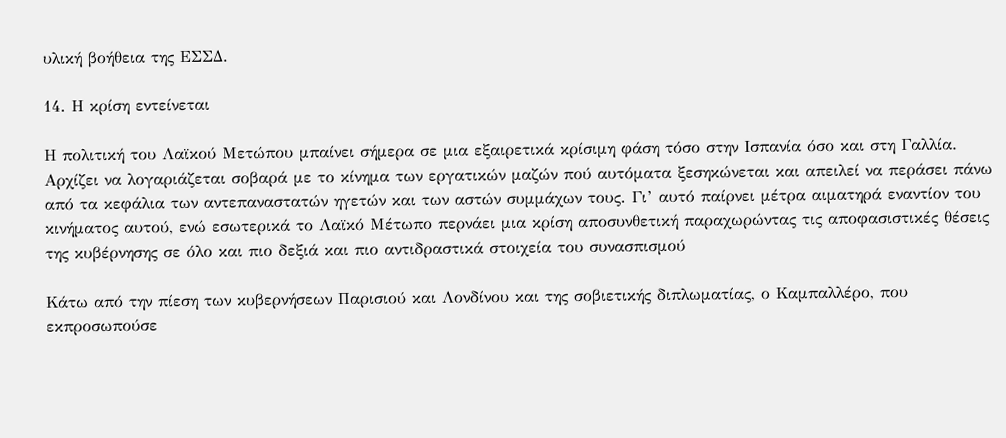υλική βοήθεια της ΕΣΣΔ.

14. Η κρίση εντείνεται

Η πολιτική του Λαϊκού Μετώπου μπαίνει σήμερα σε μια εξαιρετικά κρίσιμη φάση τόσο στην Ισπανία όσο και στη Γαλλία. Αρχίζει να λογαριάζεται σοβαρά με το κίνημα των εργατικών μαζών πού αυτόματα ξεσηκώνεται και απειλεί να περάσει πάνω από τα κεφάλια των αντεπαναστατών ηγετών και των αστών συμμάχων τους. Γι’ αυτό παίρνει μέτρα αιματηρά εναντίον του κινήματος αυτού, ενώ εσωτερικά το Λαϊκό Μέτωπο περνάει μια κρίση αποσυνθετική παραχωρώντας τις αποφασιστικές θέσεις της κυβέρνησης σε όλο και πιο δεξιά και πιο αντιδραστικά στοιχεία του συνασπισμού

Κάτω από την πίεση των κυβερνήσεων Παρισιού και Λονδίνου και της σοβιετικής διπλωματίας, ο Καμπαλλέρο, που εκπροσωπούσε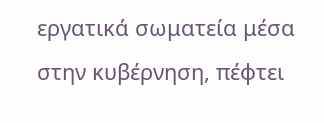εργατικά σωματεία μέσα στην κυβέρνηση, πέφτει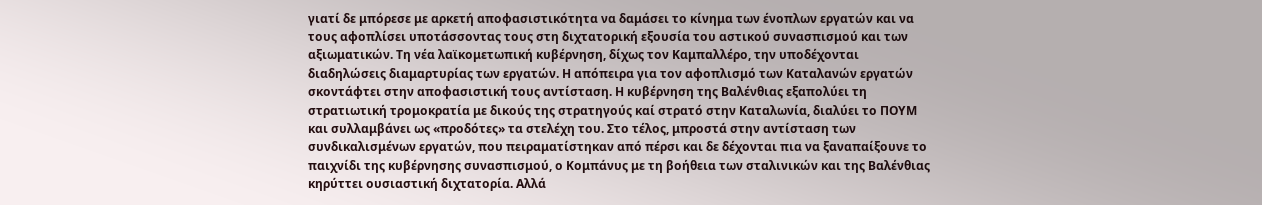γιατί δε μπόρεσε με αρκετή αποφασιστικότητα να δαμάσει το κίνημα των ένοπλων εργατών και να τους αφοπλίσει υποτάσσοντας τους στη διχτατορική εξουσία του αστικού συνασπισμού και των αξιωματικών. Τη νέα λαϊκομετωπική κυβέρνηση, δίχως τον Καμπαλλέρο, την υποδέχονται διαδηλώσεις διαμαρτυρίας των εργατών. Η απόπειρα για τον αφοπλισμό των Καταλανών εργατών σκοντάφτει στην αποφασιστική τους αντίσταση. Η κυβέρνηση της Βαλένθιας εξαπολύει τη στρατιωτική τρομοκρατία με δικούς της στρατηγούς καί στρατό στην Καταλωνία, διαλύει το ΠΟΥΜ και συλλαμβάνει ως «προδότες» τα στελέχη του. Στο τέλος, μπροστά στην αντίσταση των συνδικαλισμένων εργατών, που πειραματίστηκαν από πέρσι και δε δέχονται πια να ξαναπαίξουνε το παιχνίδι της κυβέρνησης συνασπισμού, ο Κομπάνυς με τη βοήθεια των σταλινικών και της Βαλένθιας κηρύττει ουσιαστική διχτατορία. Αλλά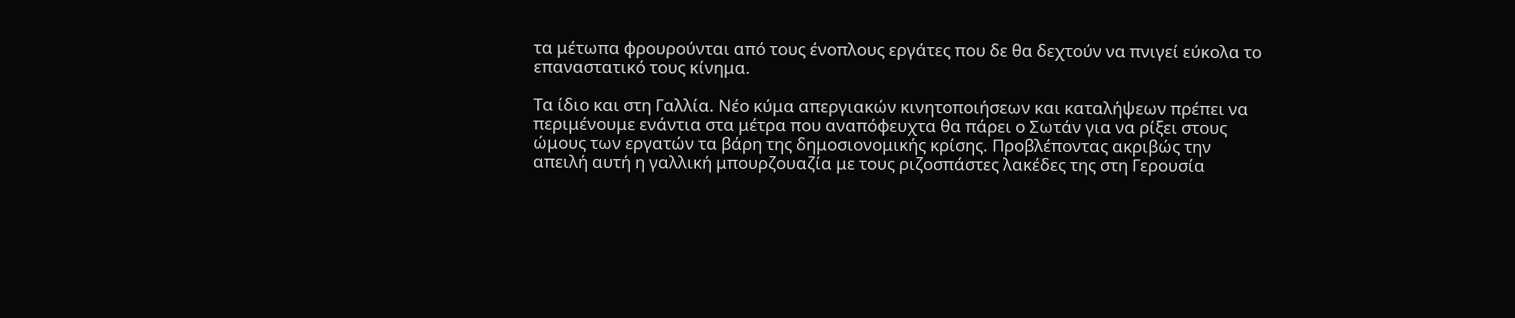τα μέτωπα φρουρούνται από τους ένοπλους εργάτες που δε θα δεχτούν να πνιγεί εύκολα το επαναστατικό τους κίνημα.

Τα ίδιο και στη Γαλλία. Νέο κύμα απεργιακών κινητοποιήσεων και καταλήψεων πρέπει να περιμένουμε ενάντια στα μέτρα που αναπόφευχτα θα πάρει ο Σωτάν για να ρίξει στους ώμους των εργατών τα βάρη της δημοσιονομικής κρίσης. Προβλέποντας ακριβώς την απειλή αυτή η γαλλική μπουρζουαζία με τους ριζοσπάστες λακέδες της στη Γερουσία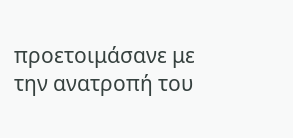προετοιμάσανε με την ανατροπή του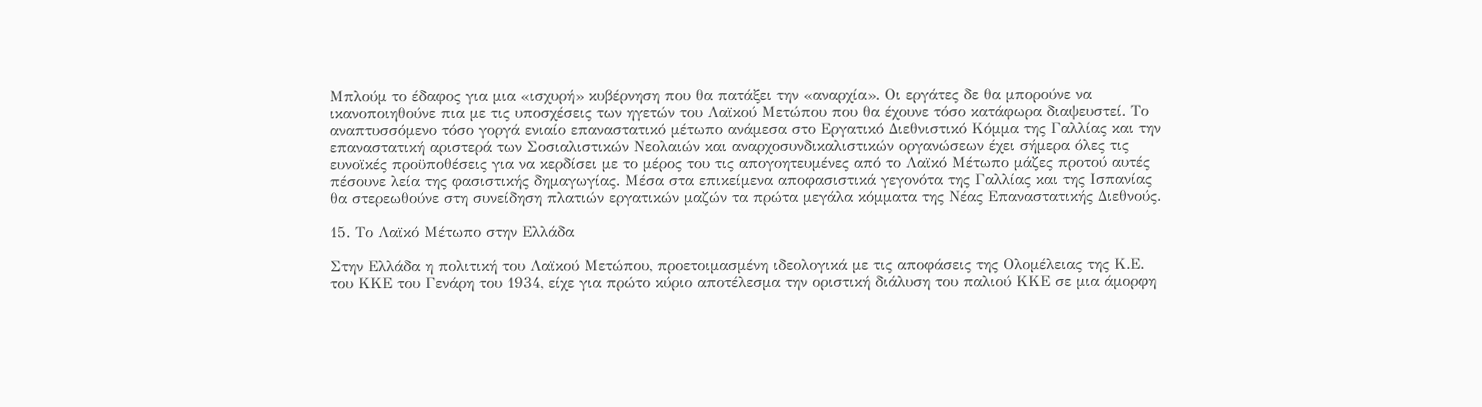Μπλούμ το έδαφος για μια «ισχυρή» κυβέρνηση που θα πατάξει την «αναρχία». Οι εργάτες δε θα μπορούνε να ικανοποιηθούνε πια με τις υποσχέσεις των ηγετών του Λαϊκού Μετώπου που θα έχουνε τόσο κατάφωρα διαψευστεί. Το αναπτυσσόμενο τόσο γοργά ενιαίο επαναστατικό μέτωπο ανάμεσα στο Εργατικό Διεθνιστικό Κόμμα της Γαλλίας και την επαναστατική αριστερά των Σοσιαλιστικών Νεολαιών και αναρχοσυνδικαλιστικών οργανώσεων έχει σήμερα όλες τις ευνοϊκές προϋποθέσεις για να κερδίσει με το μέρος του τις απογοητευμένες από το Λαϊκό Μέτωπο μάζες προτού αυτές πέσουνε λεία της φασιστικής δημαγωγίας. Μέσα στα επικείμενα αποφασιστικά γεγονότα της Γαλλίας και της Ισπανίας θα στερεωθούνε στη συνείδηση πλατιών εργατικών μαζών τα πρώτα μεγάλα κόμματα της Νέας Επαναστατικής Διεθνούς.

15. Το Λαϊκό Μέτωπο στην Ελλάδα

Στην Ελλάδα η πολιτική του Λαϊκού Μετώπου, προετοιμασμένη ιδεολογικά με τις αποφάσεις της Ολομέλειας της Κ.Ε. του ΚΚΕ του Γενάρη του 1934, είχε για πρώτο κύριο αποτέλεσμα την οριστική διάλυση του παλιού ΚΚΕ σε μια άμορφη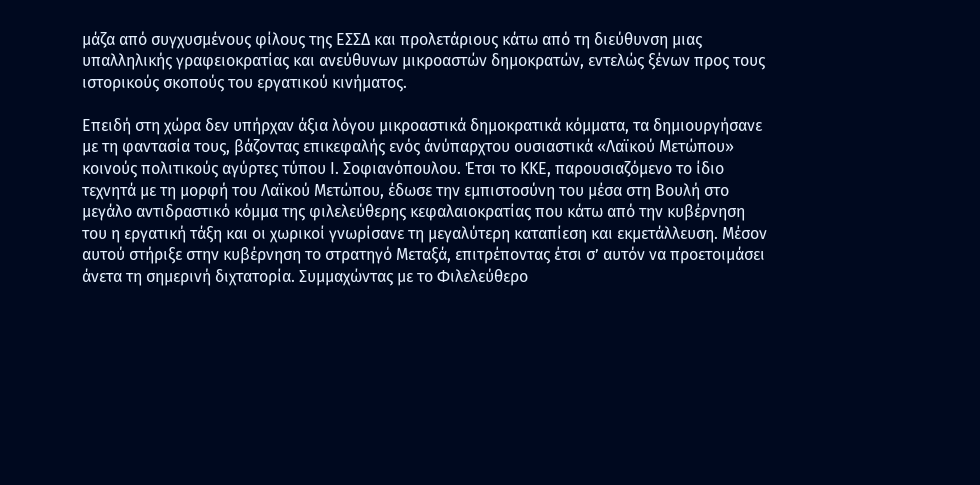μάζα από συγχυσμένους φίλους της ΕΣΣΔ και προλετάριους κάτω από τη διεύθυνση μιας υπαλληλικής γραφειοκρατίας και ανεύθυνων μικροαστών δημοκρατών, εντελώς ξένων προς τους ιστορικούς σκοπούς του εργατικού κινήματος.

Επειδή στη χώρα δεν υπήρχαν άξια λόγου μικροαστικά δημοκρατικά κόμματα, τα δημιουργήσανε με τη φαντασία τους, βάζοντας επικεφαλής ενός άνύπαρχτου ουσιαστικά «Λαϊκού Μετώπου» κοινούς πολιτικούς αγύρτες τύπου Ι. Σοφιανόπουλου. Έτσι το ΚΚΕ, παρουσιαζόμενο το ίδιο τεχνητά με τη μορφή του Λαϊκού Μετώπου, έδωσε την εμπιστοσύνη του μέσα στη Βουλή στο μεγάλο αντιδραστικό κόμμα της φιλελεύθερης κεφαλαιοκρατίας που κάτω από την κυβέρνηση του η εργατική τάξη και οι χωρικοί γνωρίσανε τη μεγαλύτερη καταπίεση και εκμετάλλευση. Μέσον αυτού στήριξε στην κυβέρνηση το στρατηγό Μεταξά, επιτρέποντας έτσι σ’ αυτόν να προετοιμάσει άνετα τη σημερινή διχτατορία. Συμμαχώντας με το Φιλελεύθερο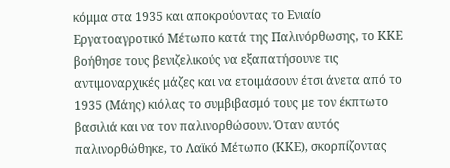κόμμα στα 1935 και αποκρούοντας το Ενιαίο Εργατοαγροτικό Μέτωπο κατά της Παλινόρθωσης, το ΚΚΕ βοήθησε τους βενιζελικούς να εξαπατήσουνε τις αντιμοναρχικές μάζες και να ετοιμάσουν έτσι άνετα από το 1935 (Μάης) κιόλας το συμβιβασμό τους με τον έκπτωτο βασιλιά και να τον παλινορθώσουν. Όταν αυτός παλινορθώθηκε, το Λαϊκό Μέτωπο (ΚΚΕ), σκορπίζοντας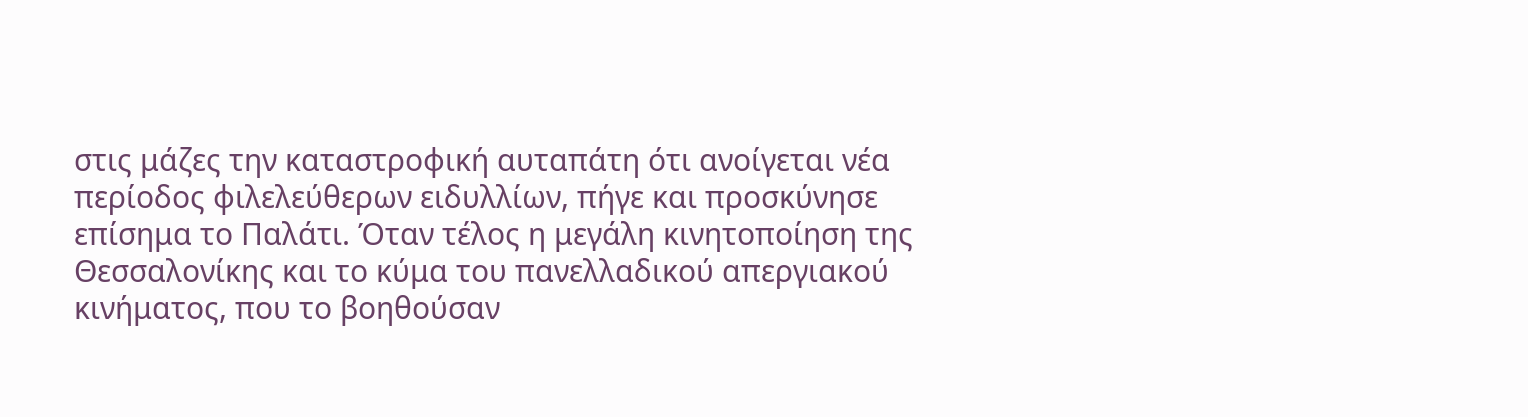στις μάζες την καταστροφική αυταπάτη ότι ανοίγεται νέα περίοδος φιλελεύθερων ειδυλλίων, πήγε και προσκύνησε επίσημα το Παλάτι. Όταν τέλος η μεγάλη κινητοποίηση της Θεσσαλονίκης και το κύμα του πανελλαδικού απεργιακού κινήματος, που το βοηθούσαν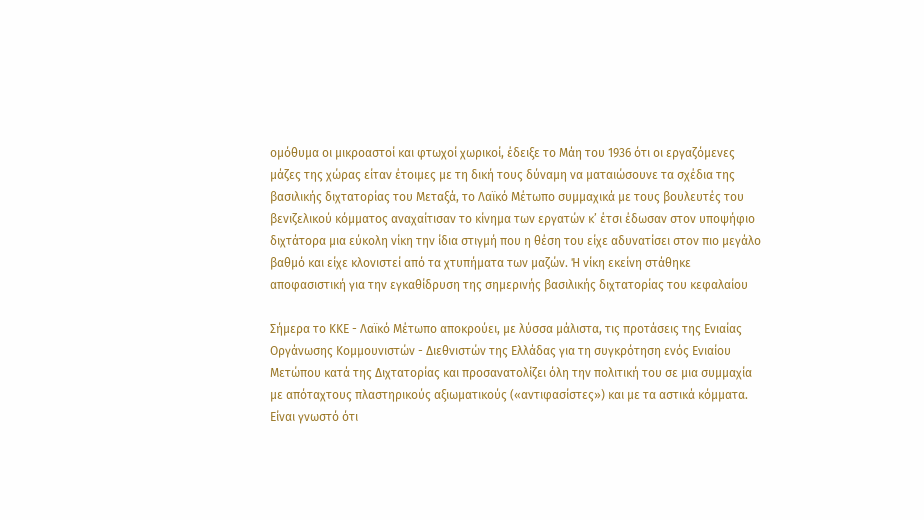ομόθυμα οι μικροαστοί και φτωχοί χωρικοί, έδειξε το Μάη του 1936 ότι οι εργαζόμενες μάζες της χώρας είταν έτοιμες με τη δική τους δύναμη να ματαιώσουνε τα σχέδια της βασιλικής διχτατορίας του Μεταξά, το Λαϊκό Μέτωπο συμμαχικά με τους βουλευτές του βενιζελικού κόμματος αναχαίτισαν το κίνημα των εργατών κ’ έτσι έδωσαν στον υποψήφιο διχτάτορα μια εύκολη νίκη την ίδια στιγμή που η θέση του είχε αδυνατίσει στον πιο μεγάλο βαθμό και είχε κλονιστεί από τα χτυπήματα των μαζών. Ή νίκη εκείνη στάθηκε αποφασιστική για την εγκαθίδρυση της σημερινής βασιλικής διχτατορίας του κεφαλαίου

Σήμερα το ΚΚΕ - Λαϊκό Μέτωπο αποκρούει, με λύσσα μάλιστα, τις προτάσεις της Ενιαίας Οργάνωσης Κομμουνιστών - Διεθνιστών της Ελλάδας για τη συγκρότηση ενός Ενιαίου Μετώπου κατά της Διχτατορίας και προσανατολίζει όλη την πολιτική του σε μια συμμαχία με απόταχτους πλαστηρικούς αξιωματικούς («αντιφασίστες») και με τα αστικά κόμματα. Είναι γνωστό ότι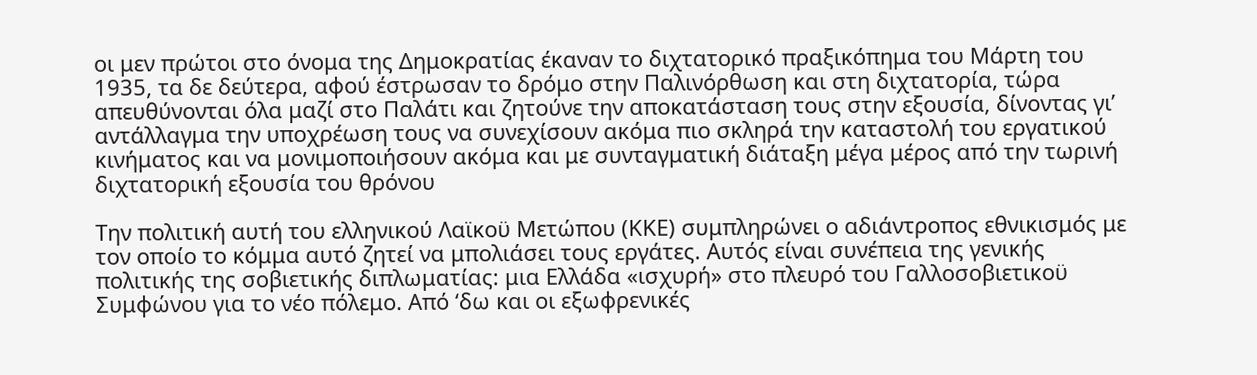οι μεν πρώτοι στο όνομα της Δημοκρατίας έκαναν το διχτατορικό πραξικόπημα του Μάρτη του 1935, τα δε δεύτερα, αφού έστρωσαν το δρόμο στην Παλινόρθωση και στη διχτατορία, τώρα απευθύνονται όλα μαζί στο Παλάτι και ζητούνε την αποκατάσταση τους στην εξουσία, δίνοντας γι’ αντάλλαγμα την υποχρέωση τους να συνεχίσουν ακόμα πιο σκληρά την καταστολή του εργατικού κινήματος και να μονιμοποιήσουν ακόμα και με συνταγματική διάταξη μέγα μέρος από την τωρινή διχτατορική εξουσία του θρόνου

Την πολιτική αυτή του ελληνικού Λαϊκοϋ Μετώπου (ΚΚΕ) συμπληρώνει ο αδιάντροπος εθνικισμός με τον οποίο το κόμμα αυτό ζητεί να μπολιάσει τους εργάτες. Αυτός είναι συνέπεια της γενικής πολιτικής της σοβιετικής διπλωματίας: μια Ελλάδα «ισχυρή» στο πλευρό του Γαλλοσοβιετικοϋ Συμφώνου για το νέο πόλεμο. Από ‘δω και οι εξωφρενικές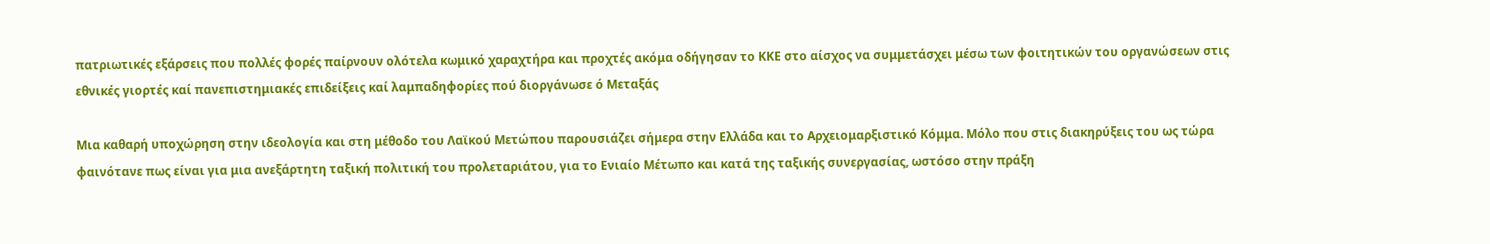πατριωτικές εξάρσεις που πολλές φορές παίρνουν ολότελα κωμικό χαραχτήρα και προχτές ακόμα οδήγησαν το ΚΚΕ στο αίσχος να συμμετάσχει μέσω των φοιτητικών του οργανώσεων στις εθνικές γιορτές καί πανεπιστημιακές επιδείξεις καί λαμπαδηφορίες πού διοργάνωσε ό Μεταξάς

Μια καθαρή υποχώρηση στην ιδεολογία και στη μέθοδο του Λαϊκού Μετώπου παρουσιάζει σήμερα στην Ελλάδα και το Αρχειομαρξιστικό Κόμμα. Μόλο που στις διακηρύξεις του ως τώρα φαινότανε πως είναι για μια ανεξάρτητη ταξική πολιτική του προλεταριάτου, για το Ενιαίο Μέτωπο και κατά της ταξικής συνεργασίας, ωστόσο στην πράξη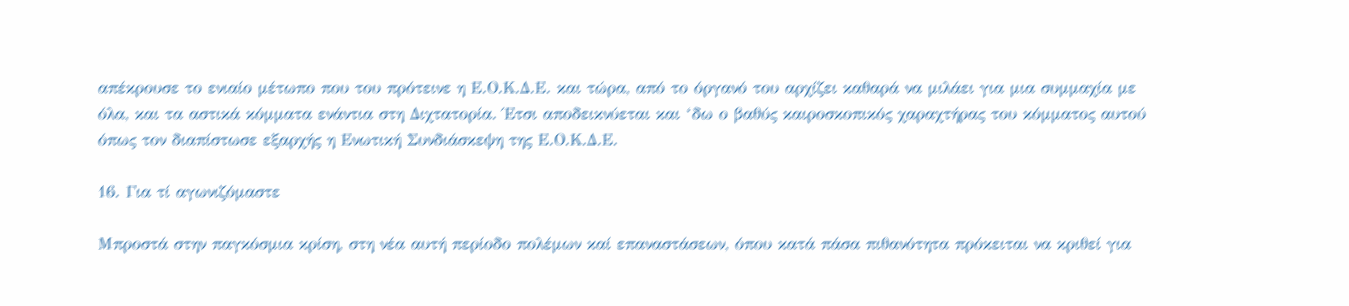απέκρουσε το ενιαίο μέτωπο που του πρότεινε η Ε.Ο.Κ.Δ.Ε. και τώρα, από το όργανό του αρχίζει καθαρά να μιλάει για μια συμμαχία με όλα, και τα αστικά κόμματα ενάντια στη Διχτατορία. Έτσι αποδεικνύεται και ‘δω ο βαθύς καιροσκοπικός χαραχτήρας του κόμματος αυτού όπως τον διαπίστωσε εξαρχής η Ενωτική Συνδιάσκεψη της Ε.Ο.Κ.Δ.Ε.

16. Για τί αγωνιζόμαστε

Μπροστά στην παγκόσμια κρίση, στη νέα αυτή περίοδο πολέμων καί επαναστάσεων, όπου κατά πάσα πιθανότητα πρόκειται να κριθεί για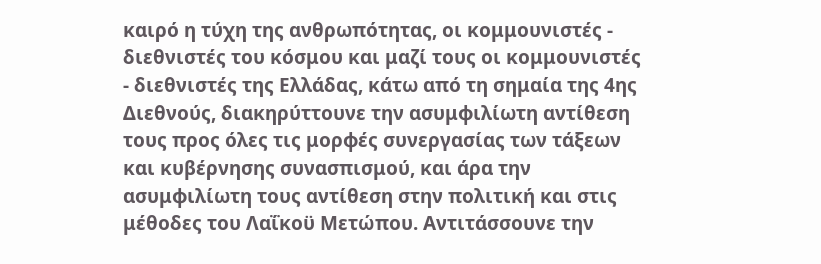καιρό η τύχη της ανθρωπότητας, οι κομμουνιστές - διεθνιστές του κόσμου και μαζί τους οι κομμουνιστές - διεθνιστές της Ελλάδας, κάτω από τη σημαία της 4ης Διεθνούς, διακηρύττουνε την ασυμφιλίωτη αντίθεση τους προς όλες τις μορφές συνεργασίας των τάξεων και κυβέρνησης συνασπισμού, και άρα την ασυμφιλίωτη τους αντίθεση στην πολιτική και στις μέθοδες του Λαΐκοϋ Μετώπου. Αντιτάσσουνε την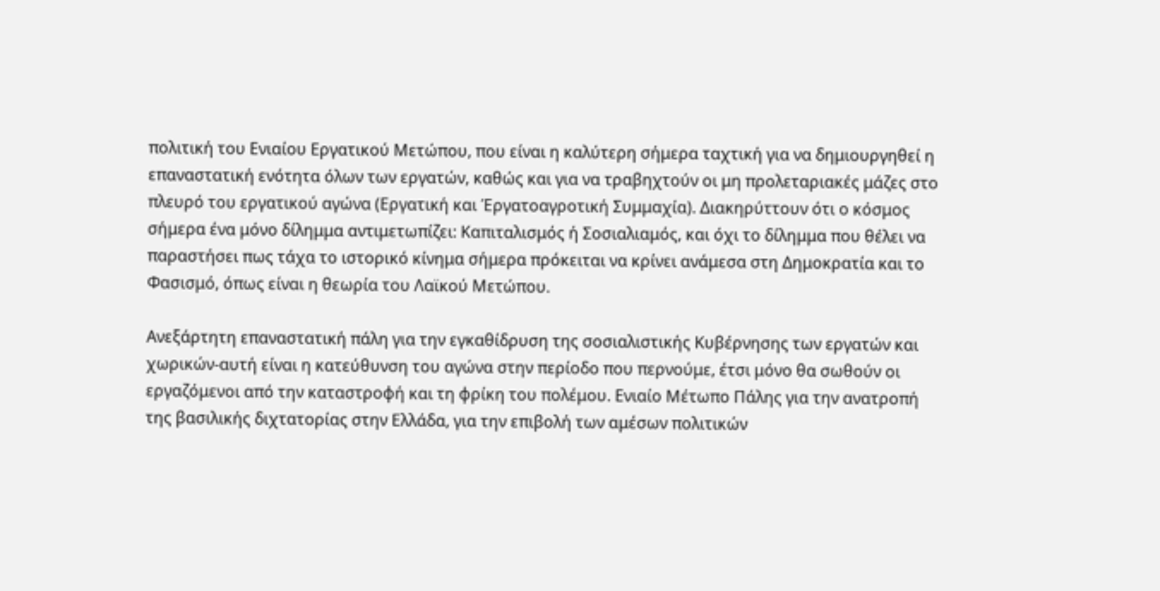πολιτική του Ενιαίου Εργατικού Μετώπου, που είναι η καλύτερη σήμερα ταχτική για να δημιουργηθεί η επαναστατική ενότητα όλων των εργατών, καθώς και για να τραβηχτούν οι μη προλεταριακές μάζες στο πλευρό του εργατικού αγώνα (Εργατική και Έργατοαγροτική Συμμαχία). Διακηρύττουν ότι ο κόσμος σήμερα ένα μόνο δίλημμα αντιμετωπίζει: Καπιταλισμός ή Σοσιαλιαμός, και όχι το δίλημμα που θέλει να παραστήσει πως τάχα το ιστορικό κίνημα σήμερα πρόκειται να κρίνει ανάμεσα στη Δημοκρατία και το Φασισμό, όπως είναι η θεωρία του Λαϊκού Μετώπου.

Ανεξάρτητη επαναστατική πάλη για την εγκαθίδρυση της σοσιαλιστικής Κυβέρνησης των εργατών και χωρικών-αυτή είναι η κατεύθυνση του αγώνα στην περίοδο που περνούμε, έτσι μόνο θα σωθούν οι εργαζόμενοι από την καταστροφή και τη φρίκη του πολέμου. Ενιαίο Μέτωπο Πάλης για την ανατροπή της βασιλικής διχτατορίας στην Ελλάδα, για την επιβολή των αμέσων πολιτικών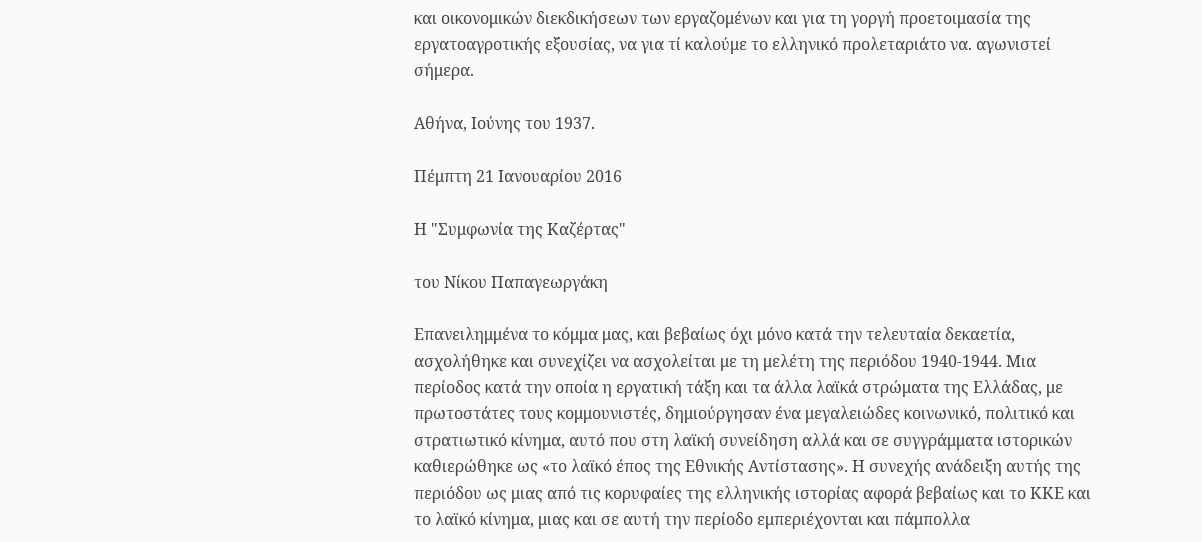και οικονομικών διεκδικήσεων των εργαζομένων και για τη γοργή προετοιμασία της εργατοαγροτικής εξουσίας, να για τί καλούμε το ελληνικό προλεταριάτο να. αγωνιστεί σήμερα.

Αθήνα, Ιούνης του 1937.

Πέμπτη 21 Ιανουαρίου 2016

Η "Συμφωνία της Καζέρτας"

του Νίκου Παπαγεωργάκη

Επανειλημμένα το κόμμα μας, και βεβαίως όχι μόνο κατά την τελευταία δεκαετία, ασχολήθηκε και συνεχίζει να ασχολείται με τη μελέτη της περιόδου 1940-1944. Μια περίοδος κατά την οποία η εργατική τάξη και τα άλλα λαϊκά στρώματα της Ελλάδας, με πρωτοστάτες τους κομμουνιστές, δημιούργησαν ένα μεγαλειώδες κοινωνικό, πολιτικό και στρατιωτικό κίνημα, αυτό που στη λαϊκή συνείδηση αλλά και σε συγγράμματα ιστορικών καθιερώθηκε ως «το λαϊκό έπος της Εθνικής Αντίστασης». Η συνεχής ανάδειξη αυτής της περιόδου ως μιας από τις κορυφαίες της ελληνικής ιστορίας αφορά βεβαίως και το ΚΚΕ και το λαϊκό κίνημα, μιας και σε αυτή την περίοδο εμπεριέχονται και πάμπολλα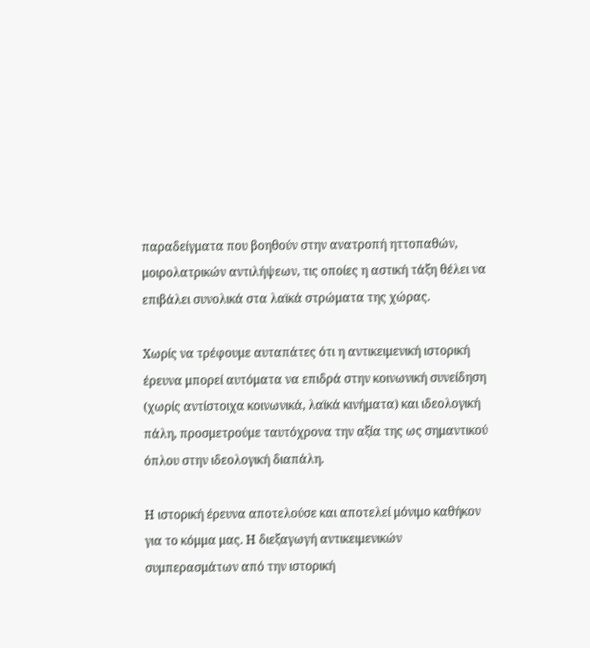παραδείγματα που βοηθούν στην ανατροπή ηττοπαθών, μοιρολατρικών αντιλήψεων, τις οποίες η αστική τάξη θέλει να επιβάλει συνολικά στα λαϊκά στρώματα της χώρας.

Χωρίς να τρέφουμε αυταπάτες ότι η αντικειμενική ιστορική έρευνα μπορεί αυτόματα να επιδρά στην κοινωνική συνείδηση (χωρίς αντίστοιχα κοινωνικά, λαϊκά κινήματα) και ιδεολογική πάλη, προσμετρούμε ταυτόχρονα την αξία της ως σημαντικού όπλου στην ιδεολογική διαπάλη.

Η ιστορική έρευνα αποτελούσε και αποτελεί μόνιμο καθήκον για το κόμμα μας. Η διεξαγωγή αντικειμενικών συμπερασμάτων από την ιστορική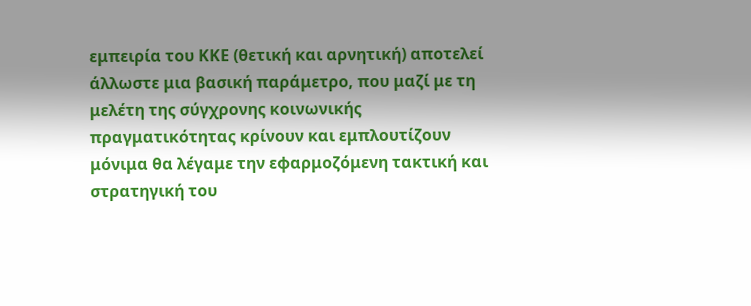εμπειρία του ΚΚΕ (θετική και αρνητική) αποτελεί άλλωστε μια βασική παράμετρο, που μαζί με τη μελέτη της σύγχρονης κοινωνικής πραγματικότητας κρίνουν και εμπλουτίζουν μόνιμα θα λέγαμε την εφαρμοζόμενη τακτική και στρατηγική του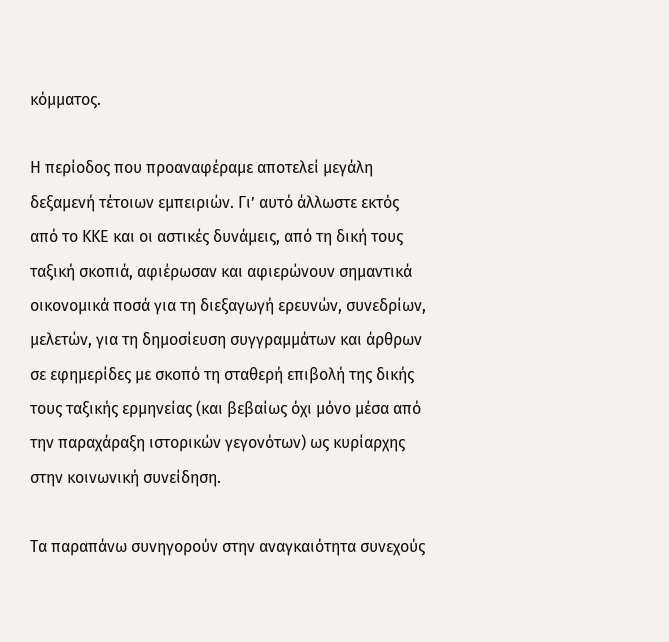κόμματος.

Η περίοδος που προαναφέραμε αποτελεί μεγάλη δεξαμενή τέτοιων εμπειριών. Γι’ αυτό άλλωστε εκτός από το ΚΚΕ και οι αστικές δυνάμεις, από τη δική τους ταξική σκοπιά, αφιέρωσαν και αφιερώνουν σημαντικά οικονομικά ποσά για τη διεξαγωγή ερευνών, συνεδρίων, μελετών, για τη δημοσίευση συγγραμμάτων και άρθρων σε εφημερίδες με σκοπό τη σταθερή επιβολή της δικής τους ταξικής ερμηνείας (και βεβαίως όχι μόνο μέσα από την παραχάραξη ιστορικών γεγονότων) ως κυρίαρχης στην κοινωνική συνείδηση.

Τα παραπάνω συνηγορούν στην αναγκαιότητα συνεχούς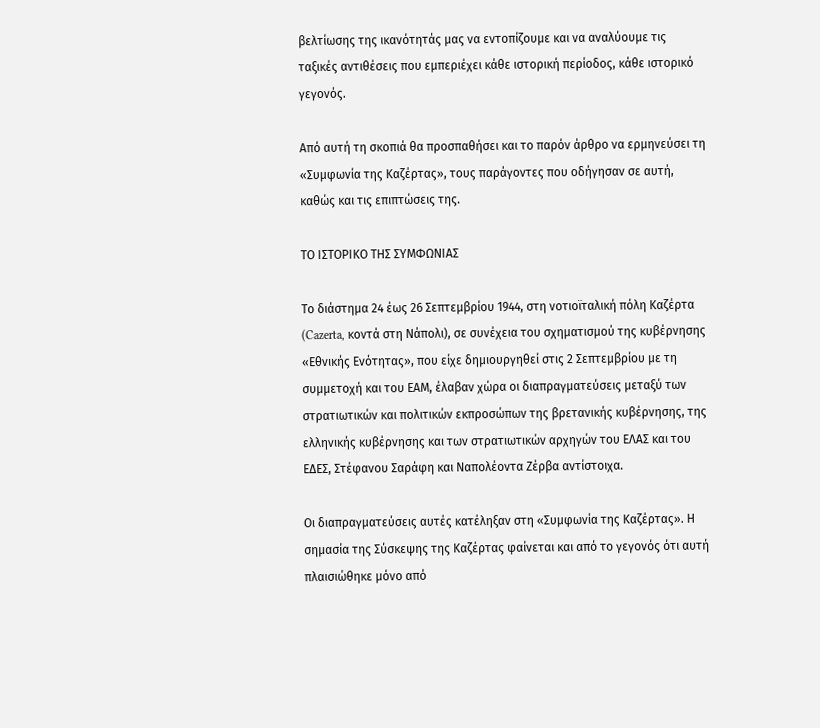βελτίωσης της ικανότητάς μας να εντοπίζουμε και να αναλύουμε τις ταξικές αντιθέσεις που εμπεριέχει κάθε ιστορική περίοδος, κάθε ιστορικό γεγονός.

Από αυτή τη σκοπιά θα προσπαθήσει και το παρόν άρθρο να ερμηνεύσει τη «Συμφωνία της Καζέρτας», τους παράγοντες που οδήγησαν σε αυτή, καθώς και τις επιπτώσεις της.

ΤΟ ΙΣΤΟΡΙΚΟ ΤΗΣ ΣΥΜΦΩΝΙΑΣ

Το διάστημα 24 έως 26 Σεπτεμβρίου 1944, στη νοτιοϊταλική πόλη Καζέρτα (Cazerta, κοντά στη Νάπολι), σε συνέχεια του σχηματισμού της κυβέρνησης «Εθνικής Ενότητας», που είχε δημιουργηθεί στις 2 Σεπτεμβρίου με τη συμμετοχή και του ΕΑΜ, έλαβαν χώρα οι διαπραγματεύσεις μεταξύ των στρατιωτικών και πολιτικών εκπροσώπων της βρετανικής κυβέρνησης, της ελληνικής κυβέρνησης και των στρατιωτικών αρχηγών του ΕΛΑΣ και του ΕΔΕΣ, Στέφανου Σαράφη και Ναπολέοντα Ζέρβα αντίστοιχα.

Οι διαπραγματεύσεις αυτές κατέληξαν στη «Συμφωνία της Καζέρτας». Η σημασία της Σύσκεψης της Καζέρτας φαίνεται και από το γεγονός ότι αυτή πλαισιώθηκε μόνο από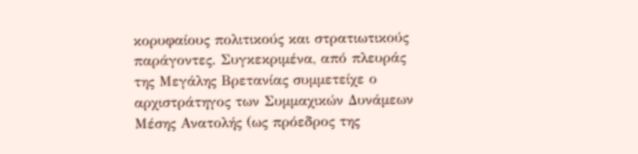κορυφαίους πολιτικούς και στρατιωτικούς παράγοντες. Συγκεκριμένα, από πλευράς της Μεγάλης Βρετανίας συμμετείχε ο αρχιστράτηγος των Συμμαχικών Δυνάμεων Μέσης Ανατολής (ως πρόεδρος της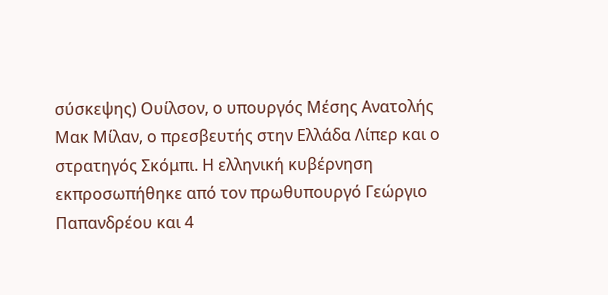σύσκεψης) Ουίλσον, ο υπουργός Μέσης Ανατολής Μακ Μίλαν, ο πρεσβευτής στην Ελλάδα Λίπερ και ο στρατηγός Σκόμπι. Η ελληνική κυβέρνηση εκπροσωπήθηκε από τον πρωθυπουργό Γεώργιο Παπανδρέου και 4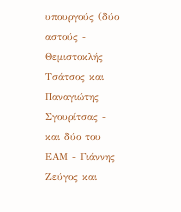υπουργούς (δύο αστούς - Θεμιστοκλής Τσάτσος και Παναγιώτης Σγουρίτσας - και δύο του ΕΑΜ - Γιάννης Ζεύγος και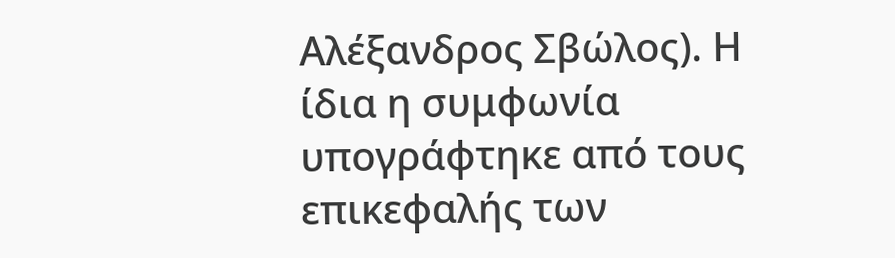Αλέξανδρος Σβώλος). Η ίδια η συμφωνία υπογράφτηκε από τους επικεφαλής των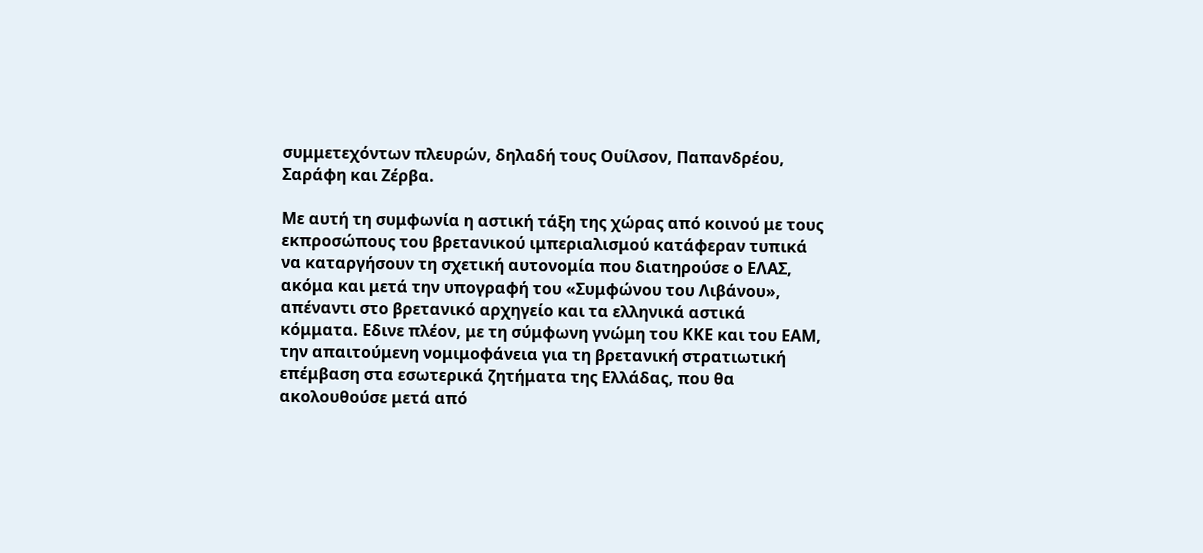συμμετεχόντων πλευρών, δηλαδή τους Ουίλσον, Παπανδρέου, Σαράφη και Ζέρβα.

Με αυτή τη συμφωνία η αστική τάξη της χώρας από κοινού με τους εκπροσώπους του βρετανικού ιμπεριαλισμού κατάφεραν τυπικά να καταργήσουν τη σχετική αυτονομία που διατηρούσε ο ΕΛΑΣ, ακόμα και μετά την υπογραφή του «Συμφώνου του Λιβάνου», απέναντι στο βρετανικό αρχηγείο και τα ελληνικά αστικά κόμματα. Εδινε πλέον, με τη σύμφωνη γνώμη του ΚΚΕ και του ΕΑΜ, την απαιτούμενη νομιμοφάνεια για τη βρετανική στρατιωτική επέμβαση στα εσωτερικά ζητήματα της Ελλάδας, που θα ακολουθούσε μετά από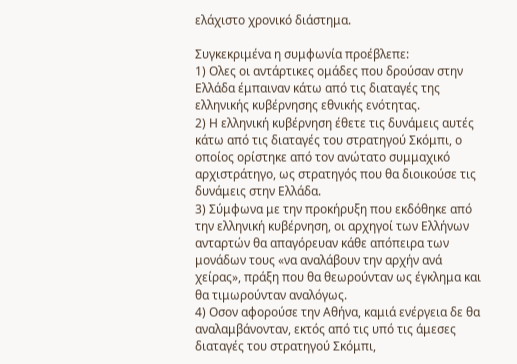ελάχιστο χρονικό διάστημα.

Συγκεκριμένα η συμφωνία προέβλεπε:
1) Ολες οι αντάρτικες ομάδες που δρούσαν στην Ελλάδα έμπαιναν κάτω από τις διαταγές της ελληνικής κυβέρνησης εθνικής ενότητας.
2) Η ελληνική κυβέρνηση έθετε τις δυνάμεις αυτές κάτω από τις διαταγές του στρατηγού Σκόμπι, ο οποίος ορίστηκε από τον ανώτατο συμμαχικό αρχιστράτηγο, ως στρατηγός που θα διοικούσε τις δυνάμεις στην Ελλάδα.
3) Σύμφωνα με την προκήρυξη που εκδόθηκε από την ελληνική κυβέρνηση, οι αρχηγοί των Ελλήνων ανταρτών θα απαγόρευαν κάθε απόπειρα των μονάδων τους «να αναλάβουν την αρχήν ανά χείρας», πράξη που θα θεωρούνταν ως έγκλημα και θα τιμωρούνταν αναλόγως.
4) Οσον αφορούσε την Αθήνα, καμιά ενέργεια δε θα αναλαμβάνονταν, εκτός από τις υπό τις άμεσες διαταγές του στρατηγού Σκόμπι,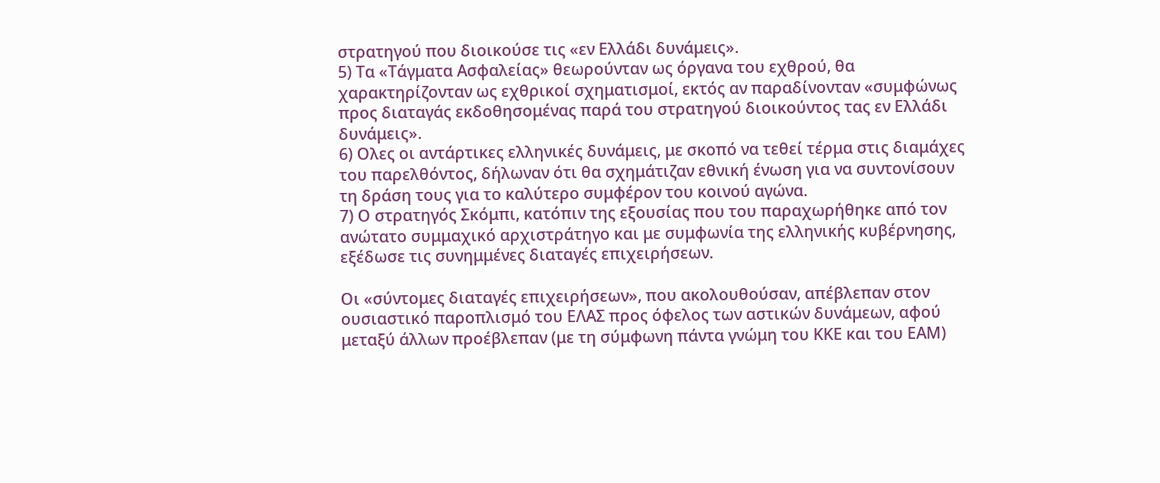στρατηγού που διοικούσε τις «εν Ελλάδι δυνάμεις».
5) Τα «Τάγματα Ασφαλείας» θεωρούνταν ως όργανα του εχθρού, θα χαρακτηρίζονταν ως εχθρικοί σχηματισμοί, εκτός αν παραδίνονταν «συμφώνως προς διαταγάς εκδοθησομένας παρά του στρατηγού διοικούντος τας εν Ελλάδι δυνάμεις».
6) Ολες οι αντάρτικες ελληνικές δυνάμεις, με σκοπό να τεθεί τέρμα στις διαμάχες του παρελθόντος, δήλωναν ότι θα σχημάτιζαν εθνική ένωση για να συντονίσουν τη δράση τους για το καλύτερο συμφέρον του κοινού αγώνα.
7) Ο στρατηγός Σκόμπι, κατόπιν της εξουσίας που του παραχωρήθηκε από τον ανώτατο συμμαχικό αρχιστράτηγο και με συμφωνία της ελληνικής κυβέρνησης, εξέδωσε τις συνημμένες διαταγές επιχειρήσεων.

Οι «σύντομες διαταγές επιχειρήσεων», που ακολουθούσαν, απέβλεπαν στον ουσιαστικό παροπλισμό του ΕΛΑΣ προς όφελος των αστικών δυνάμεων, αφού μεταξύ άλλων προέβλεπαν (με τη σύμφωνη πάντα γνώμη του ΚΚΕ και του ΕΑΜ)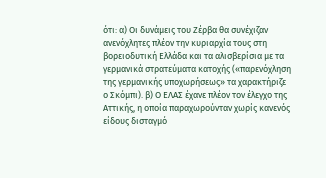ότι: α) Οι δυνάμεις του Ζέρβα θα συνέχιζαν ανενόχλητες πλέον την κυριαρχία τους στη βορειοδυτική Ελλάδα και τα αλισβερίσια με τα γερμανικά στρατεύματα κατοχής («παρενόχληση της γερμανικής υποχωρήσεως» τα χαρακτήριζε ο Σκόμπι). β) Ο ΕΛΑΣ έχανε πλέον τον έλεγχο της Αττικής, η οποία παραχωρούνταν χωρίς κανενός είδους δισταγμό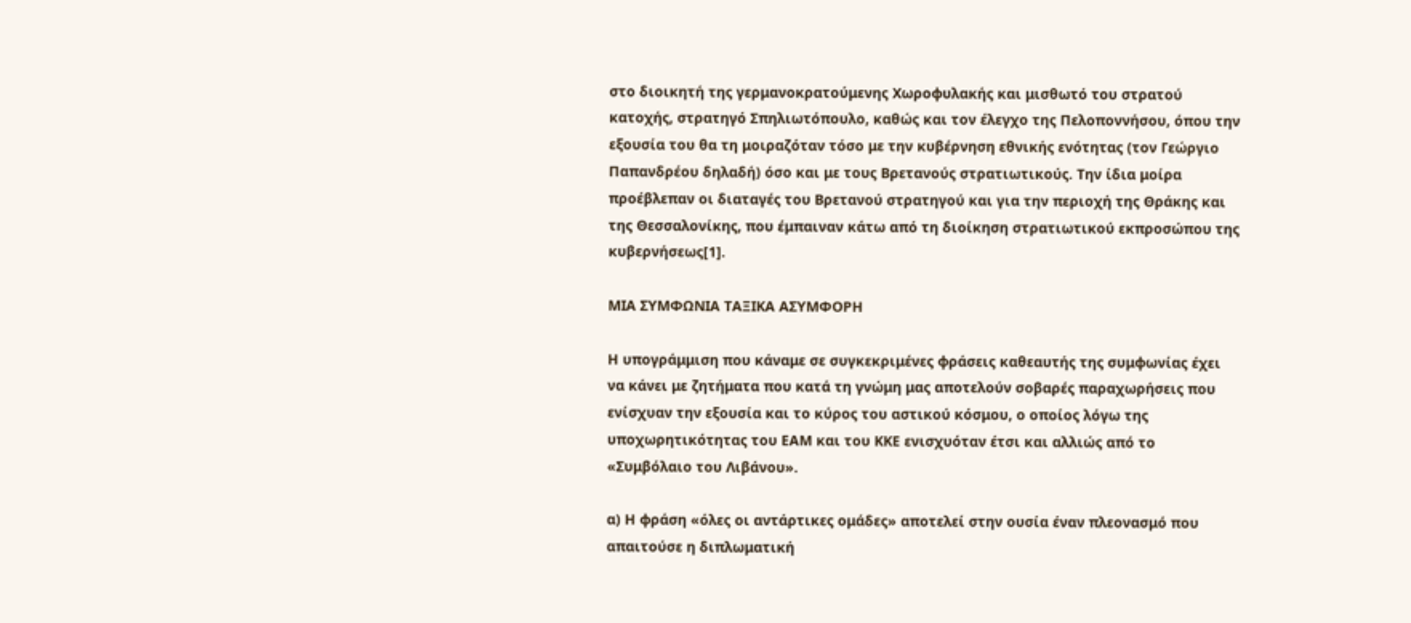στο διοικητή της γερμανοκρατούμενης Χωροφυλακής και μισθωτό του στρατού κατοχής, στρατηγό Σπηλιωτόπουλο, καθώς και τον έλεγχο της Πελοποννήσου, όπου την εξουσία του θα τη μοιραζόταν τόσο με την κυβέρνηση εθνικής ενότητας (τον Γεώργιο Παπανδρέου δηλαδή) όσο και με τους Βρετανούς στρατιωτικούς. Την ίδια μοίρα προέβλεπαν οι διαταγές του Βρετανού στρατηγού και για την περιοχή της Θράκης και της Θεσσαλονίκης, που έμπαιναν κάτω από τη διοίκηση στρατιωτικού εκπροσώπου της κυβερνήσεως[1].

ΜΙΑ ΣΥΜΦΩΝΙΑ ΤΑΞΙΚΑ ΑΣΥΜΦΟΡΗ

Η υπογράμμιση που κάναμε σε συγκεκριμένες φράσεις καθεαυτής της συμφωνίας έχει να κάνει με ζητήματα που κατά τη γνώμη μας αποτελούν σοβαρές παραχωρήσεις που ενίσχυαν την εξουσία και το κύρος του αστικού κόσμου, ο οποίος λόγω της υποχωρητικότητας του ΕΑΜ και του ΚΚΕ ενισχυόταν έτσι και αλλιώς από το «Συμβόλαιο του Λιβάνου».

α) Η φράση «όλες οι αντάρτικες ομάδες» αποτελεί στην ουσία έναν πλεονασμό που απαιτούσε η διπλωματική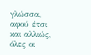γλώσσα, αφού έτσι και αλλιώς, όλες οι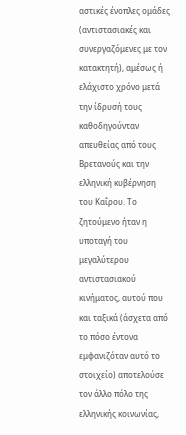αστικές ένοπλες ομάδες (αντιστασιακές και συνεργαζόμενες με τον κατακτητή), αμέσως ή ελάχιστο χρόνο μετά την ίδρυσή τους καθοδηγούνταν απευθείας από τους Βρετανούς και την ελληνική κυβέρνηση του Καΐρου. Το ζητούμενο ήταν η υποταγή του μεγαλύτερου αντιστασιακού κινήματος, αυτού που και ταξικά (άσχετα από το πόσο έντονα εμφανιζόταν αυτό το στοιχείο) αποτελούσε τον άλλο πόλο της ελληνικής κοινωνίας,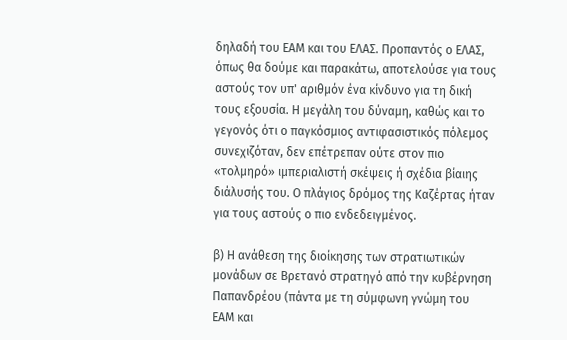δηλαδή του ΕΑΜ και του ΕΛΑΣ. Προπαντός ο ΕΛΑΣ, όπως θα δούμε και παρακάτω, αποτελούσε για τους αστούς τον υπ' αριθμόν ένα κίνδυνο για τη δική τους εξουσία. Η μεγάλη του δύναμη, καθώς και το γεγονός ότι ο παγκόσμιος αντιφασιστικός πόλεμος συνεχιζόταν, δεν επέτρεπαν ούτε στον πιο «τολμηρό» ιμπεριαλιστή σκέψεις ή σχέδια βίαιης διάλυσής του. Ο πλάγιος δρόμος της Καζέρτας ήταν για τους αστούς ο πιο ενδεδειγμένος.

β) Η ανάθεση της διοίκησης των στρατιωτικών μονάδων σε Βρετανό στρατηγό από την κυβέρνηση Παπανδρέου (πάντα με τη σύμφωνη γνώμη του ΕΑΜ και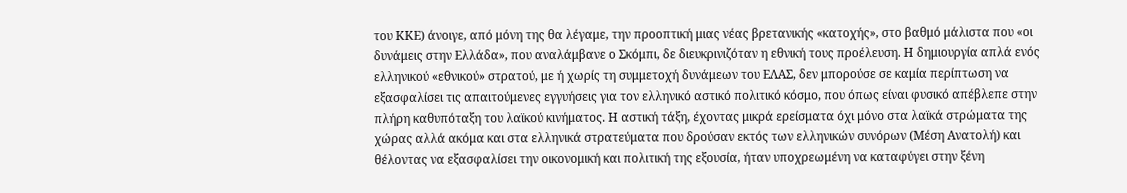του ΚΚΕ) άνοιγε, από μόνη της θα λέγαμε, την προοπτική μιας νέας βρετανικής «κατοχής», στο βαθμό μάλιστα που «οι δυνάμεις στην Ελλάδα», που αναλάμβανε ο Σκόμπι, δε διευκρινιζόταν η εθνική τους προέλευση. Η δημιουργία απλά ενός ελληνικού «εθνικού» στρατού, με ή χωρίς τη συμμετοχή δυνάμεων του ΕΛΑΣ, δεν μπορούσε σε καμία περίπτωση να εξασφαλίσει τις απαιτούμενες εγγυήσεις για τον ελληνικό αστικό πολιτικό κόσμο, που όπως είναι φυσικό απέβλεπε στην πλήρη καθυπόταξη του λαϊκού κινήματος. Η αστική τάξη, έχοντας μικρά ερείσματα όχι μόνο στα λαϊκά στρώματα της χώρας αλλά ακόμα και στα ελληνικά στρατεύματα που δρούσαν εκτός των ελληνικών συνόρων (Μέση Ανατολή) και θέλοντας να εξασφαλίσει την οικονομική και πολιτική της εξουσία, ήταν υποχρεωμένη να καταφύγει στην ξένη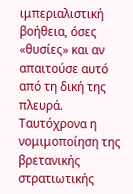ιμπεριαλιστική βοήθεια, όσες «θυσίες» και αν απαιτούσε αυτό από τη δική της πλευρά. Ταυτόχρονα η νομιμοποίηση της βρετανικής στρατιωτικής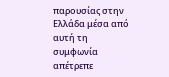παρουσίας στην Ελλάδα μέσα από αυτή τη συμφωνία απέτρεπε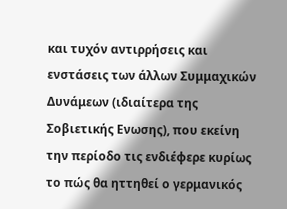και τυχόν αντιρρήσεις και ενστάσεις των άλλων Συμμαχικών Δυνάμεων (ιδιαίτερα της Σοβιετικής Ενωσης), που εκείνη την περίοδο τις ενδιέφερε κυρίως το πώς θα ηττηθεί ο γερμανικός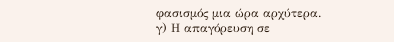φασισμός μια ώρα αρχύτερα.
γ) Η απαγόρευση σε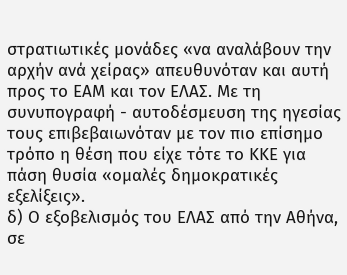στρατιωτικές μονάδες «να αναλάβουν την αρχήν ανά χείρας» απευθυνόταν και αυτή προς το ΕΑΜ και τον ΕΛΑΣ. Με τη συνυπογραφή - αυτοδέσμευση της ηγεσίας τους επιβεβαιωνόταν με τον πιο επίσημο τρόπο η θέση που είχε τότε το ΚΚΕ για πάση θυσία «ομαλές δημοκρατικές εξελίξεις».
δ) Ο εξοβελισμός του ΕΛΑΣ από την Αθήνα, σε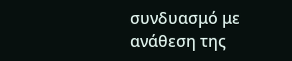συνδυασμό με ανάθεση της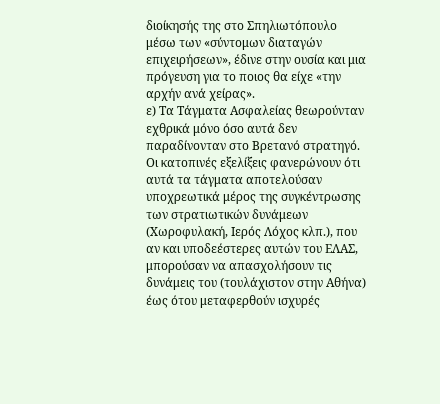διοίκησής της στο Σπηλιωτόπουλο μέσω των «σύντομων διαταγών επιχειρήσεων», έδινε στην ουσία και μια πρόγευση για το ποιος θα είχε «την αρχήν ανά χείρας».
ε) Τα Τάγματα Ασφαλείας θεωρούνταν εχθρικά μόνο όσο αυτά δεν παραδίνονταν στο Βρετανό στρατηγό. Οι κατοπινές εξελίξεις φανερώνουν ότι αυτά τα τάγματα αποτελούσαν υποχρεωτικά μέρος της συγκέντρωσης των στρατιωτικών δυνάμεων (Χωροφυλακή, Ιερός Λόχος κλπ.), που αν και υποδεέστερες αυτών του ΕΛΑΣ, μπορούσαν να απασχολήσουν τις δυνάμεις του (τουλάχιστον στην Αθήνα) έως ότου μεταφερθούν ισχυρές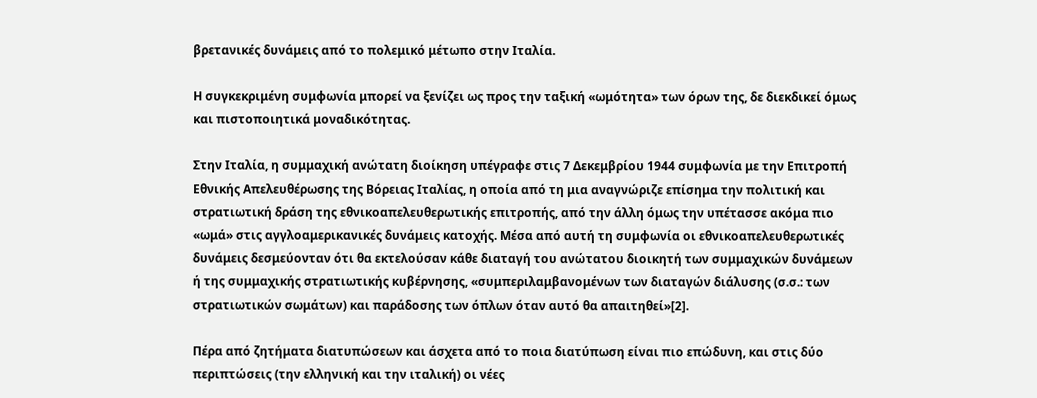βρετανικές δυνάμεις από το πολεμικό μέτωπο στην Ιταλία.

Η συγκεκριμένη συμφωνία μπορεί να ξενίζει ως προς την ταξική «ωμότητα» των όρων της, δε διεκδικεί όμως και πιστοποιητικά μοναδικότητας.

Στην Ιταλία, η συμμαχική ανώτατη διοίκηση υπέγραφε στις 7 Δεκεμβρίου 1944 συμφωνία με την Επιτροπή Εθνικής Απελευθέρωσης της Βόρειας Ιταλίας, η οποία από τη μια αναγνώριζε επίσημα την πολιτική και στρατιωτική δράση της εθνικοαπελευθερωτικής επιτροπής, από την άλλη όμως την υπέτασσε ακόμα πιο «ωμά» στις αγγλοαμερικανικές δυνάμεις κατοχής. Μέσα από αυτή τη συμφωνία οι εθνικοαπελευθερωτικές δυνάμεις δεσμεύονταν ότι θα εκτελούσαν κάθε διαταγή του ανώτατου διοικητή των συμμαχικών δυνάμεων ή της συμμαχικής στρατιωτικής κυβέρνησης, «συμπεριλαμβανομένων των διαταγών διάλυσης (σ.σ.: των στρατιωτικών σωμάτων) και παράδοσης των όπλων όταν αυτό θα απαιτηθεί»[2].

Πέρα από ζητήματα διατυπώσεων και άσχετα από το ποια διατύπωση είναι πιο επώδυνη, και στις δύο περιπτώσεις (την ελληνική και την ιταλική) οι νέες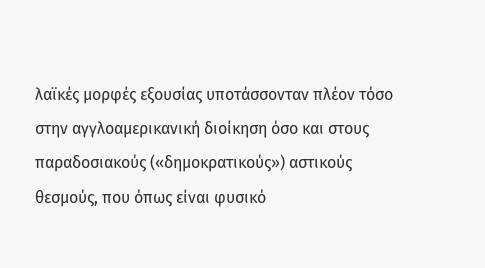λαϊκές μορφές εξουσίας υποτάσσονταν πλέον τόσο στην αγγλοαμερικανική διοίκηση όσο και στους παραδοσιακούς («δημοκρατικούς») αστικούς θεσμούς, που όπως είναι φυσικό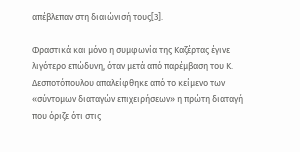απέβλεπαν στη διαιώνισή τους[3].

Φραστικά και μόνο η συμφωνία της Καζέρτας έγινε λιγότερο επώδυνη, όταν μετά από παρέμβαση του Κ. Δεσποτόπουλου απαλείφθηκε από το κείμενο των «σύντομων διαταγών επιχειρήσεων» η πρώτη διαταγή που όριζε ότι στις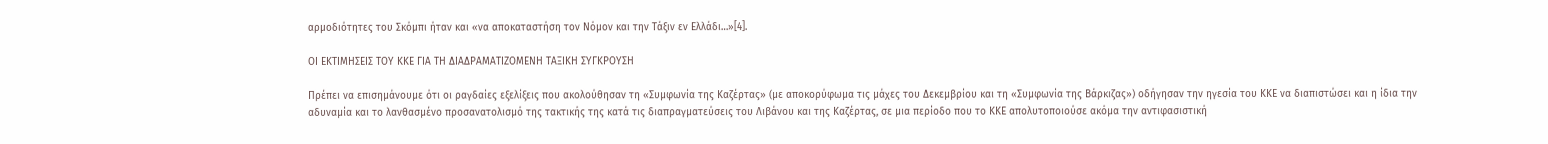αρμοδιότητες του Σκόμπι ήταν και «να αποκαταστήση τον Νόμον και την Τάξιν εν Ελλάδι…»[4].

ΟΙ ΕΚΤΙΜΗΣΕΙΣ ΤΟΥ ΚΚΕ ΓΙΑ ΤΗ ΔΙΑΔΡΑΜΑΤΙΖΟΜΕΝΗ ΤΑΞΙΚΗ ΣΥΓΚΡΟΥΣΗ

Πρέπει να επισημάνουμε ότι οι ραγδαίες εξελίξεις που ακολούθησαν τη «Συμφωνία της Καζέρτας» (με αποκορύφωμα τις μάχες του Δεκεμβρίου και τη «Συμφωνία της Βάρκιζας») οδήγησαν την ηγεσία του ΚΚΕ να διαπιστώσει και η ίδια την αδυναμία και το λανθασμένο προσανατολισμό της τακτικής της κατά τις διαπραγματεύσεις του Λιβάνου και της Καζέρτας, σε μια περίοδο που το ΚΚΕ απολυτοποιούσε ακόμα την αντιφασιστική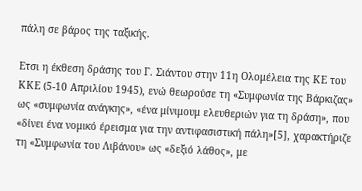πάλη σε βάρος της ταξικής.

Ετσι η έκθεση δράσης του Γ. Σιάντου στην 11η Ολομέλεια της ΚΕ του ΚΚΕ (5-10 Απριλίου 1945), ενώ θεωρούσε τη «Συμφωνία της Βάρκιζας» ως «συμφωνία ανάγκης», «ένα μίνιμουμ ελευθεριών για τη δράση», που «δίνει ένα νομικό έρεισμα για την αντιφασιστική πάλη»[5], χαρακτήριζε τη «Συμφωνία του Λιβάνου» ως «δεξιό λάθος», με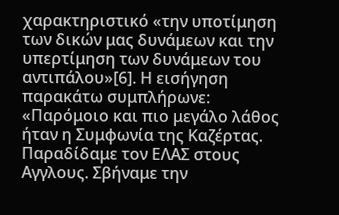χαρακτηριστικό «την υποτίμηση των δικών μας δυνάμεων και την υπερτίμηση των δυνάμεων του αντιπάλου»[6]. Η εισήγηση παρακάτω συμπλήρωνε: «Παρόμοιο και πιο μεγάλο λάθος ήταν η Συμφωνία της Καζέρτας. Παραδίδαμε τον ΕΛΑΣ στους Αγγλους. Σβήναμε την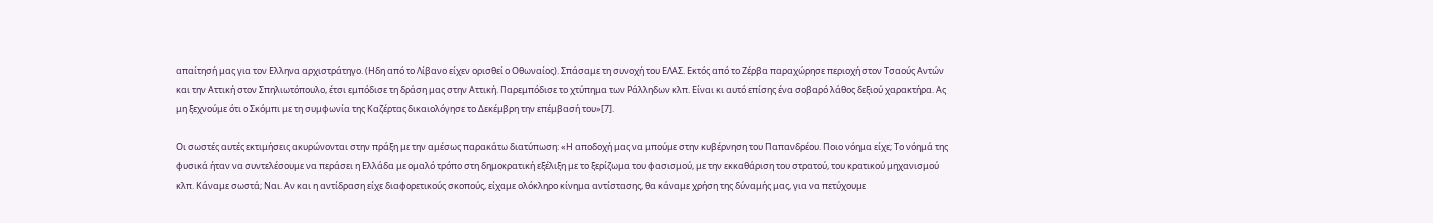απαίτησή μας για τον Ελληνα αρχιστράτηγο. (Ηδη από το Λίβανο είχεν ορισθεί ο Οθωναίος). Σπάσαμε τη συνοχή του ΕΛΑΣ. Εκτός από το Ζέρβα παραχώρησε περιοχή στον Τσαούς Αντών και την Αττική στον Σπηλιωτόπουλο, έτσι εμπόδισε τη δράση μας στην Αττική. Παρεμπόδισε το χτύπημα των Ράλληδων κλπ. Είναι κι αυτό επίσης ένα σοβαρό λάθος δεξιού χαρακτήρα. Ας μη ξεχνούμε ότι ο Σκόμπι με τη συμφωνία της Καζέρτας δικαιολόγησε το Δεκέμβρη την επέμβασή του»[7].

Οι σωστές αυτές εκτιμήσεις ακυρώνονται στην πράξη με την αμέσως παρακάτω διατύπωση: «Η αποδοχή μας να μπούμε στην κυβέρνηση του Παπανδρέου. Ποιο νόημα είχε; Το νόημά της φυσικά ήταν να συντελέσουμε να περάσει η Ελλάδα με ομαλό τρόπο στη δημοκρατική εξέλιξη με το ξερίζωμα του φασισμού, με την εκκαθάριση του στρατού, του κρατικού μηχανισμού κλπ. Κάναμε σωστά; Ναι. Αν και η αντίδραση είχε διαφορετικούς σκοπούς, είχαμε ολόκληρο κίνημα αντίστασης, θα κάναμε χρήση της δύναμής μας, για να πετύχουμε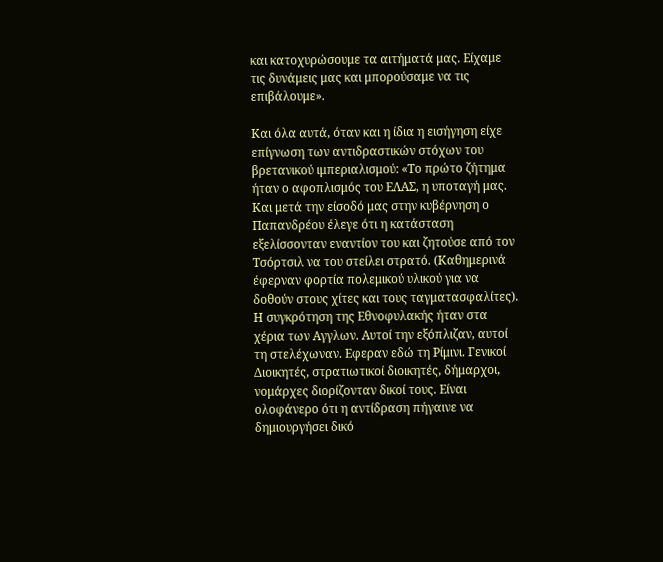και κατοχυρώσουμε τα αιτήματά μας. Είχαμε τις δυνάμεις μας και μπορούσαμε να τις επιβάλουμε».

Και όλα αυτά, όταν και η ίδια η εισήγηση είχε επίγνωση των αντιδραστικών στόχων του βρετανικού ιμπεριαλισμού: «Το πρώτο ζήτημα ήταν ο αφοπλισμός του ΕΛΑΣ, η υποταγή μας. Και μετά την είσοδό μας στην κυβέρνηση ο Παπανδρέου έλεγε ότι η κατάσταση εξελίσσονταν εναντίον του και ζητούσε από τον Τσόρτσιλ να του στείλει στρατό. (Καθημερινά έφερναν φορτία πολεμικού υλικού για να δοθούν στους χίτες και τους ταγματασφαλίτες). Η συγκρότηση της Εθνοφυλακής ήταν στα χέρια των Αγγλων. Αυτοί την εξόπλιζαν, αυτοί τη στελέχωναν. Εφεραν εδώ τη Ρίμινι. Γενικοί Διοικητές, στρατιωτικοί διοικητές, δήμαρχοι, νομάρχες διορίζονταν δικοί τους. Είναι ολοφάνερο ότι η αντίδραση πήγαινε να δημιουργήσει δικό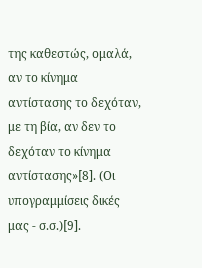της καθεστώς, ομαλά, αν το κίνημα αντίστασης το δεχόταν, με τη βία, αν δεν το δεχόταν το κίνημα αντίστασης»[8]. (Οι υπογραμμίσεις δικές μας - σ.σ.)[9].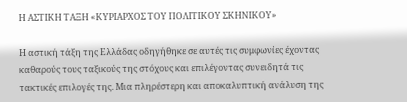Η ΑΣΤΙΚΗ ΤΑΞΗ «ΚΥΡΙΑΡΧΟΣ ΤΟΥ ΠΟΛΙΤΙΚΟΥ ΣΚΗΝΙΚΟΥ»

Η αστική τάξη της Ελλάδας οδηγήθηκε σε αυτές τις συμφωνίες έχοντας καθαρούς τους ταξικούς της στόχους και επιλέγοντας συνειδητά τις τακτικές επιλογές της. Μια πληρέστερη και αποκαλυπτική ανάλυση της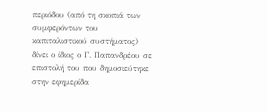περιόδου (από τη σκοπιά των συμφερόντων του καπιταλιστικού συστήματος) δίνει ο ίδιος ο Γ. Παπανδρέου σε επιστολή του που δημοσιεύτηκε στην εφημερίδα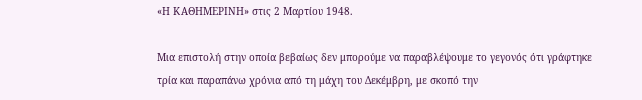«Η ΚΑΘΗΜΕΡΙΝΗ» στις 2 Μαρτίου 1948.

Μια επιστολή στην οποία βεβαίως δεν μπορούμε να παραβλέψουμε το γεγονός ότι γράφτηκε τρία και παραπάνω χρόνια από τη μάχη του Δεκέμβρη, με σκοπό την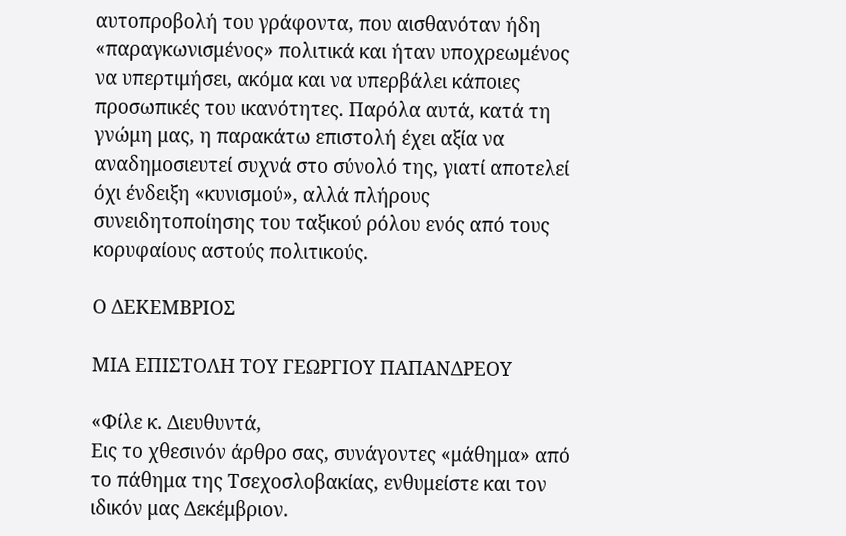αυτοπροβολή του γράφοντα, που αισθανόταν ήδη «παραγκωνισμένος» πολιτικά και ήταν υποχρεωμένος να υπερτιμήσει, ακόμα και να υπερβάλει κάποιες προσωπικές του ικανότητες. Παρόλα αυτά, κατά τη γνώμη μας, η παρακάτω επιστολή έχει αξία να αναδημοσιευτεί συχνά στο σύνολό της, γιατί αποτελεί όχι ένδειξη «κυνισμού», αλλά πλήρους συνειδητοποίησης του ταξικού ρόλου ενός από τους κορυφαίους αστούς πολιτικούς.

Ο ΔΕΚΕΜΒΡΙΟΣ

ΜΙΑ ΕΠΙΣΤΟΛΗ ΤΟΥ ΓΕΩΡΓΙΟΥ ΠΑΠΑΝΔΡΕΟΥ

«Φίλε κ. Διευθυντά,
Εις το χθεσινόν άρθρο σας, συνάγοντες «μάθημα» από το πάθημα της Τσεχοσλοβακίας, ενθυμείστε και τον ιδικόν μας Δεκέμβριον.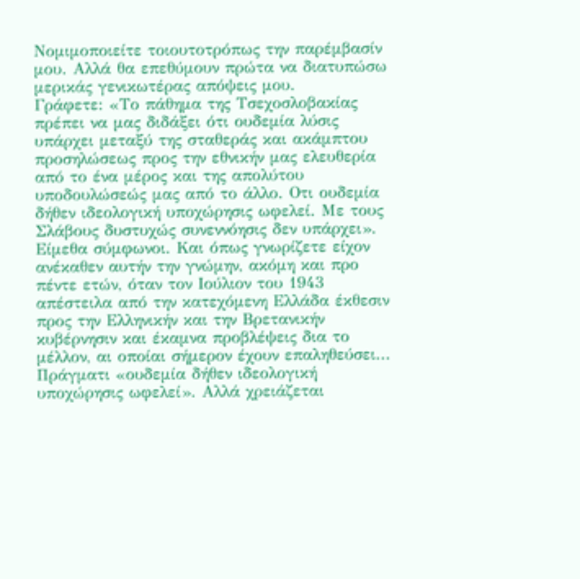Νομιμοποιείτε τοιουτοτρόπως την παρέμβασίν μου. Αλλά θα επεθύμουν πρώτα να διατυπώσω μερικάς γενικωτέρας απόψεις μου.
Γράφετε: «Το πάθημα της Τσεχοσλοβακίας πρέπει να μας διδάξει ότι ουδεμία λύσις υπάρχει μεταξύ της σταθεράς και ακάμπτου προσηλώσεως προς την εθνικήν μας ελευθερία από το ένα μέρος και της απολύτου υποδουλώσεώς μας από το άλλο. Οτι ουδεμία δήθεν ιδεολογική υποχώρησις ωφελεί. Με τους Σλάβους δυστυχώς συνεννόησις δεν υπάρχει».
Είμεθα σύμφωνοι. Και όπως γνωρίζετε είχον ανέκαθεν αυτήν την γνώμην, ακόμη και προ πέντε ετών, όταν τον Ιούλιον του 1943 απέστειλα από την κατεχόμενη Ελλάδα έκθεσιν προς την Ελληνικήν και την Βρετανικήν κυβέρνησιν και έκαμνα προβλέψεις δια το μέλλον, αι οποίαι σήμερον έχουν επαληθεύσει...
Πράγματι «ουδεμία δήθεν ιδεολογική υποχώρησις ωφελεί». Αλλά χρειάζεται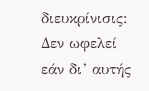διευκρίνισις: Δεν ωφελεί εάν δι’ αυτής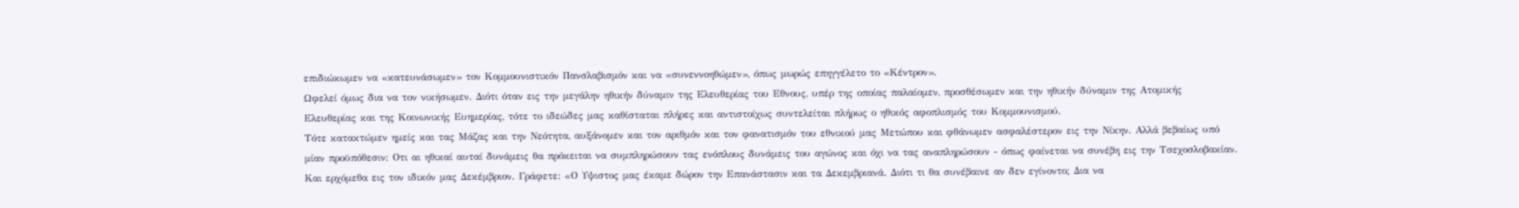επιδιώκωμεν να «κατευνάσωμεν» τον Κομμουνιστικόν Πανσλαβισμόν και να «συνεννοηθώμεν», όπως μωρώς επηγγέλετο το «Κέντρον».
Ωφελεί όμως δια να τον νικήσωμεν. Διότι όταν εις την μεγάλην ηθικήν δύναμιν της Ελευθερίας του Εθνους, υπέρ της οποίας παλαίομεν, προσθέσωμεν και την ηθικήν δύναμιν της Ατομικής Ελευθερίας και της Κοινωνικής Ευημερίας, τότε το ιδεώδες μας καθίσταται πλήρες και αντιστοίχως συντελείται πλήρως ο ηθικός αφοπλισμός του Κομμουνισμού.
Τότε κατακτώμεν ημείς και τας Μάζας και την Νεότητα, αυξάνομεν και τον αριθμόν και τον φανατισμόν του εθνικού μας Μετώπου και φθάνωμεν ασφαλέστερον εις την Νίκην. Αλλά βεβαίως υπό μίαν προϋπόθεσιν: Οτι αι ηθικαί αυταί δυνάμεις θα πρόκειται να συμπληρώσουν τας ενόπλους δυνάμεις του αγώνος και όχι να τας αναπληρώσουν - όπως φαίνεται να συνέβη εις την Τσεχοσλοβακίαν.
Και ερχόμεθα εις τον ιδικόν μας Δεκέμβριον. Γράφετε: «Ο Υψιστος μας έκαμε δώρον την Επανάστασιν και τα Δεκεμβριανά. Διότι τι θα συνέβαινε αν δεν εγίνοντο; Δια να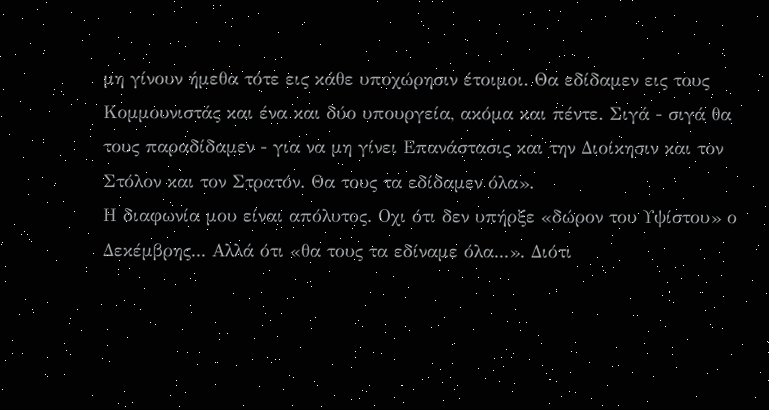μη γίνουν ήμεθα τότε εις κάθε υποχώρησιν έτοιμοι. Θα εδίδαμεν εις τους Κομμουνιστάς και ένα και δύο υπουργεία, ακόμα και πέντε. Σιγά - σιγά θα τους παραδίδαμεν - για να μη γίνει Επανάστασις και την Διοίκησιν και τον Στόλον και τον Στρατόν. Θα τους τα εδίδαμεν όλα».
Η διαφωνία μου είναι απόλυτος. Οχι ότι δεν υπήρξε «δώρον του Υψίστου» ο Δεκέμβρης... Αλλά ότι «θα τους τα εδίναμε όλα...». Διότι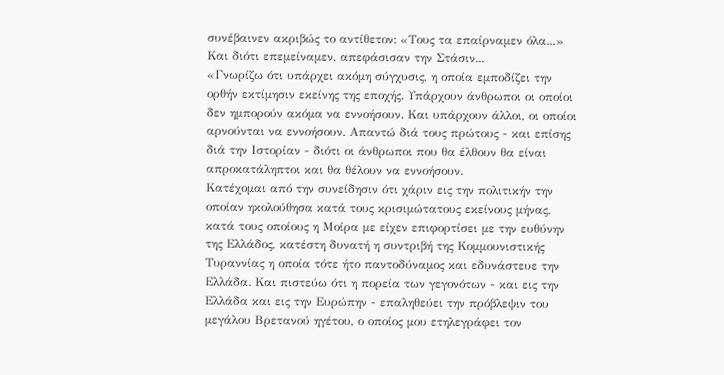συνέβαινεν ακριβώς το αντίθετον: «Τους τα επαίρναμεν όλα...» Και διότι επεμείναμεν, απεφάσισαν την Στάσιν...
«Γνωρίζω ότι υπάρχει ακόμη σύγχυσις, η οποία εμποδίζει την ορθήν εκτίμησιν εκείνης της εποχής. Υπάρχουν άνθρωποι οι οποίοι δεν ημπορούν ακόμα να εννοήσουν. Και υπάρχουν άλλοι, οι οποίοι αρνούνται να εννοήσουν. Απαντώ διά τους πρώτους - και επίσης διά την Ιστορίαν - διότι οι άνθρωποι που θα έλθουν θα είναι απροκατάληπτοι και θα θέλουν να εννοήσουν.
Κατέχομαι από την συνείδησιν ότι χάριν εις την πολιτικήν την οποίαν ηκολούθησα κατά τους κρισιμώτατους εκείνους μήνας, κατά τους οποίους η Μοίρα με είχεν επιφορτίσει με την ευθύνην της Ελλάδος, κατέστη δυνατή η συντριβή της Κομμουνιστικής Τυραννίας η οποία τότε ήτο παντοδύναμος και εδυνάστευε την Ελλάδα. Και πιστεύω ότι η πορεία των γεγονότων - και εις την Ελλάδα και εις την Ευρώπην - επαληθεύει την πρόβλεψιν του μεγάλου Βρετανού ηγέτου, ο οποίος μου ετηλεγράφει τον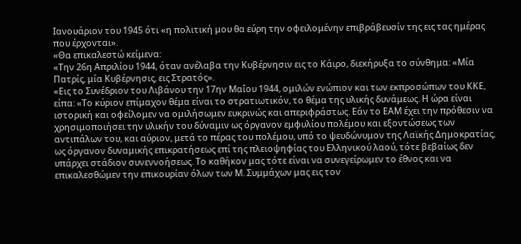Ιανουάριον του 1945 ότι «η πολιτική μου θα εύρη την οφειλομένην επιβράβευσίν της εις τας ημέρας που έρχονται».
«Θα επικαλεστώ κείμενα:
«Την 26η Απριλίου 1944, όταν ανέλαβα την Κυβέρνησιν εις το Κάιρο, διεκήρυξα το σύνθημα: «Μία Πατρίς, μία Κυβέρνησις, εις Στρατός».
«Εις το Συνέδριον του Λιβάνου την 17ην Μαΐου 1944, ομιλών ενώπιον και των εκπροσώπων του ΚΚΕ, είπα: «Το κύριον επίμαχον θέμα είναι το στρατιωτικόν, το θέμα της υλικής δυνάμεως. Η ώρα είναι ιστορική και οφείλομεν να ομιλήσωμεν ευκρινώς και απεριφράστως. Εάν το ΕΑΜ έχει την πρόθεσιν να χρησιμοποιήσει την υλικήν του δύναμιν ως όργανον εμφυλίου πολέμου και εξοντώσεως των αντιπάλων του, και αύριον, μετά το πέρας του πολέμου, υπό το ψευδώνυμον της Λαϊκής Δημοκρατίας, ως όργανον δυναμικής επικρατήσεως επί της πλειοψηφίας του Ελληνικού λαού, τότε βεβαίως δεν υπάρχει στάδιον συνεννοήσεως. Το καθήκον μας τότε είναι να συνεγείρωμεν το έθνος και να επικαλεσθώμεν την επικουρίαν όλων των Μ. Συμμάχων μας εις τον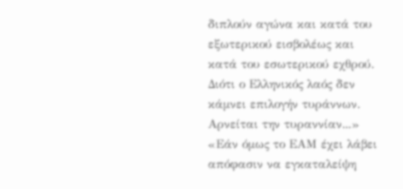διπλούν αγώνα και κατά του εξωτερικού εισβολέως και κατά του εσωτερικού εχθρού. Διότι ο Ελληνικός λαός δεν κάμνει επιλογήν τυράννων. Αρνείται την τυραννίαν...»
«Εάν όμως το ΕΑΜ έχει λάβει απόφασιν να εγκαταλείψη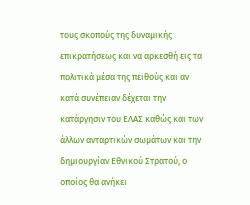τους σκοπούς της δυναμικής επικρατήσεως και να αρκεσθή εις τα πολιτικά μέσα της πειθούς και αν κατά συνέπειαν δέχεται την κατάργησιν του ΕΛΑΣ καθώς και των άλλων ανταρτικών σωμάτων και την δημιουργίαν Εθνικού Στρατού, ο οποίος θα ανήκει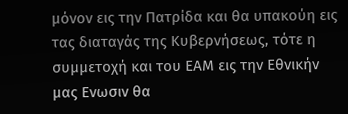μόνον εις την Πατρίδα και θα υπακούη εις τας διαταγάς της Κυβερνήσεως, τότε η συμμετοχή και του ΕΑΜ εις την Εθνικήν μας Ενωσιν θα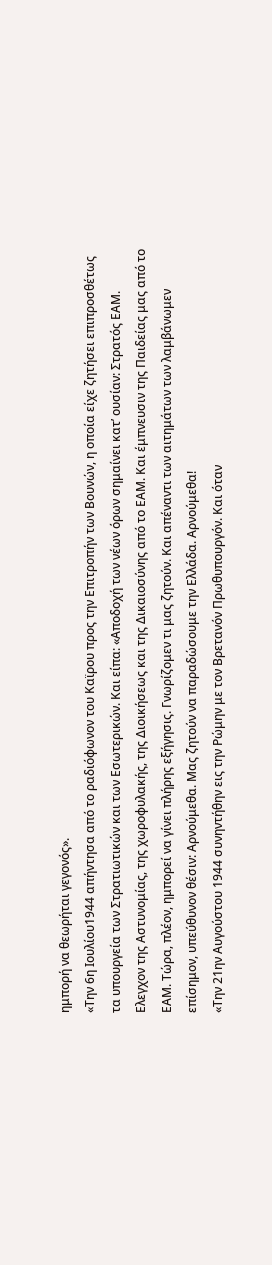ημπορή να θεωρήται γεγονός».
«Την 6η Ιουλίου1944 απήντησα από το ραδιόφωνον του Καϊρου προς την Επιτροπήν των Βουνών, η οποία είχε ζητήσει επιπροσθέτως τα υπουργεία των Στρατιωτικών και των Εσωτερικών. Και είπα: «Αποδοχή των νέων όρων σημαίνει κατ’ ουσίαν: Στρατός ΕΑΜ. Ελεγχον της Αστυνομίας, της χωροφυλακής, της Διοικήσεως και της Δικαιοσύνης από το ΕΑΜ. Και έμπνευσιν της Παιδείας μας από το ΕΑΜ. Τώρα, πλέον, ημπορεί να γίνει πλήρης εξήγησις. Γνωρίζομεν τι μας ζητούν. Και απέναντι των αιτημάτων των λαμβάνωμεν επίσημον, υπεύθυνον θέσιν: Αρνούμεθα. Μας ζητούν να παραδώσουμε την Ελλάδα. Αρνούμεθα!
«Την 21ην Αυγούστου 1944 συνηντήθην εις την Ρώμην με τον Βρετανόν Πρωθυπουργόν. Και όταν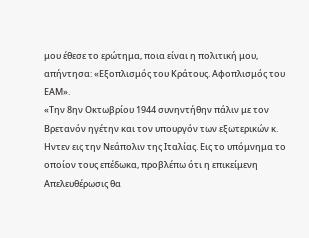μου έθεσε το ερώτημα, ποια είναι η πολιτική μου, απήντησα: «Εξοπλισμός του Κράτους. Αφοπλισμός του ΕΑΜ».
«Την 8ην Οκτωβρίου 1944 συνηντήθην πάλιν με τον Βρετανόν ηγέτην και τον υπουργόν των εξωτερικών κ. Ηντεν εις την Νεάπολιν της Ιταλίας. Εις το υπόμνημα το οποίον τους επέδωκα, προβλέπω ότι η επικείμενη Απελευθέρωσις θα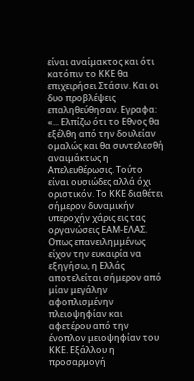είναι αναίμακτος και ότι κατόπιν το ΚΚΕ θα επιχειρήσει Στάσιν. Και οι δυο προβλέψεις επαληθεύθησαν. Εγραφα: «... Ελπίζω ότι το Εθνος θα εξέλθη από την δουλείαν ομαλώς και θα συντελεσθή αναιμάκτως η Απελευθέρωσις. Τούτο είναι ουσιώδες αλλά όχι οριστικόν. Το ΚΚΕ διαθέτει σήμερον δυναμικήν υπεροχήν χάρις εις τας οργανώσεις ΕΑΜ-ΕΛΑΣ. Οπως επανειλημμένως είχον την ευκαιρία να εξηγήσω, η Ελλάς αποτελείται σήμερον από μίαν μεγάλην αφοπλισμένην πλειοψηφίαν και αφετέρου από την ένοπλον μειοψηφίαν του ΚΚΕ. Εξάλλου η προσαρμογή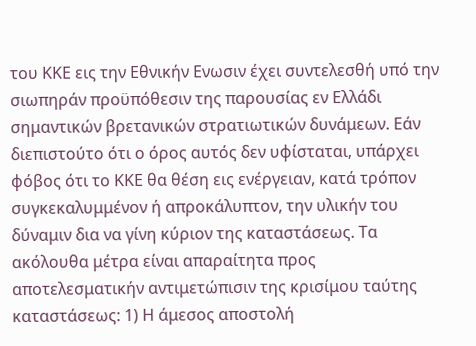του ΚΚΕ εις την Εθνικήν Ενωσιν έχει συντελεσθή υπό την σιωπηράν προϋπόθεσιν της παρουσίας εν Ελλάδι σημαντικών βρετανικών στρατιωτικών δυνάμεων. Εάν διεπιστούτο ότι ο όρος αυτός δεν υφίσταται, υπάρχει φόβος ότι το ΚΚΕ θα θέση εις ενέργειαν, κατά τρόπον συγκεκαλυμμένον ή απροκάλυπτον, την υλικήν του δύναμιν δια να γίνη κύριον της καταστάσεως. Τα ακόλουθα μέτρα είναι απαραίτητα προς αποτελεσματικήν αντιμετώπισιν της κρισίμου ταύτης καταστάσεως: 1) Η άμεσος αποστολή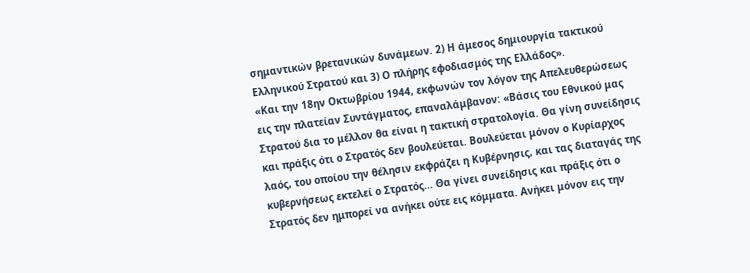σημαντικών βρετανικών δυνάμεων. 2) Η άμεσος δημιουργία τακτικού Ελληνικού Στρατού και 3) Ο πλήρης εφοδιασμός της Ελλάδος».
«Και την 18ην Οκτωβρίου 1944, εκφωνών τον λόγον της Απελευθερώσεως εις την πλατείαν Συντάγματος, επαναλάμβανον: «Βάσις του Εθνικού μας Στρατού δια το μέλλον θα είναι η τακτική στρατολογία. Θα γίνη συνείδησις και πράξις ότι ο Στρατός δεν βουλεύεται. Βουλεύεται μόνον ο Κυρίαρχος λαός, του οποίου την θέλησιν εκφράζει η Κυβέρνησις, και τας διαταγάς της κυβερνήσεως εκτελεί ο Στρατός... Θα γίνει συνείδησις και πράξις ότι ο Στρατός δεν ημπορεί να ανήκει ούτε εις κόμματα. Ανήκει μόνον εις την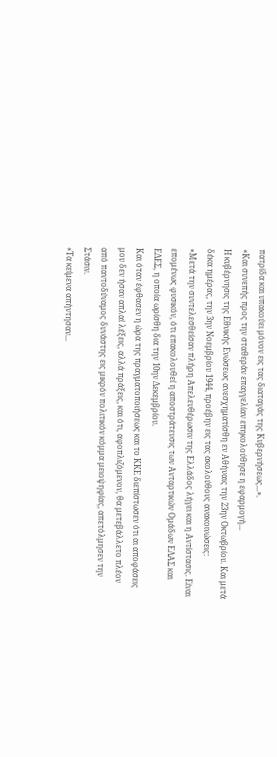πατρίδα και υπακούει μόνον εις τας διαταγάς της Κυβερνήσεως...».
«Και συνεπής προς την σταθεράν επαγγελίαν επηκολούθησε η εφαρμογή...
Η κυβέρνησις της Εθνικής Ενώσεως ανεσχηματίσθη εν Αθήναις την 23ην Οκτωβρίου. Και μετά δέκα ημέρας, την 3ην Νοεμβρίου 1944, προέβην εις τας ακολούθους ανακοινώσεις:
«Μετά την συντελεσθείσαν πλήρη Απελευθέρωσιν της Ελλάδος λήγει και η Αντίστασις. Είναι επομένως φυσικόν, ότι επακολουθεί η αποστράτευσις των Ανταρτικών Ομάδων ΕΛΑΣ και ΕΔΕΣ, η οποία ωρίσθη δια την 10ην Δεκεμβρίου.
Και όταν έφθασεν η ώρα της πραγματοποιήσεως και το ΚΚΕ διεπίστωσεν ότι αι αποφάσεις μου δεν ήσαν απλαί λέξεις, αλλά πράξεις, και ότι, αφοπλιζόμενον, θα μετεβάλλετο πλέον από παντοδύναμος δυνάστης εις μικρόν πολιτικόν κόμμα μειοψηφίας, απετόλμησεν την Στάσιν.
«Τα κείμενα απήντησαν...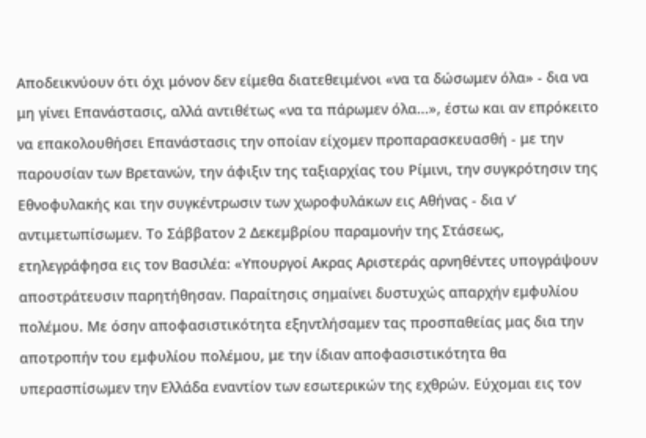Αποδεικνύουν ότι όχι μόνον δεν είμεθα διατεθειμένοι «να τα δώσωμεν όλα» - δια να μη γίνει Επανάστασις, αλλά αντιθέτως «να τα πάρωμεν όλα...», έστω και αν επρόκειτο να επακολουθήσει Επανάστασις την οποίαν είχομεν προπαρασκευασθή - με την παρουσίαν των Βρετανών, την άφιξιν της ταξιαρχίας του Ρίμινι, την συγκρότησιν της Εθνοφυλακής και την συγκέντρωσιν των χωροφυλάκων εις Αθήνας - δια ν’ αντιμετωπίσωμεν. Το Σάββατον 2 Δεκεμβρίου παραμονήν της Στάσεως, ετηλεγράφησα εις τον Βασιλέα: «Υπουργοί Ακρας Αριστεράς αρνηθέντες υπογράψουν αποστράτευσιν παρητήθησαν. Παραίτησις σημαίνει δυστυχώς απαρχήν εμφυλίου πολέμου. Με όσην αποφασιστικότητα εξηντλήσαμεν τας προσπαθείας μας δια την αποτροπήν του εμφυλίου πολέμου, με την ίδιαν αποφασιστικότητα θα υπερασπίσωμεν την Ελλάδα εναντίον των εσωτερικών της εχθρών. Εύχομαι εις τον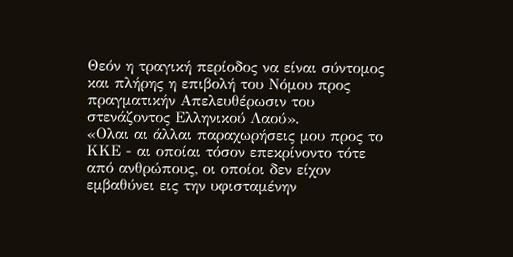Θεόν η τραγική περίοδος να είναι σύντομος και πλήρης η επιβολή του Νόμου προς πραγματικήν Απελευθέρωσιν του στενάζοντος Ελληνικού Λαού».
«Ολαι αι άλλαι παραχωρήσεις μου προς το ΚΚΕ - αι οποίαι τόσον επεκρίνοντο τότε από ανθρώπους, οι οποίοι δεν είχον εμβαθύνει εις την υφισταμένην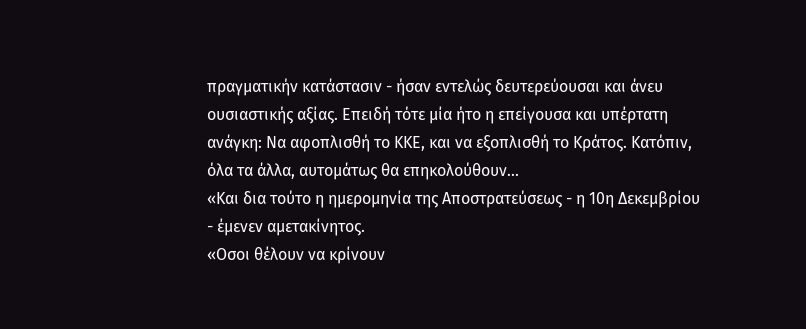πραγματικήν κατάστασιν - ήσαν εντελώς δευτερεύουσαι και άνευ ουσιαστικής αξίας. Επειδή τότε μία ήτο η επείγουσα και υπέρτατη ανάγκη: Να αφοπλισθή το ΚΚΕ, και να εξοπλισθή το Κράτος. Κατόπιν, όλα τα άλλα, αυτομάτως θα επηκολούθουν...
«Και δια τούτο η ημερομηνία της Αποστρατεύσεως - η 10η Δεκεμβρίου - έμενεν αμετακίνητος.
«Οσοι θέλουν να κρίνουν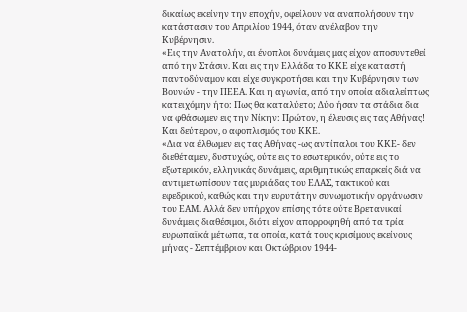δικαίως εκείνην την εποχήν, οφείλουν να αναπολήσουν την κατάστασιν του Απριλίου 1944, όταν ανέλαβον την Κυβέρνησιν.
«Εις την Ανατολήν, αι ένοπλοι δυνάμεις μας είχον αποσυντεθεί από την Στάσιν. Και εις την Ελλάδα το ΚΚΕ είχε καταστή παντοδύναμον και είχε συγκροτήσει και την Κυβέρνησιν των Βουνών - την ΠΕΕΑ. Και η αγωνία, από την οποία αδιαλείπτως κατειχόμην ήτο: Πως θα καταλύετο; Δύο ήσαν τα στάδια δια να φθάσωμεν εις την Νίκην: Πρώτον, η έλευσις εις τας Αθήνας! Και δεύτερον, ο αφοπλισμός του ΚΚΕ.
«Δια να έλθωμεν εις τας Αθήνας -ως αντίπαλοι του ΚΚΕ- δεν διεθέταμεν, δυστυχώς, ούτε εις το εσωτερικόν, ούτε εις το εξωτερικόν, ελληνικάς δυνάμεις, αριθμητικώς επαρκείς διά να αντιμετωπίσουν τας μυριάδας του ΕΛΑΣ, τακτικού και εφεδρικού, καθώς και την ευρυτάτην συνωμοτικήν οργάνωσιν του ΕΑΜ. Αλλά δεν υπήρχον επίσης τότε ούτε Βρετανικαί δυνάμεις διαθέσιμοι, διότι είχον απορροφηθή από τα τρία ευρωπαϊκά μέτωπα, τα οποία, κατά τους κρισίμους εκείνους μήνας - Σεπτέμβριον και Οκτώβριον 1944-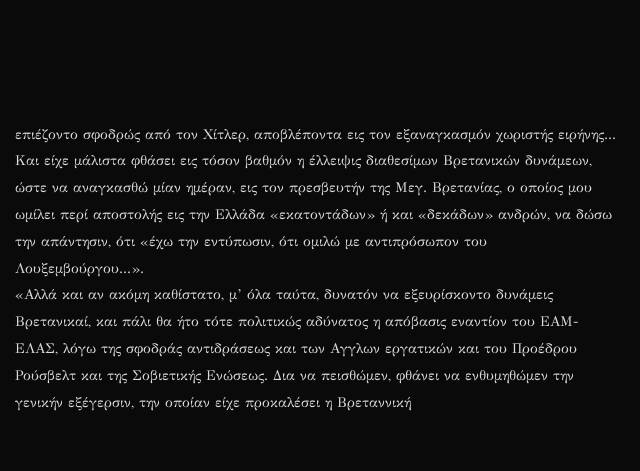επιέζοντο σφοδρώς από τον Χίτλερ, αποβλέποντα εις τον εξαναγκασμόν χωριστής ειρήνης... Και είχε μάλιστα φθάσει εις τόσον βαθμόν η έλλειψις διαθεσίμων Βρετανικών δυνάμεων, ώστε να αναγκασθώ μίαν ημέραν, εις τον πρεσβευτήν της Μεγ. Βρετανίας, ο οποίος μου ωμίλει περί αποστολής εις την Ελλάδα «εκατοντάδων» ή και «δεκάδων» ανδρών, να δώσω την απάντησιν, ότι «έχω την εντύπωσιν, ότι ομιλώ με αντιπρόσωπον του Λουξεμβούργου...».
«Αλλά και αν ακόμη καθίστατο, μ’ όλα ταύτα, δυνατόν να εξευρίσκοντο δυνάμεις Βρετανικαί, και πάλι θα ήτο τότε πολιτικώς αδύνατος η απόβασις εναντίον του ΕΑΜ-ΕΛΑΣ, λόγω της σφοδράς αντιδράσεως και των Αγγλων εργατικών και του Προέδρου Ρούσβελτ και της Σοβιετικής Ενώσεως. Δια να πεισθώμεν, φθάνει να ενθυμηθώμεν την γενικήν εξέγερσιν, την οποίαν είχε προκαλέσει η Βρεταννική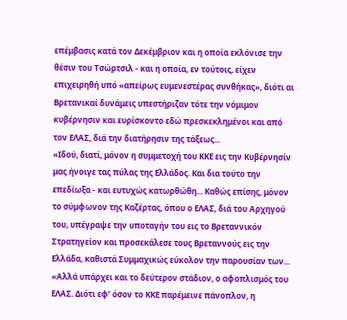επέμβασις κατά τον Δεκέμβριον και η οποία εκλόνισε την θέσιν του Τσώρτσιλ - και η οποία, εν τούτοις, είχεν επιχειρηθή υπό «απείρως ευμενεστέρας συνθήκας», διότι αι Βρετανικαί δυνάμεις υπεστήριζαν τότε την νόμιμον κυβέρνησιν και ευρίσκοντο εδώ πρεσκεκλημένοι και από τον ΕΛΑΣ, διά την διατήρησιν της τάξεως...
«Ιδού, διατί, μόνον η συμμετοχή του ΚΚΕ εις την Κυβέρνησίν μας ήνοιγε τας πύλας της Ελλάδος. Και δια τούτο την επεδίωξα - και ευτυχώς κατωρθώθη... Καθώς επίσης, μόνον το σύμφωνον της Καζέρτας, όπου ο ΕΛΑΣ, διά του Αρχηγού του, υπέγραψε την υποταγήν του εις το Βρεταννικόν Στρατηγείον και προσεκάλεσε τους Βρεταννούς εις την Ελλάδα, καθιστά Συμμαχικώς εύκολον την παρουσίαν των...
«Αλλά υπάρχει και το δεύτερον στάδιον, ο αφοπλισμός του ΕΛΑΣ. Διότι εφ’ όσον το ΚΚΕ παρέμεινε πάνοπλον, η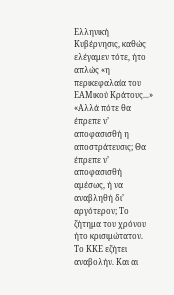Ελληνική Κυβέρνησις, καθώς ελέγαμεν τότε, ήτο απλώς «η περικεφαλαία του ΕΑΜικού Κράτους...»
«Αλλά πότε θα έπρεπε ν’ αποφασισθή η αποστράτευσις; Θα έπρεπε ν’ αποφασισθή αμέσως, ή να αναβληθή δι’ αργότερον; Το ζήτημα του χρόνου ήτο κρισιμώτατον. Το ΚΚΕ εζήτει αναβολήν. Και αι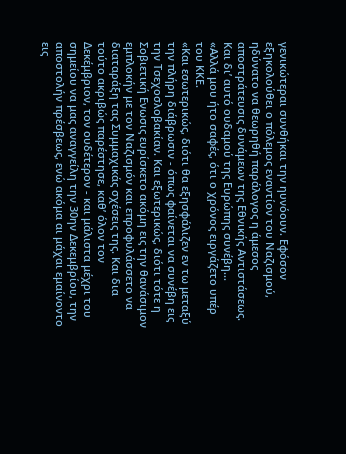γενικώτεραι συνθήκαι την ηυνόουν. Εφόσον εξηκολούθει ο πόλεμος εναντίον του Ναζισμού, ηδύνατο να θεωρηθή παράλογος η άμεσος αποστράτευσις δυνάμεων της Εθνικής Αντιστάσεως. Και δι’ αυτό ουδαμού της Ευρώπης συνέβη...
«Αλλά μου ήτο σαφές, ότι ο χρόνος ειργάζετο υπέρ του ΚΚΕ.
«Και εσωτερικώς, διότι θα εξησφάλιζεν εν τω μεταξύ την πλήρη διάβρωσιν - όπως φαίνεται να συνέβη εις την Τσεχοσλοβακίαν. Και εξωτερικώς, διότι τότε η Σοβιετική Ενωσις ευρίσκετο ακόμη εις την θανάσιμον εμπλοκήν με τον Ναζισμόν και επροφυλάσσετο να διαταράξη τας Συμμαχικάς σχέσεις της. Και δια τούτο ακριβώς παρέστησε, καθ’ όλον τον Δεκέμβριον, τον ουδέτερον - και μάλιστα μέχρι του σημείου να μας αναγγείλη την 30ην Δεκεμβρίου, την αποστολήν πρέσβεως, ενώ ακόμα αι μάχαι εμαίνοντο εις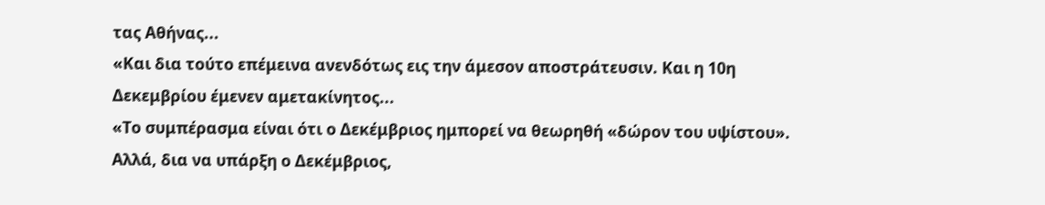τας Αθήνας...
«Και δια τούτο επέμεινα ανενδότως εις την άμεσον αποστράτευσιν. Και η 10η Δεκεμβρίου έμενεν αμετακίνητος...
«Το συμπέρασμα είναι ότι ο Δεκέμβριος ημπορεί να θεωρηθή «δώρον του υψίστου». Αλλά, δια να υπάρξη ο Δεκέμβριος,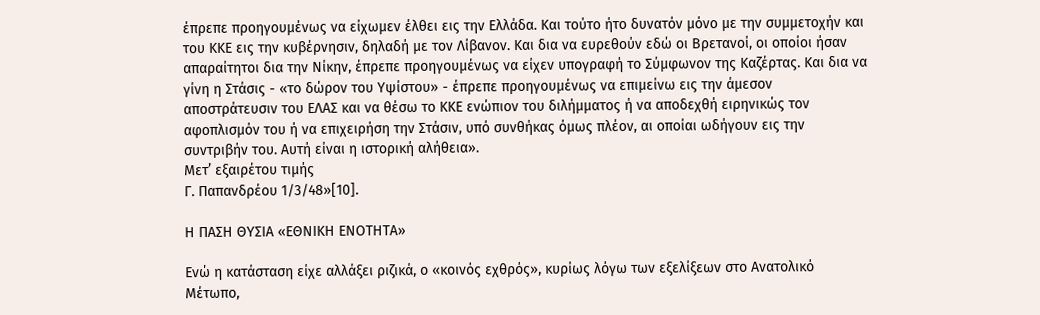έπρεπε προηγουμένως να είχωμεν έλθει εις την Ελλάδα. Και τούτο ήτο δυνατόν μόνο με την συμμετοχήν και του ΚΚΕ εις την κυβέρνησιν, δηλαδή με τον Λίβανον. Και δια να ευρεθούν εδώ οι Βρετανοί, οι οποίοι ήσαν απαραίτητοι δια την Νίκην, έπρεπε προηγουμένως να είχεν υπογραφή το Σύμφωνον της Καζέρτας. Και δια να γίνη η Στάσις - «το δώρον του Υψίστου» - έπρεπε προηγουμένως να επιμείνω εις την άμεσον αποστράτευσιν του ΕΛΑΣ και να θέσω το ΚΚΕ ενώπιον του διλήμματος ή να αποδεχθή ειρηνικώς τον αφοπλισμόν του ή να επιχειρήση την Στάσιν, υπό συνθήκας όμως πλέον, αι οποίαι ωδήγουν εις την συντριβήν του. Αυτή είναι η ιστορική αλήθεια».
Μετ’ εξαιρέτου τιμής
Γ. Παπανδρέου 1/3/48»[10].

Η ΠΑΣΗ ΘΥΣΙΑ «ΕΘΝΙΚΗ ΕΝΟΤΗΤΑ»

Ενώ η κατάσταση είχε αλλάξει ριζικά, ο «κοινός εχθρός», κυρίως λόγω των εξελίξεων στο Ανατολικό Μέτωπο,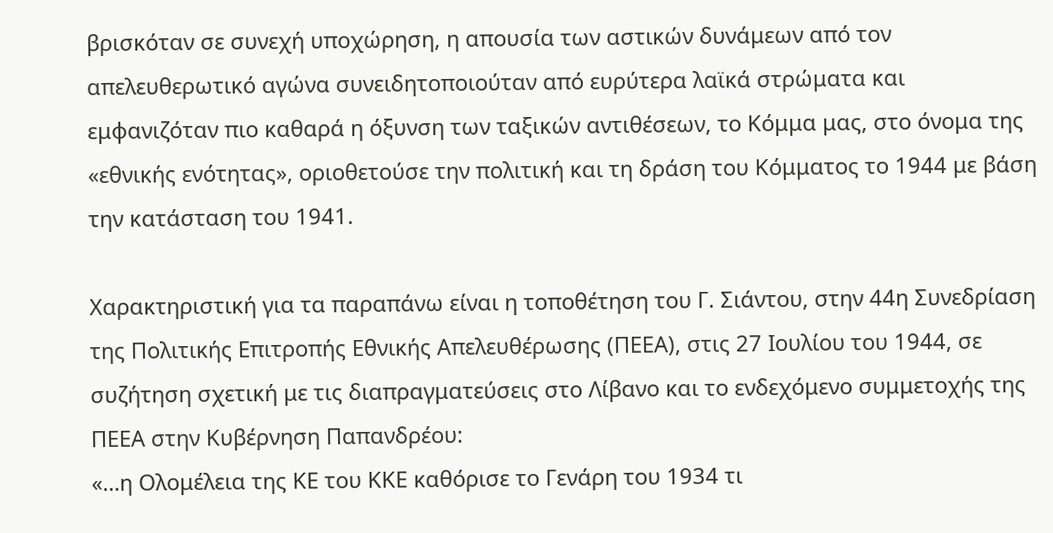βρισκόταν σε συνεχή υποχώρηση, η απουσία των αστικών δυνάμεων από τον απελευθερωτικό αγώνα συνειδητοποιούταν από ευρύτερα λαϊκά στρώματα και εμφανιζόταν πιο καθαρά η όξυνση των ταξικών αντιθέσεων, το Κόμμα μας, στο όνομα της «εθνικής ενότητας», οριοθετούσε την πολιτική και τη δράση του Κόμματος το 1944 με βάση την κατάσταση του 1941.

Χαρακτηριστική για τα παραπάνω είναι η τοποθέτηση του Γ. Σιάντου, στην 44η Συνεδρίαση της Πολιτικής Επιτροπής Εθνικής Απελευθέρωσης (ΠΕΕΑ), στις 27 Ιουλίου του 1944, σε συζήτηση σχετική με τις διαπραγματεύσεις στο Λίβανο και το ενδεχόμενο συμμετοχής της ΠΕΕΑ στην Κυβέρνηση Παπανδρέου:
«…η Ολομέλεια της ΚΕ του ΚΚΕ καθόρισε το Γενάρη του 1934 τι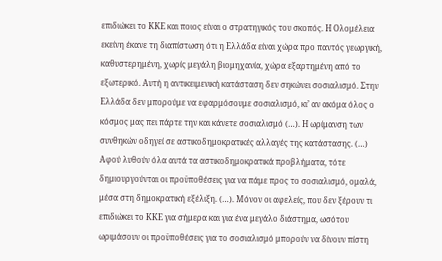επιδιώκει το ΚΚΕ και ποιος είναι ο στρατηγικός του σκοπός. Η Ολομέλεια εκείνη έκανε τη διαπίστωση ότι η Ελλάδα είναι χώρα προ παντός γεωργική, καθυστερημένη, χωρίς μεγάλη βιομηχανία, χώρα εξαρτημένη από το εξωτερικό. Αυτή η αντικειμενική κατάσταση δεν σηκώνει σοσιαλισμό. Στην Ελλάδα δεν μπορούμε να εφαρμόσουμε σοσιαλισμό, κι’ αν ακόμα όλος ο κόσμος μας πει πάρτε την και κάνετε σοσιαλισμό (…). Η ωρίμανση των συνθηκών οδηγεί σε αστικοδημοκρατικές αλλαγές της κατάστασης. (…) Αφού λυθούν όλα αυτά τα αστικοδημοκρατικά προβλήματα, τότε δημιουργούνται οι προϋποθέσεις για να πάμε προς το σοσιαλισμό, ομαλά, μέσα στη δημοκρατική εξέλιξη. (…). Μόνον οι αφελείς, που δεν ξέρουν τι επιδιώκει το ΚΚΕ για σήμερα και για ένα μεγάλο διάστημα, ωσότου ωριμάσουν οι προϋποθέσεις για το σοσιαλισμό μπορούν να δίνουν πίστη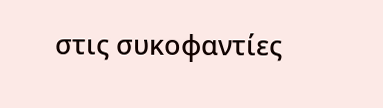στις συκοφαντίες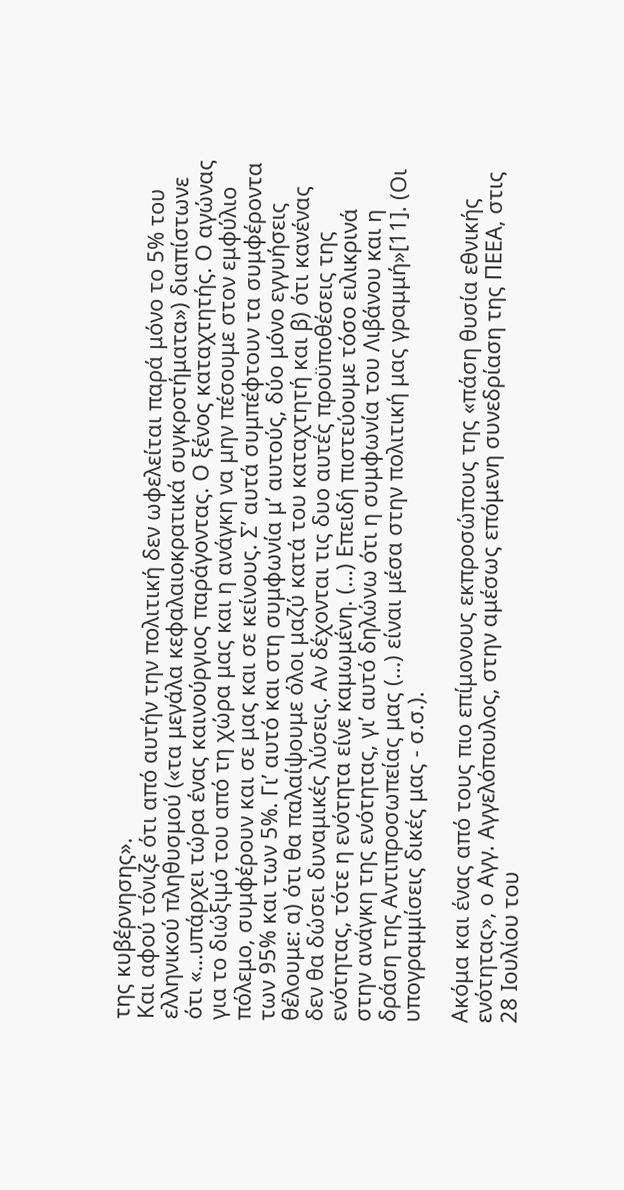της κυβέρνησης».
Και αφού τόνιζε ότι από αυτήν την πολιτική δεν ωφελείται παρά μόνο το 5% του ελληνικού πληθυσμού («τα μεγάλα κεφαλαιοκρατικά συγκροτήματα») διαπίστωνε ότι «…υπάρχει τώρα ένας καινούργιος παράγοντας. Ο ξένος καταχτητής. Ο αγώνας για το διώξιμό του από τη χώρα μας και η ανάγκη να μην πέσουμε στον εμφύλιο πόλεμο, συμφέρουν και σε μας και σε κείνους. Σ’ αυτά συμπέφτουν τα συμφέροντα των 95% και των 5%. Γι’ αυτό και στη συμφωνία μ’ αυτούς, δύο μόνο εγγυήσεις θέλουμε: α) ότι θα παλαίψουμε όλοι μαζύ κατά του καταχτητή και β) ότι κανένας δεν θα δώσει δυναμικές λύσεις. Αν δέχονται τις δυο αυτές προϋποθέσεις της ενότητας, τότε η ενότητα είνε καμωμένη. (…) Επειδή πιστεύουμε τόσο ειλικρινά στην ανάγκη της ενότητας, γι’ αυτό δηλώνω ότι η συμφωνία του Λιβάνου και η δράση της Αντιπροσωπείας μας (…) είναι μέσα στην πολιτική μας γραμμή»[11]. (Οι υπογραμμίσεις δικές μας - σ.σ.).

Ακόμα και ένας από τους πιο επίμονους εκπροσώπους της «πάση θυσία εθνικής ενότητας», ο Αγγ. Αγγελόπουλος, στην αμέσως επόμενη συνεδρίαση της ΠΕΕΑ, στις 28 Ιουλίου του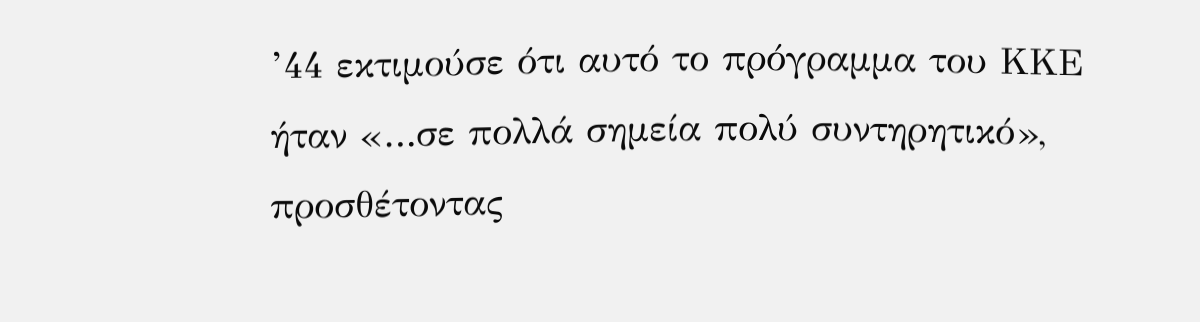’44 εκτιμούσε ότι αυτό το πρόγραμμα του ΚΚΕ ήταν «…σε πολλά σημεία πολύ συντηρητικό», προσθέτοντας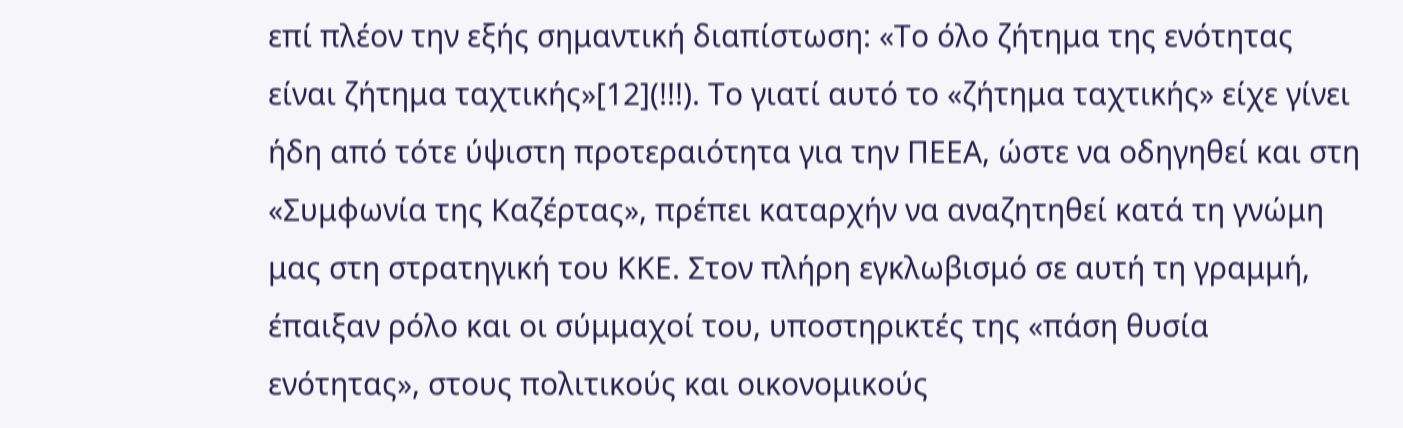επί πλέον την εξής σημαντική διαπίστωση: «Το όλο ζήτημα της ενότητας είναι ζήτημα ταχτικής»[12](!!!). Το γιατί αυτό το «ζήτημα ταχτικής» είχε γίνει ήδη από τότε ύψιστη προτεραιότητα για την ΠΕΕΑ, ώστε να οδηγηθεί και στη «Συμφωνία της Καζέρτας», πρέπει καταρχήν να αναζητηθεί κατά τη γνώμη μας στη στρατηγική του ΚΚΕ. Στον πλήρη εγκλωβισμό σε αυτή τη γραμμή, έπαιξαν ρόλο και οι σύμμαχοί του, υποστηρικτές της «πάση θυσία ενότητας», στους πολιτικούς και οικονομικούς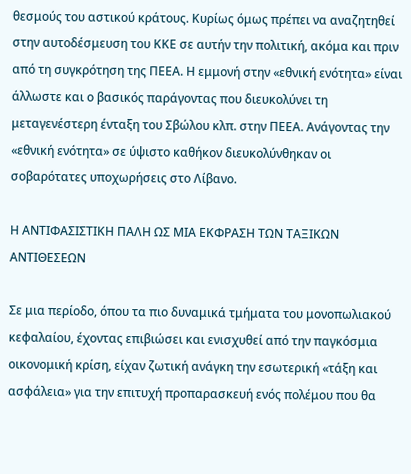θεσμούς του αστικού κράτους. Κυρίως όμως πρέπει να αναζητηθεί στην αυτοδέσμευση του ΚΚΕ σε αυτήν την πολιτική, ακόμα και πριν από τη συγκρότηση της ΠΕΕΑ. Η εμμονή στην «εθνική ενότητα» είναι άλλωστε και ο βασικός παράγοντας που διευκολύνει τη μεταγενέστερη ένταξη του Σβώλου κλπ. στην ΠΕΕΑ. Ανάγοντας την «εθνική ενότητα» σε ύψιστο καθήκον διευκολύνθηκαν οι σοβαρότατες υποχωρήσεις στο Λίβανο.

Η ΑΝΤΙΦΑΣΙΣΤΙΚΗ ΠΑΛΗ ΩΣ ΜΙΑ ΕΚΦΡΑΣΗ ΤΩΝ ΤΑΞΙΚΩΝ ΑΝΤΙΘΕΣΕΩΝ

Σε μια περίοδο, όπου τα πιο δυναμικά τμήματα του μονοπωλιακού κεφαλαίου, έχοντας επιβιώσει και ενισχυθεί από την παγκόσμια οικονομική κρίση, είχαν ζωτική ανάγκη την εσωτερική «τάξη και ασφάλεια» για την επιτυχή προπαρασκευή ενός πολέμου που θα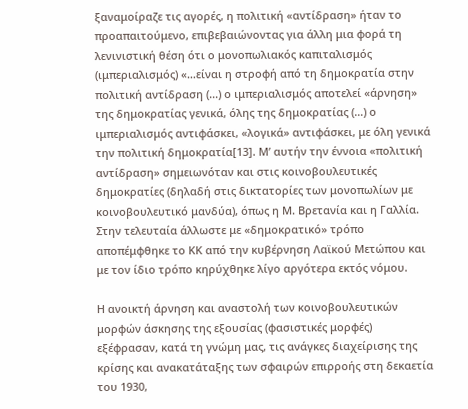ξαναμοίραζε τις αγορές, η πολιτική «αντίδραση» ήταν το προαπαιτούμενο, επιβεβαιώνοντας για άλλη μια φορά τη λενινιστική θέση ότι ο μονοπωλιακός καπιταλισμός (ιμπεριαλισμός) «…είναι η στροφή από τη δημοκρατία στην πολιτική αντίδραση (...) ο ιμπεριαλισμός αποτελεί «άρνηση» της δημοκρατίας γενικά, όλης της δημοκρατίας (…) ο ιμπεριαλισμός αντιφάσκει, «λογικά» αντιφάσκει, με όλη γενικά την πολιτική δημοκρατία[13]. Μ’ αυτήν την έννοια «πολιτική αντίδραση» σημειωνόταν και στις κοινοβουλευτικές δημοκρατίες (δηλαδή στις δικτατορίες των μονοπωλίων με κοινοβουλευτικό μανδύα), όπως η Μ. Βρετανία και η Γαλλία. Στην τελευταία άλλωστε με «δημοκρατικό» τρόπο αποπέμφθηκε το ΚΚ από την κυβέρνηση Λαϊκού Μετώπου και με τον ίδιο τρόπο κηρύχθηκε λίγο αργότερα εκτός νόμου.

Η ανοικτή άρνηση και αναστολή των κοινοβουλευτικών μορφών άσκησης της εξουσίας (φασιστικές μορφές) εξέφρασαν, κατά τη γνώμη μας, τις ανάγκες διαχείρισης της κρίσης και ανακατάταξης των σφαιρών επιρροής στη δεκαετία του 1930,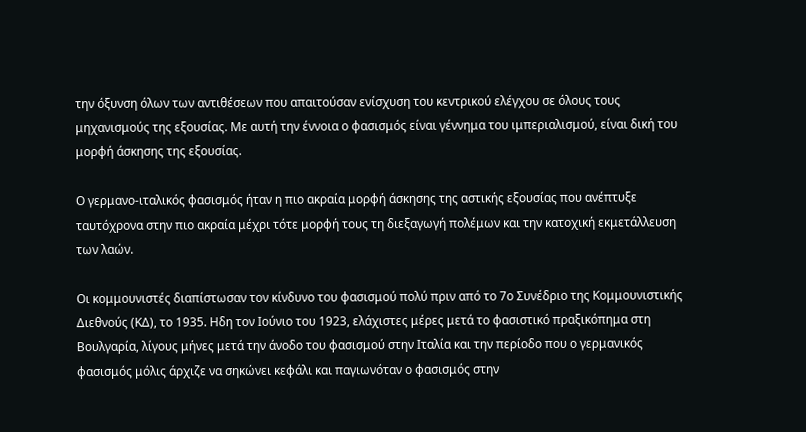την όξυνση όλων των αντιθέσεων που απαιτούσαν ενίσχυση του κεντρικού ελέγχου σε όλους τους μηχανισμούς της εξουσίας. Με αυτή την έννοια ο φασισμός είναι γέννημα του ιμπεριαλισμού, είναι δική του μορφή άσκησης της εξουσίας.

Ο γερμανο-ιταλικός φασισμός ήταν η πιο ακραία μορφή άσκησης της αστικής εξουσίας που ανέπτυξε ταυτόχρονα στην πιο ακραία μέχρι τότε μορφή τους τη διεξαγωγή πολέμων και την κατοχική εκμετάλλευση των λαών.

Οι κομμουνιστές διαπίστωσαν τον κίνδυνο του φασισμού πολύ πριν από το 7ο Συνέδριο της Κομμουνιστικής Διεθνούς (ΚΔ), το 1935. Ηδη τον Ιούνιο του 1923, ελάχιστες μέρες μετά το φασιστικό πραξικόπημα στη Βουλγαρία, λίγους μήνες μετά την άνοδο του φασισμού στην Ιταλία και την περίοδο που ο γερμανικός φασισμός μόλις άρχιζε να σηκώνει κεφάλι και παγιωνόταν ο φασισμός στην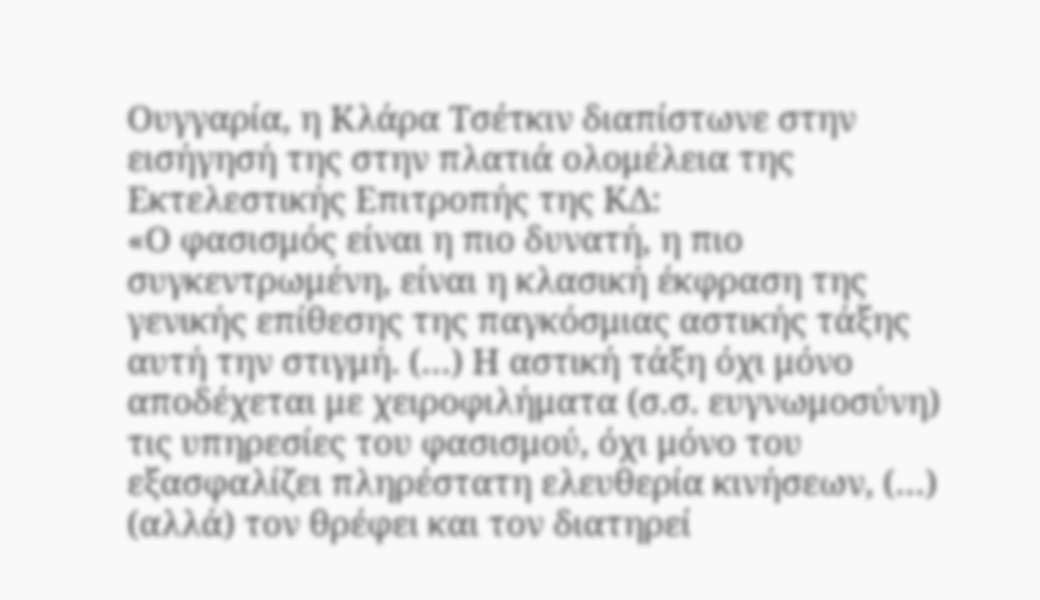Ουγγαρία, η Κλάρα Τσέτκιν διαπίστωνε στην εισήγησή της στην πλατιά ολομέλεια της Εκτελεστικής Επιτροπής της ΚΔ:
«Ο φασισμός είναι η πιο δυνατή, η πιο συγκεντρωμένη, είναι η κλασική έκφραση της γενικής επίθεσης της παγκόσμιας αστικής τάξης αυτή την στιγμή. (…) Η αστική τάξη όχι μόνο αποδέχεται με χειροφιλήματα (σ.σ. ευγνωμοσύνη) τις υπηρεσίες του φασισμού, όχι μόνο του εξασφαλίζει πληρέστατη ελευθερία κινήσεων, (…) (αλλά) τον θρέφει και τον διατηρεί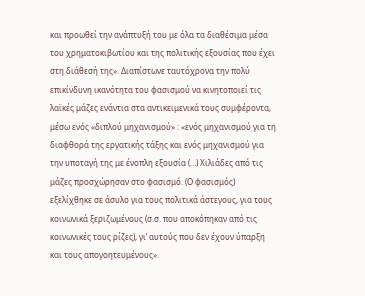και προωθεί την ανάπτυξή του με όλα τα διαθέσιμα μέσα του χρηματοκιβωτίου και της πολιτικής εξουσίας που έχει στη διάθεσή της». Διαπίστωνε ταυτόχρονα την πολύ επικίνδυνη ικανότητα του φασισμού να κινητοποιεί τις λαϊκές μάζες ενάντια στα αντικειμενικά τους συμφέροντα, μέσω ενός «διπλού μηχανισμού» : «ενός μηχανισμού για τη διαφθορά της εργατικής τάξης και ενός μηχανισμού για την υποταγή της με ένοπλη εξουσία (…) Χιλιάδες από τις μάζες προσχώρησαν στο φασισμό. (Ο φασισμός) εξελίχθηκε σε άσυλο για τους πολιτικά άστεγους, για τους κοινωνικά ξεριζωμένους (σ.σ. που αποκόπηκαν από τις κοινωνικές τους ρίζες), γι’ αυτούς που δεν έχουν ύπαρξη και τους απογοητευμένους».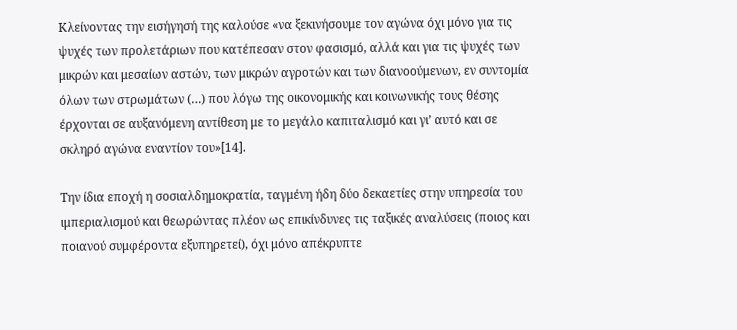Κλείνοντας την εισήγησή της καλούσε «να ξεκινήσουμε τον αγώνα όχι μόνο για τις ψυχές των προλετάριων που κατέπεσαν στον φασισμό, αλλά και για τις ψυχές των μικρών και μεσαίων αστών, των μικρών αγροτών και των διανοούμενων, εν συντομία όλων των στρωμάτων (…) που λόγω της οικονομικής και κοινωνικής τους θέσης έρχονται σε αυξανόμενη αντίθεση με το μεγάλο καπιταλισμό και γι’ αυτό και σε σκληρό αγώνα εναντίον του»[14].

Την ίδια εποχή η σοσιαλδημοκρατία, ταγμένη ήδη δύο δεκαετίες στην υπηρεσία του ιμπεριαλισμού και θεωρώντας πλέον ως επικίνδυνες τις ταξικές αναλύσεις (ποιος και ποιανού συμφέροντα εξυπηρετεί), όχι μόνο απέκρυπτε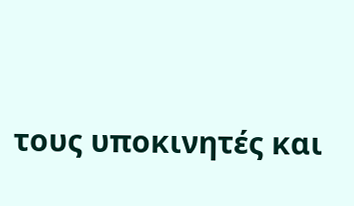τους υποκινητές και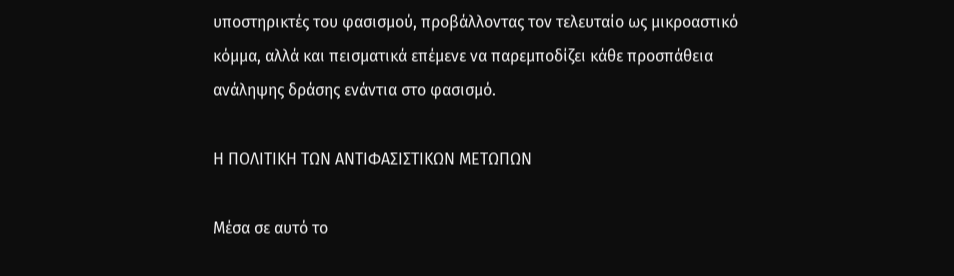υποστηρικτές του φασισμού, προβάλλοντας τον τελευταίο ως μικροαστικό κόμμα, αλλά και πεισματικά επέμενε να παρεμποδίζει κάθε προσπάθεια ανάληψης δράσης ενάντια στο φασισμό.

Η ΠΟΛΙΤΙΚΗ ΤΩΝ ΑΝΤΙΦΑΣΙΣΤΙΚΩΝ ΜΕΤΩΠΩΝ

Μέσα σε αυτό το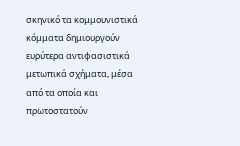σκηνικό τα κομμουνιστικά κόμματα δημιουργούν ευρύτερα αντιφασιστικά μετωπικά σχήματα, μέσα από τα οποία και πρωτοστατούν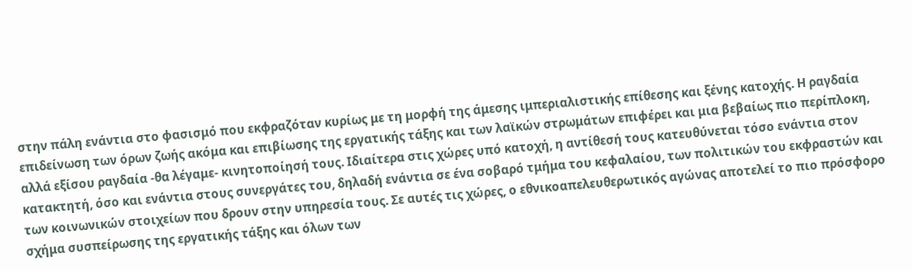στην πάλη ενάντια στο φασισμό που εκφραζόταν κυρίως με τη μορφή της άμεσης ιμπεριαλιστικής επίθεσης και ξένης κατοχής. Η ραγδαία επιδείνωση των όρων ζωής ακόμα και επιβίωσης της εργατικής τάξης και των λαϊκών στρωμάτων επιφέρει και μια βεβαίως πιο περίπλοκη, αλλά εξίσου ραγδαία -θα λέγαμε- κινητοποίησή τους. Ιδιαίτερα στις χώρες υπό κατοχή, η αντίθεσή τους κατευθύνεται τόσο ενάντια στον κατακτητή, όσο και ενάντια στους συνεργάτες του, δηλαδή ενάντια σε ένα σοβαρό τμήμα του κεφαλαίου, των πολιτικών του εκφραστών και των κοινωνικών στοιχείων που δρουν στην υπηρεσία τους. Σε αυτές τις χώρες, ο εθνικοαπελευθερωτικός αγώνας αποτελεί το πιο πρόσφορο σχήμα συσπείρωσης της εργατικής τάξης και όλων των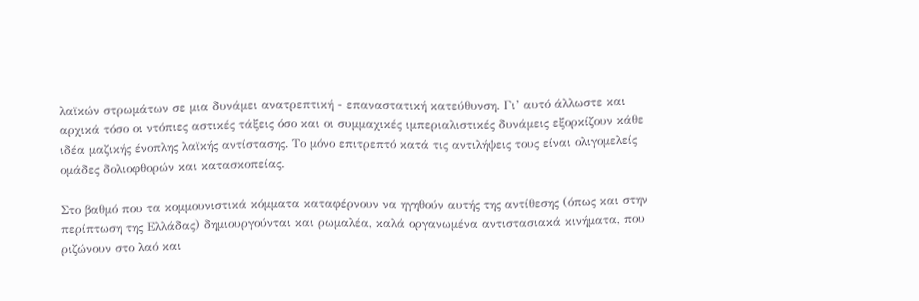λαϊκών στρωμάτων σε μια δυνάμει ανατρεπτική - επαναστατική κατεύθυνση. Γι’ αυτό άλλωστε και αρχικά τόσο οι ντόπιες αστικές τάξεις όσο και οι συμμαχικές ιμπεριαλιστικές δυνάμεις εξορκίζουν κάθε ιδέα μαζικής ένοπλης λαϊκής αντίστασης. Το μόνο επιτρεπτό κατά τις αντιλήψεις τους είναι ολιγομελείς ομάδες δολιοφθορών και κατασκοπείας.

Στο βαθμό που τα κομμουνιστικά κόμματα καταφέρνουν να ηγηθούν αυτής της αντίθεσης (όπως και στην περίπτωση της Ελλάδας) δημιουργούνται και ρωμαλέα, καλά οργανωμένα αντιστασιακά κινήματα, που ριζώνουν στο λαό και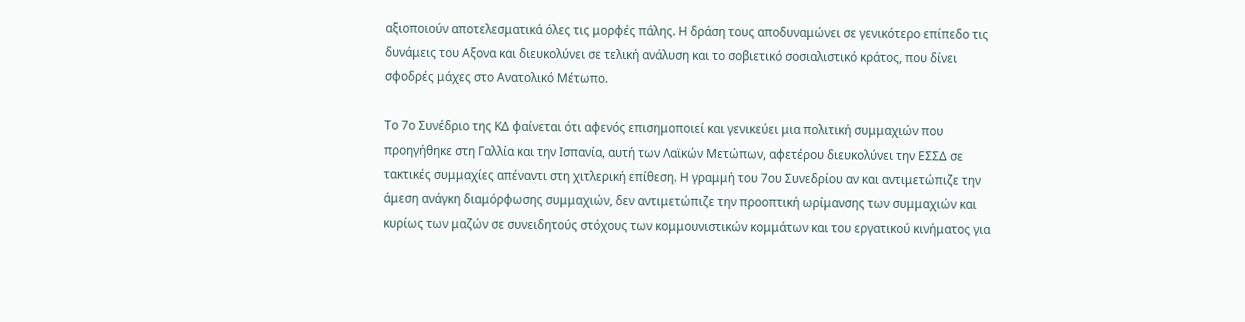αξιοποιούν αποτελεσματικά όλες τις μορφές πάλης. Η δράση τους αποδυναμώνει σε γενικότερο επίπεδο τις δυνάμεις του Αξονα και διευκολύνει σε τελική ανάλυση και το σοβιετικό σοσιαλιστικό κράτος, που δίνει σφοδρές μάχες στο Ανατολικό Μέτωπο.

Το 7ο Συνέδριο της ΚΔ φαίνεται ότι αφενός επισημοποιεί και γενικεύει μια πολιτική συμμαχιών που προηγήθηκε στη Γαλλία και την Ισπανία, αυτή των Λαϊκών Μετώπων, αφετέρου διευκολύνει την ΕΣΣΔ σε τακτικές συμμαχίες απέναντι στη χιτλερική επίθεση. Η γραμμή του 7ου Συνεδρίου αν και αντιμετώπιζε την άμεση ανάγκη διαμόρφωσης συμμαχιών, δεν αντιμετώπιζε την προοπτική ωρίμανσης των συμμαχιών και κυρίως των μαζών σε συνειδητούς στόχους των κομμουνιστικών κομμάτων και του εργατικού κινήματος για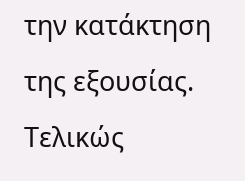την κατάκτηση της εξουσίας. Τελικώς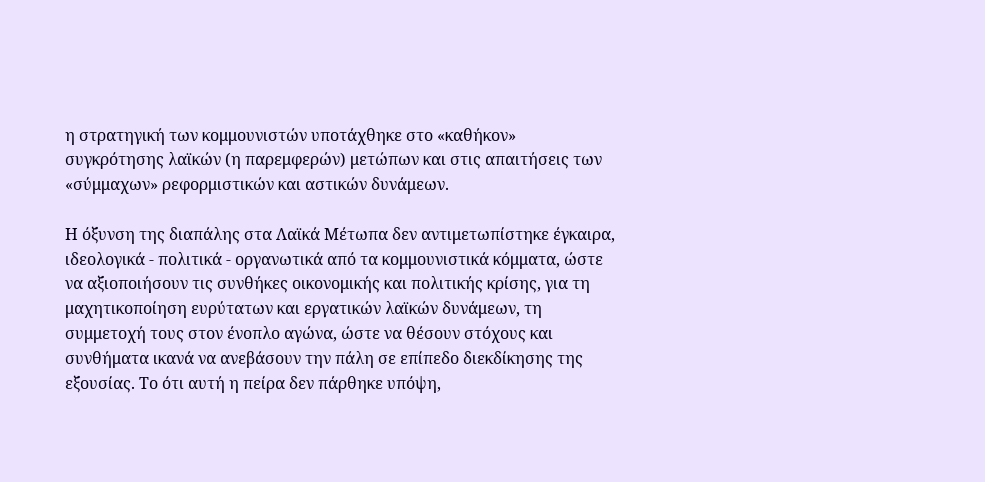η στρατηγική των κομμουνιστών υποτάχθηκε στο «καθήκον» συγκρότησης λαϊκών (η παρεμφερών) μετώπων και στις απαιτήσεις των «σύμμαχων» ρεφορμιστικών και αστικών δυνάμεων.

Η όξυνση της διαπάλης στα Λαϊκά Μέτωπα δεν αντιμετωπίστηκε έγκαιρα, ιδεολογικά - πολιτικά - οργανωτικά από τα κομμουνιστικά κόμματα, ώστε να αξιοποιήσουν τις συνθήκες οικονομικής και πολιτικής κρίσης, για τη μαχητικοποίηση ευρύτατων και εργατικών λαϊκών δυνάμεων, τη συμμετοχή τους στον ένοπλο αγώνα, ώστε να θέσουν στόχους και συνθήματα ικανά να ανεβάσουν την πάλη σε επίπεδο διεκδίκησης της εξουσίας. Το ότι αυτή η πείρα δεν πάρθηκε υπόψη,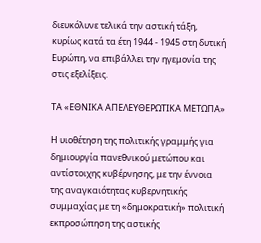διευκόλυνε τελικά την αστική τάξη, κυρίως κατά τα έτη 1944 - 1945 στη δυτική Ευρώπη, να επιβάλλει την ηγεμονία της στις εξελίξεις.

ΤΑ «ΕΘΝΙΚΑ ΑΠΕΛΕΥΘΕΡΩΤΙΚΑ ΜΕΤΩΠΑ»

Η υιοθέτηση της πολιτικής γραμμής για δημιουργία πανεθνικού μετώπου και αντίστοιχης κυβέρνησης, με την έννοια της αναγκαιότητας κυβερνητικής συμμαχίας με τη «δημοκρατική» πολιτική εκπροσώπηση της αστικής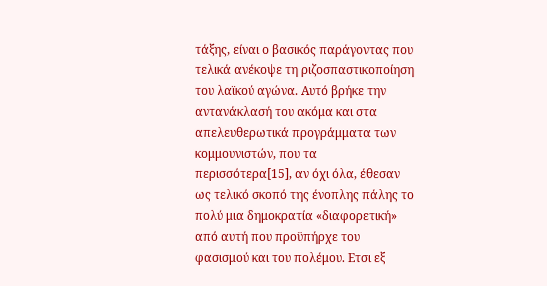τάξης, είναι ο βασικός παράγοντας που τελικά ανέκοψε τη ριζοσπαστικοποίηση του λαϊκού αγώνα. Αυτό βρήκε την αντανάκλασή του ακόμα και στα απελευθερωτικά προγράμματα των κομμουνιστών, που τα περισσότερα[15], αν όχι όλα, έθεσαν ως τελικό σκοπό της ένοπλης πάλης το πολύ μια δημοκρατία «διαφορετική» από αυτή που προϋπήρχε του φασισμού και του πολέμου. Ετσι εξ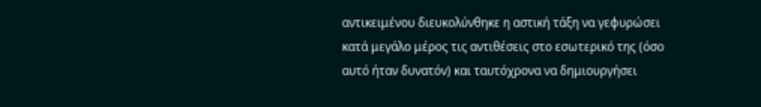αντικειμένου διευκολύνθηκε η αστική τάξη να γεφυρώσει κατά μεγάλο μέρος τις αντιθέσεις στο εσωτερικό της (όσο αυτό ήταν δυνατόν) και ταυτόχρονα να δημιουργήσει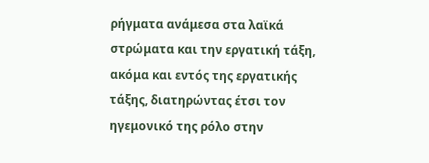ρήγματα ανάμεσα στα λαϊκά στρώματα και την εργατική τάξη, ακόμα και εντός της εργατικής τάξης, διατηρώντας έτσι τον ηγεμονικό της ρόλο στην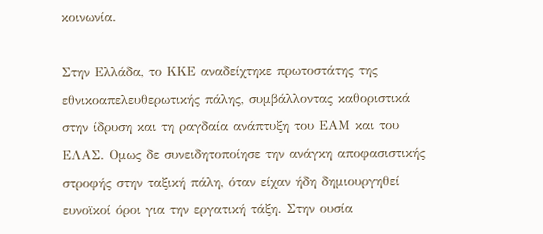κοινωνία.

Στην Ελλάδα, το ΚΚΕ αναδείχτηκε πρωτοστάτης της εθνικοαπελευθερωτικής πάλης, συμβάλλοντας καθοριστικά στην ίδρυση και τη ραγδαία ανάπτυξη του ΕΑΜ και του ΕΛΑΣ. Ομως δε συνειδητοποίησε την ανάγκη αποφασιστικής στροφής στην ταξική πάλη, όταν είχαν ήδη δημιουργηθεί ευνοϊκοί όροι για την εργατική τάξη. Στην ουσία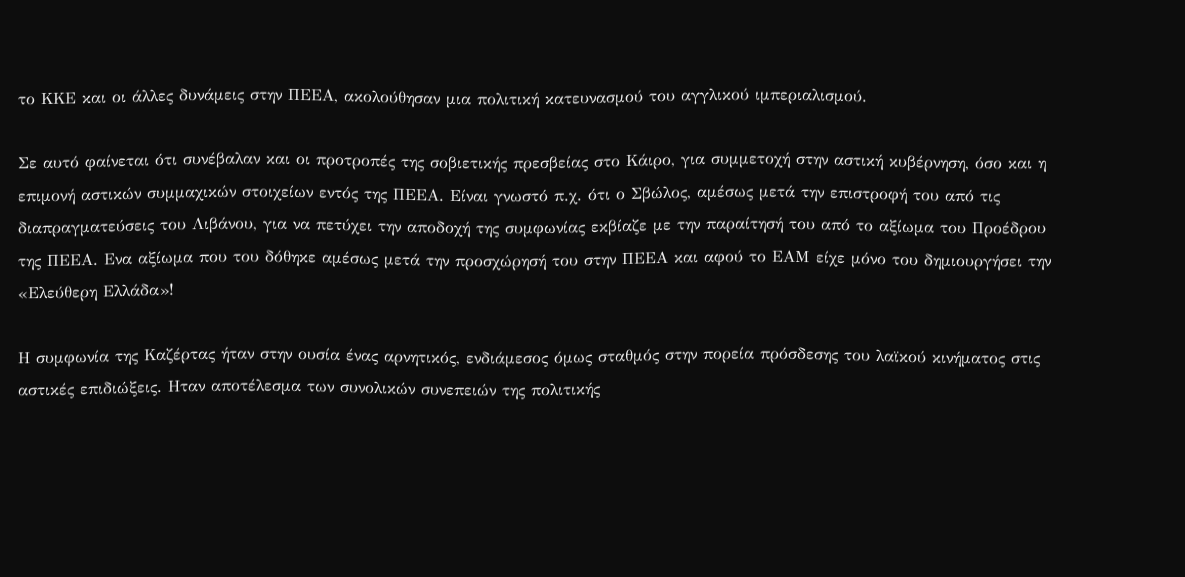το ΚΚΕ και οι άλλες δυνάμεις στην ΠΕΕΑ, ακολούθησαν μια πολιτική κατευνασμού του αγγλικού ιμπεριαλισμού.

Σε αυτό φαίνεται ότι συνέβαλαν και οι προτροπές της σοβιετικής πρεσβείας στο Κάιρο, για συμμετοχή στην αστική κυβέρνηση, όσο και η επιμονή αστικών συμμαχικών στοιχείων εντός της ΠΕΕΑ. Είναι γνωστό π.χ. ότι ο Σβώλος, αμέσως μετά την επιστροφή του από τις διαπραγματεύσεις του Λιβάνου, για να πετύχει την αποδοχή της συμφωνίας εκβίαζε με την παραίτησή του από το αξίωμα του Προέδρου της ΠΕΕΑ. Ενα αξίωμα που του δόθηκε αμέσως μετά την προσχώρησή του στην ΠΕΕΑ και αφού το ΕΑΜ είχε μόνο του δημιουργήσει την «Ελεύθερη Ελλάδα»!

Η συμφωνία της Καζέρτας ήταν στην ουσία ένας αρνητικός, ενδιάμεσος όμως σταθμός στην πορεία πρόσδεσης του λαϊκού κινήματος στις αστικές επιδιώξεις. Ηταν αποτέλεσμα των συνολικών συνεπειών της πολιτικής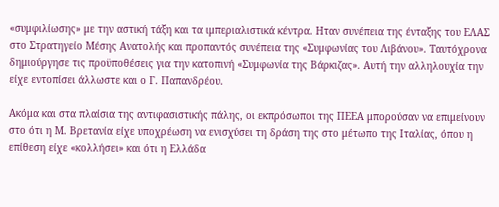«συμφιλίωσης» με την αστική τάξη και τα ιμπεριαλιστικά κέντρα. Ηταν συνέπεια της ένταξης του ΕΛΑΣ στο Στρατηγείο Μέσης Ανατολής και προπαντός συνέπεια της «Συμφωνίας του Λιβάνου». Ταυτόχρονα δημιούργησε τις προϋποθέσεις για την κατοπινή «Συμφωνία της Βάρκιζας». Αυτή την αλληλουχία την είχε εντοπίσει άλλωστε και ο Γ. Παπανδρέου.

Ακόμα και στα πλαίσια της αντιφασιστικής πάλης, οι εκπρόσωποι της ΠΕΕΑ μπορούσαν να επιμείνουν στο ότι η Μ. Βρετανία είχε υποχρέωση να ενισχύσει τη δράση της στο μέτωπο της Ιταλίας, όπου η επίθεση είχε «κολλήσει» και ότι η Ελλάδα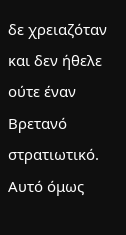δε χρειαζόταν και δεν ήθελε ούτε έναν Βρετανό στρατιωτικό. Αυτό όμως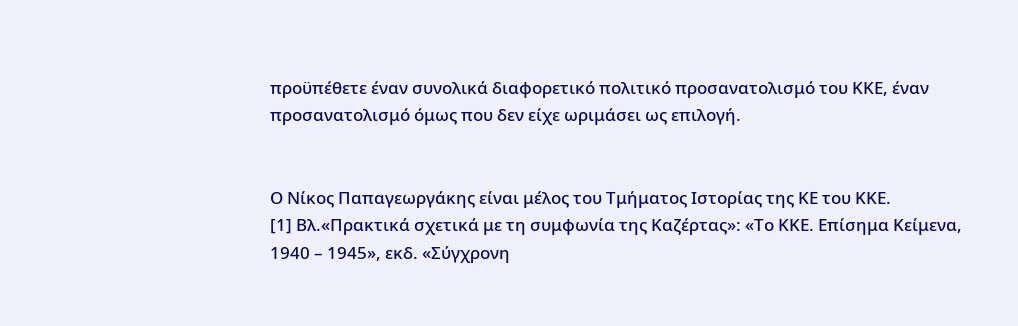προϋπέθετε έναν συνολικά διαφορετικό πολιτικό προσανατολισμό του ΚΚΕ, έναν προσανατολισμό όμως που δεν είχε ωριμάσει ως επιλογή.


Ο Νίκος Παπαγεωργάκης είναι μέλος του Τμήματος Ιστορίας της ΚΕ του ΚΚΕ.
[1] Βλ.«Πρακτικά σχετικά με τη συμφωνία της Καζέρτας»: «Το ΚΚΕ. Επίσημα Κείμενα, 1940 – 1945», εκδ. «Σύγχρονη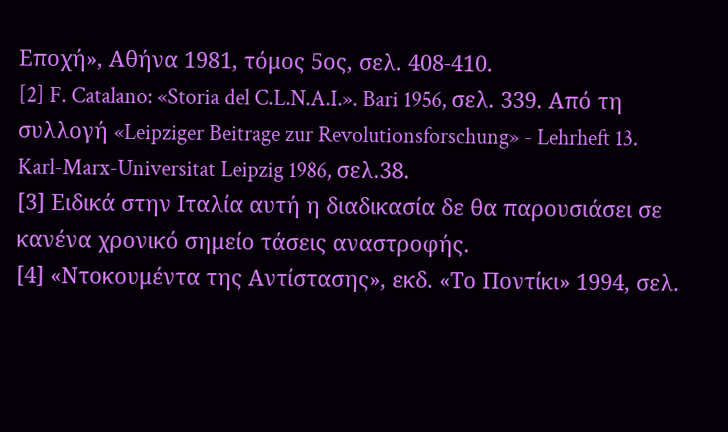Εποχή», Αθήνα 1981, τόμος 5ος, σελ. 408-410.
[2] F. Catalano: «Storia del C.L.N.A.I.». Bari 1956, σελ. 339. Από τη συλλογή «Leipziger Beitrage zur Revolutionsforschung» - Lehrheft 13. Karl-Marx-Universitat Leipzig 1986, σελ.38.
[3] Ειδικά στην Ιταλία αυτή η διαδικασία δε θα παρουσιάσει σε κανένα χρονικό σημείο τάσεις αναστροφής.
[4] «Ντοκουμέντα της Αντίστασης», εκδ. «Το Ποντίκι» 1994, σελ.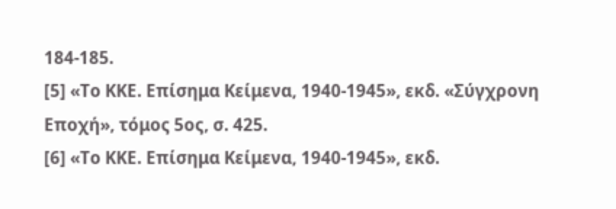184-185.
[5] «Το ΚΚΕ. Επίσημα Κείμενα, 1940-1945», εκδ. «Σύγχρονη Εποχή», τόμος 5ος, σ. 425.
[6] «Το ΚΚΕ. Επίσημα Κείμενα, 1940-1945», εκδ.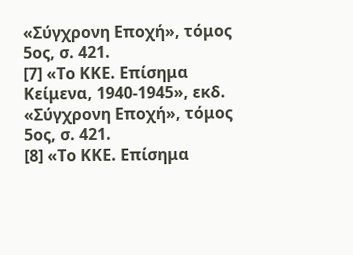«Σύγχρονη Εποχή», τόμος 5ος, σ. 421.
[7] «Το ΚΚΕ. Επίσημα Κείμενα, 1940-1945», εκδ. «Σύγχρονη Εποχή», τόμος 5ος, σ. 421.
[8] «Το ΚΚΕ. Επίσημα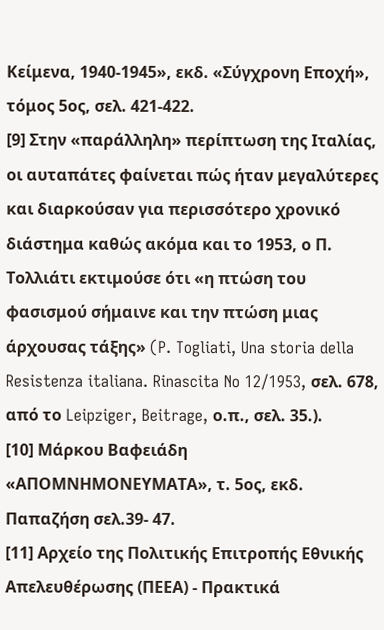Κείμενα, 1940-1945», εκδ. «Σύγχρονη Εποχή», τόμος 5ος, σελ. 421-422.
[9] Στην «παράλληλη» περίπτωση της Ιταλίας, οι αυταπάτες φαίνεται πώς ήταν μεγαλύτερες και διαρκούσαν για περισσότερο χρονικό διάστημα καθώς ακόμα και το 1953, ο Π. Τολλιάτι εκτιμούσε ότι «η πτώση του φασισμού σήμαινε και την πτώση μιας άρχουσας τάξης» (P. Togliati, Una storia della Resistenza italiana. Rinascita No 12/1953, σελ. 678, από το Leipziger, Beitrage, ο.π., σελ. 35.).
[10] Μάρκου Βαφειάδη «ΑΠΟΜΝΗΜΟΝΕΥΜΑΤΑ», τ. 5ος, εκδ. Παπαζήση σελ.39- 47.
[11] Αρχείο της Πολιτικής Επιτροπής Εθνικής Απελευθέρωσης (ΠΕΕΑ) - Πρακτικά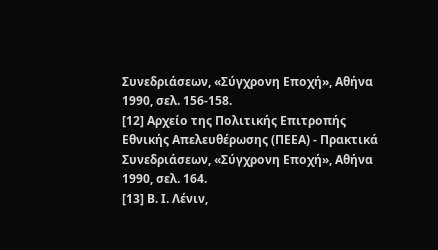Συνεδριάσεων, «Σύγχρονη Εποχή», Αθήνα 1990, σελ. 156-158.
[12] Αρχείο της Πολιτικής Επιτροπής Εθνικής Απελευθέρωσης (ΠΕΕΑ) - Πρακτικά Συνεδριάσεων, «Σύγχρονη Εποχή», Αθήνα 1990, σελ. 164.
[13] Β. Ι. Λένιν,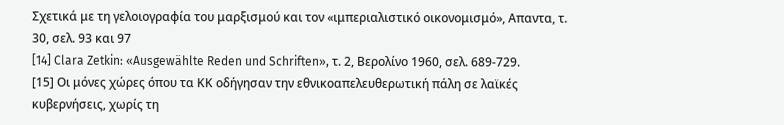Σχετικά με τη γελοιογραφία του μαρξισμού και τον «ιμπεριαλιστικό οικονομισμό», Απαντα, τ. 30, σελ. 93 και 97
[14] Clara Zetkin: «Ausgewählte Reden und Schriften», τ. 2, Βερολίνο 1960, σελ. 689-729.
[15] Οι μόνες χώρες όπου τα ΚΚ οδήγησαν την εθνικοαπελευθερωτική πάλη σε λαϊκές κυβερνήσεις, χωρίς τη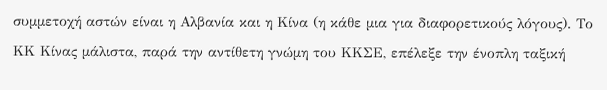συμμετοχή αστών είναι η Αλβανία και η Κίνα (η κάθε μια για διαφορετικούς λόγους). Το ΚΚ Κίνας μάλιστα, παρά την αντίθετη γνώμη του ΚΚΣΕ, επέλεξε την ένοπλη ταξική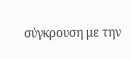σύγκρουση με την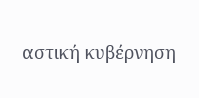αστική κυβέρνηση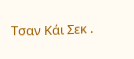Τσαν Κάι Σεκ .